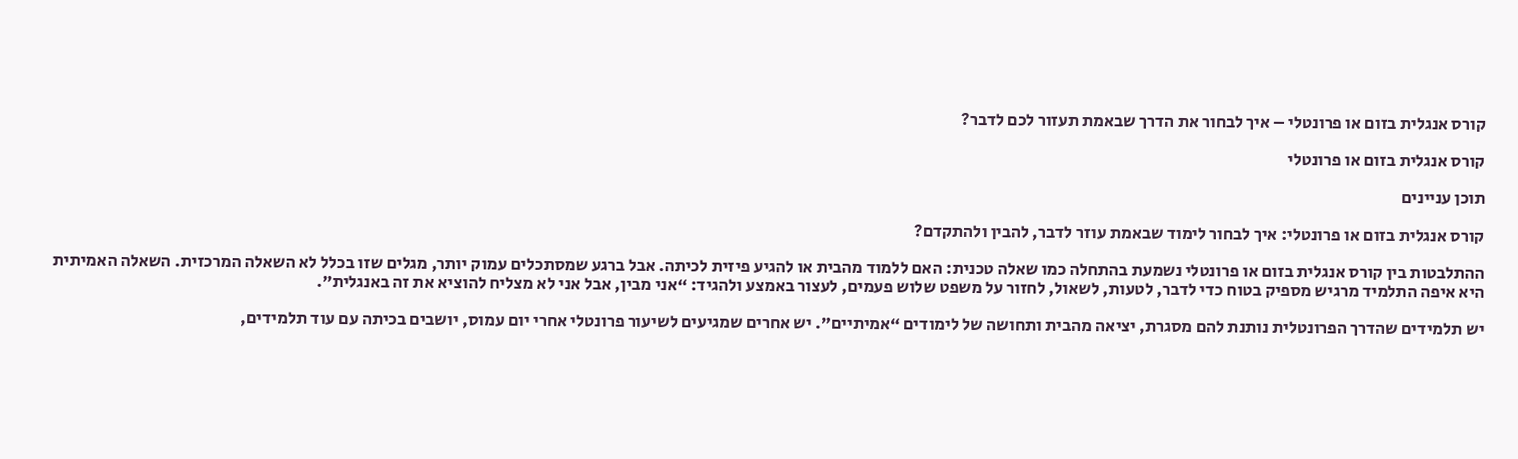קורס אנגלית בזום או פרונטלי – איך לבחור את הדרך שבאמת תעזור לכם לדבר?

קורס אנגלית בזום או פרונטלי

תוכן עניינים

קורס אנגלית בזום או פרונטלי: איך לבחור לימוד שבאמת עוזר לדבר, להבין ולהתקדם?

ההתלבטות בין קורס אנגלית בזום או פרונטלי נשמעת בהתחלה כמו שאלה טכנית: האם ללמוד מהבית או להגיע פיזית לכיתה. אבל ברגע שמסתכלים עמוק יותר, מגלים שזו בכלל לא השאלה המרכזית. השאלה האמיתית היא איפה התלמיד מרגיש מספיק בטוח כדי לדבר, לטעות, לשאול, לחזור על משפט שלוש פעמים, לעצור באמצע ולהגיד: “אני מבין, אבל אני לא מצליח להוציא את זה באנגלית”.

יש תלמידים שהדרך הפרונטלית נותנת להם מסגרת, יציאה מהבית ותחושה של לימודים “אמיתיים”. יש אחרים שמגיעים לשיעור פרונטלי אחרי יום עמוס, יושבים בכיתה עם עוד תלמידים,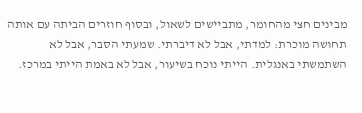מבינים חצי מהחומר, מתביישים לשאול, ובסוף חוזרים הביתה עם אותה תחושה מוכרת: למדתי, אבל לא דיברתי. שמעתי הסבר, אבל לא השתמשתי באנגלית. הייתי נוכח בשיעור, אבל לא באמת הייתי במרכז.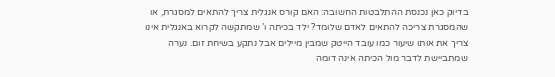בדיוק כאן נכנסת ההתלבטות החשובה: האם קורס אנגלית צריך להתאים למסגרת, או שהמסגרת צריכה להתאים לאדם שלומד? ילד בכיתה ו’ שמתקשה לקרוא באנגלית אינו צריך את אותו שיעור כמו עובד הייטק שמבין מיילים אבל נתקע בשיחת זום. נערה שמתביישת לדבר מול הכיתה אינה דומה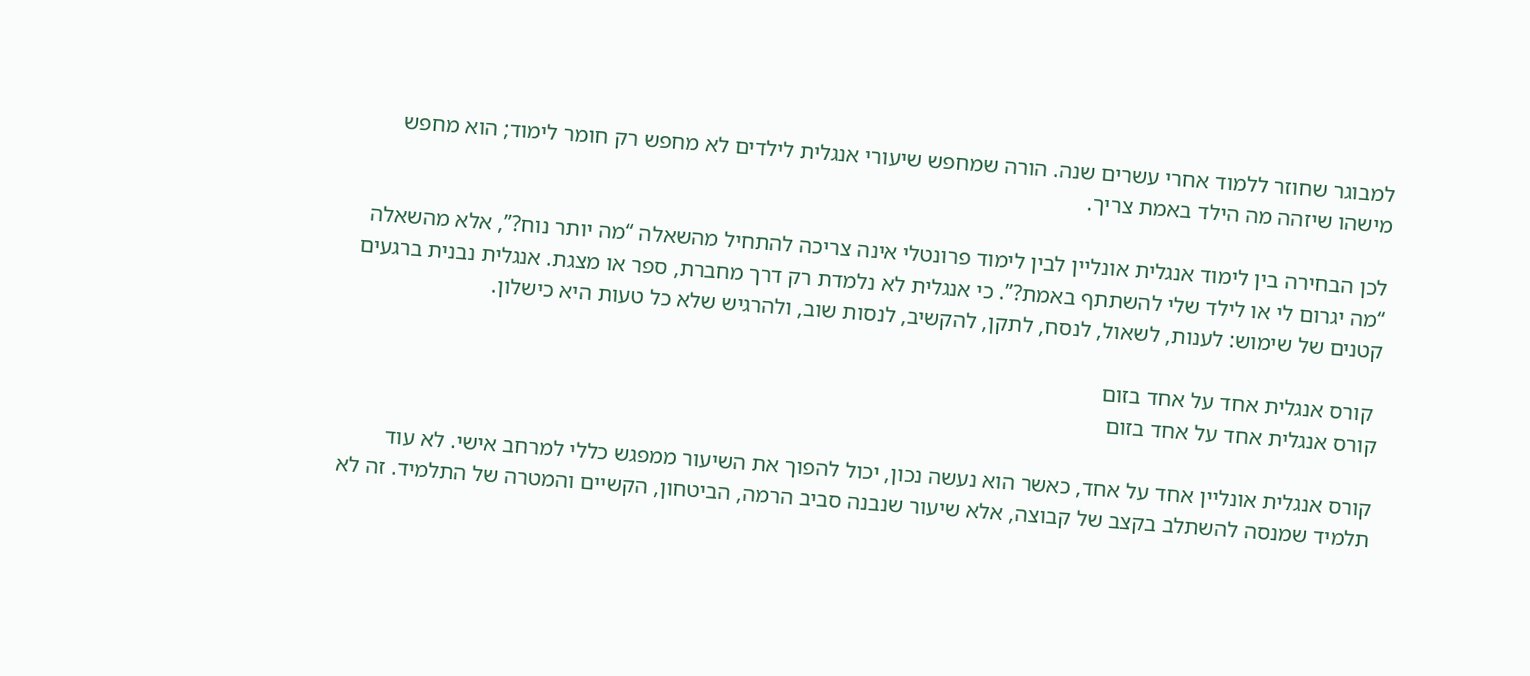למבוגר שחוזר ללמוד אחרי עשרים שנה. הורה שמחפש שיעורי אנגלית לילדים לא מחפש רק חומר לימוד; הוא מחפש מישהו שיזהה מה הילד באמת צריך.

לכן הבחירה בין לימוד אנגלית אונליין לבין לימוד פרונטלי אינה צריכה להתחיל מהשאלה “מה יותר נוח?”, אלא מהשאלה “מה יגרום לי או לילד שלי להשתתף באמת?”. כי אנגלית לא נלמדת רק דרך מחברת, ספר או מצגת. אנגלית נבנית ברגעים קטנים של שימוש: לענות, לשאול, לנסח, לתקן, להקשיב, לנסות שוב, ולהרגיש שלא כל טעות היא כישלון.

 קורס אנגלית אחד על אחד בזום
קורס אנגלית אחד על אחד בזום

קורס אנגלית אונליין אחד על אחד, כאשר הוא נעשה נכון, יכול להפוך את השיעור ממפגש כללי למרחב אישי. לא עוד תלמיד שמנסה להשתלב בקצב של קבוצה, אלא שיעור שנבנה סביב הרמה, הביטחון, הקשיים והמטרה של התלמיד. זה לא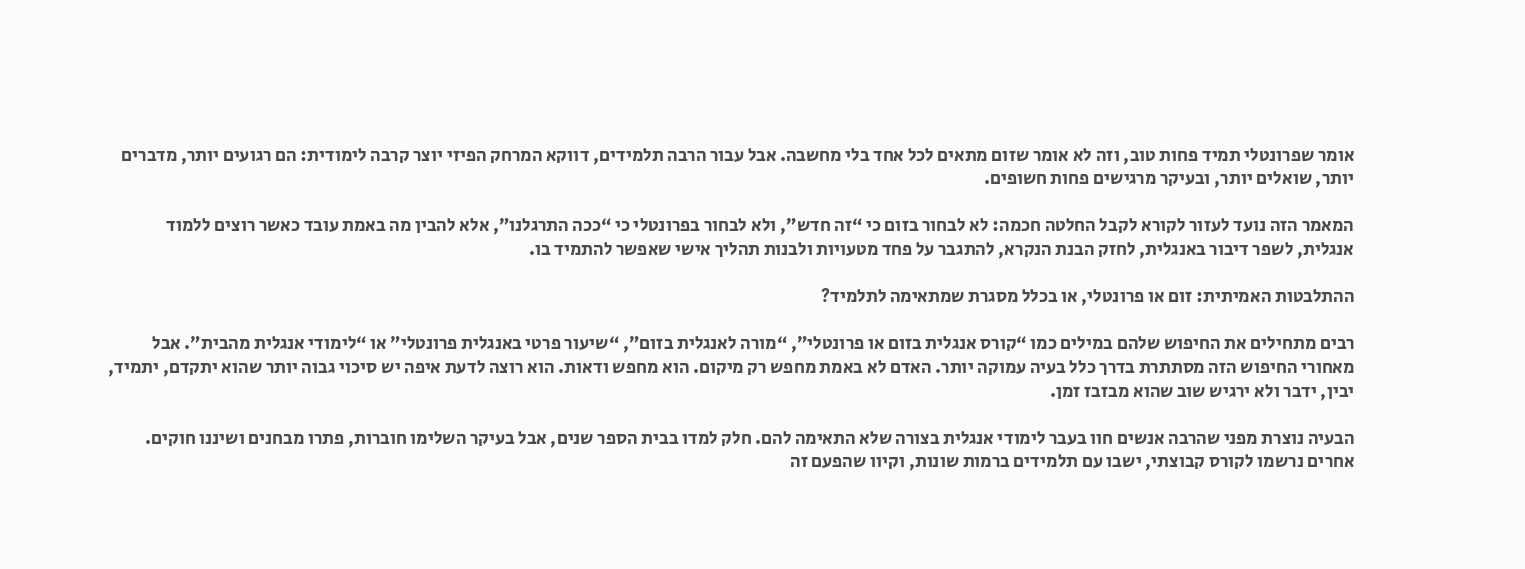אומר שפרונטלי תמיד פחות טוב, וזה לא אומר שזום מתאים לכל אחד בלי מחשבה. אבל עבור הרבה תלמידים, דווקא המרחק הפיזי יוצר קרבה לימודית: הם רגועים יותר, מדברים יותר, שואלים יותר, ובעיקר מרגישים פחות חשופים.

המאמר הזה נועד לעזור לקורא לקבל החלטה חכמה: לא לבחור בזום כי “זה חדש”, ולא לבחור בפרונטלי כי “ככה התרגלנו”, אלא להבין מה באמת עובד כאשר רוצים ללמוד אנגלית, לשפר דיבור באנגלית, לחזק הבנת הנקרא, להתגבר על פחד מטעויות ולבנות תהליך אישי שאפשר להתמיד בו.

ההתלבטות האמיתית: זום או פרונטלי, או בכלל מסגרת שמתאימה לתלמיד?

רבים מתחילים את החיפוש שלהם במילים כמו “קורס אנגלית בזום או פרונטלי”, “מורה לאנגלית בזום”, “שיעור פרטי באנגלית פרונטלי” או “לימודי אנגלית מהבית”. אבל מאחורי החיפוש הזה מסתתרת בדרך כלל בעיה עמוקה יותר. האדם לא באמת מחפש רק מיקום. הוא מחפש ודאות. הוא רוצה לדעת איפה יש סיכוי גבוה יותר שהוא יתקדם, יתמיד, יבין, ידבר ולא ירגיש שוב שהוא מבזבז זמן.

הבעיה נוצרת מפני שהרבה אנשים חוו בעבר לימודי אנגלית בצורה שלא התאימה להם. חלק למדו בבית הספר שנים, אבל בעיקר השלימו חוברות, פתרו מבחנים ושיננו חוקים. אחרים נרשמו לקורס קבוצתי, ישבו עם תלמידים ברמות שונות, וקיוו שהפעם זה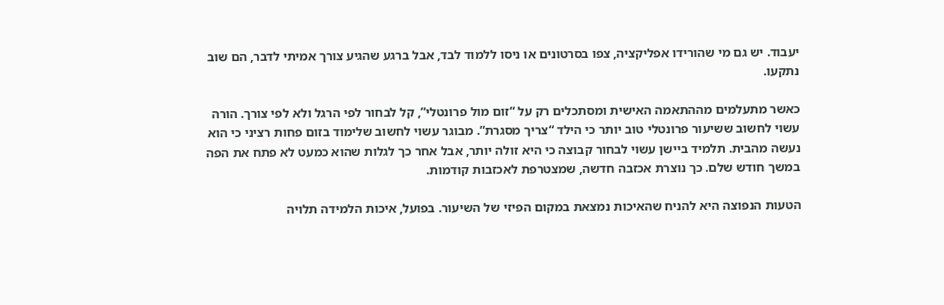יעבוד. יש גם מי שהורידו אפליקציה, צפו בסרטונים או ניסו ללמוד לבד, אבל ברגע שהגיע צורך אמיתי לדבר, הם שוב נתקעו.

כאשר מתעלמים מההתאמה האישית ומסתכלים רק על “זום מול פרונטלי”, קל לבחור לפי הרגל ולא לפי צורך. הורה עשוי לחשוב ששיעור פרונטלי טוב יותר כי הילד “צריך מסגרת”. מבוגר עשוי לחשוב שלימוד בזום פחות רציני כי הוא נעשה מהבית. תלמיד ביישן עשוי לבחור קבוצה כי היא זולה יותר, אבל אחר כך לגלות שהוא כמעט לא פתח את הפה במשך חודש שלם. כך נוצרת אכזבה חדשה, שמצטרפת לאכזבות קודמות.

הטעות הנפוצה היא להניח שהאיכות נמצאת במקום הפיזי של השיעור. בפועל, איכות הלמידה תלויה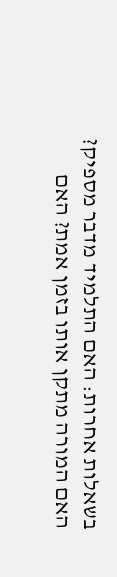בשאלות אחרות: האם התלמיד מדבר מספיק? האם המורה מתקן אותו בזמן אמת? האם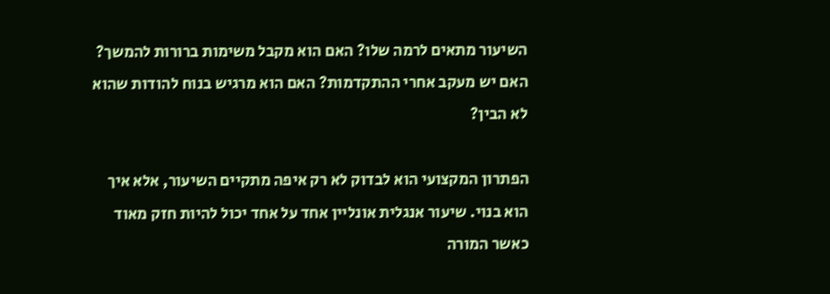השיעור מתאים לרמה שלו? האם הוא מקבל משימות ברורות להמשך? האם יש מעקב אחרי ההתקדמות? האם הוא מרגיש בנוח להודות שהוא לא הבין?

הפתרון המקצועי הוא לבדוק לא רק איפה מתקיים השיעור, אלא איך הוא בנוי. שיעור אנגלית אונליין אחד על אחד יכול להיות חזק מאוד כאשר המורה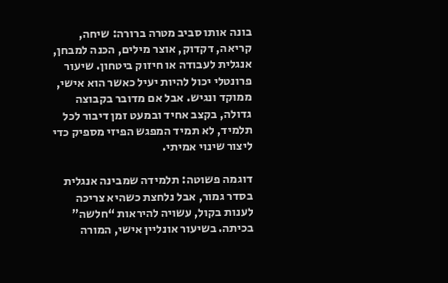בונה אותו סביב מטרה ברורה: שיחה, קריאה, דקדוק, אוצר מילים, הכנה למבחן, אנגלית לעבודה או חיזוק ביטחון. שיעור פרונטלי יכול להיות יעיל כאשר הוא אישי, ממוקד ונגיש. אבל אם מדובר בקבוצה גדולה, בקצב אחיד ובמעט זמן דיבור לכל תלמיד, לא תמיד המפגש הפיזי מספיק כדי ליצור שינוי אמיתי.

דוגמה פשוטה: תלמידה שמבינה אנגלית בסדר גמור, אבל נלחצת כשהיא צריכה לענות בקול, עשויה להיראות “חלשה” בכיתה. בשיעור אונליין אישי, המורה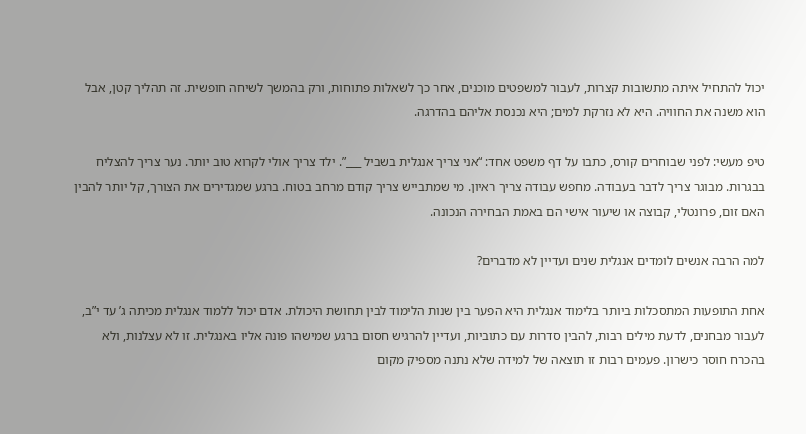יכול להתחיל איתה מתשובות קצרות, לעבור למשפטים מוכנים, אחר כך לשאלות פתוחות, ורק בהמשך לשיחה חופשית. זה תהליך קטן, אבל הוא משנה את החוויה. היא לא נזרקת למים; היא נכנסת אליהם בהדרגה.

טיפ מעשי: לפני שבוחרים קורס, כתבו על דף משפט אחד: “אני צריך אנגלית בשביל ___”. ילד צריך אולי לקרוא טוב יותר. נער צריך להצליח בבגרות. מבוגר צריך לדבר בעבודה. מחפש עבודה צריך ראיון. מי שמתבייש צריך קודם מרחב בטוח. ברגע שמגדירים את הצורך, קל יותר להבין האם זום, פרונטלי, קבוצה או שיעור אישי הם באמת הבחירה הנכונה.

למה הרבה אנשים לומדים אנגלית שנים ועדיין לא מדברים?

אחת התופעות המתסכלות ביותר בלימוד אנגלית היא הפער בין שנות הלימוד לבין תחושת היכולת. אדם יכול ללמוד אנגלית מכיתה ג’ עד י”ב, לעבור מבחנים, לדעת מילים רבות, להבין סדרות עם כתוביות, ועדיין להרגיש חסום ברגע שמישהו פונה אליו באנגלית. זו לא עצלנות, ולא בהכרח חוסר כישרון. פעמים רבות זו תוצאה של למידה שלא נתנה מספיק מקום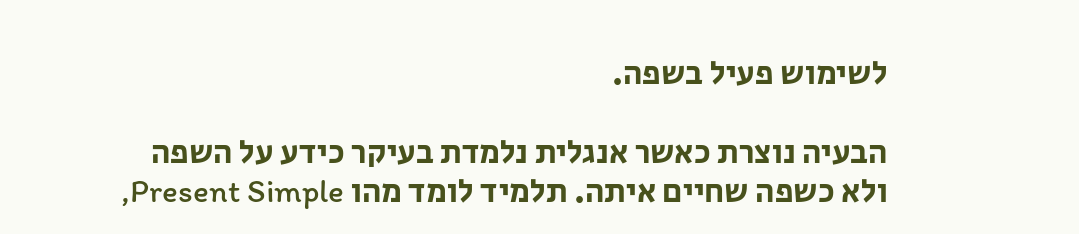לשימוש פעיל בשפה.

הבעיה נוצרת כאשר אנגלית נלמדת בעיקר כידע על השפה ולא כשפה שחיים איתה. תלמיד לומד מהו Present Simple,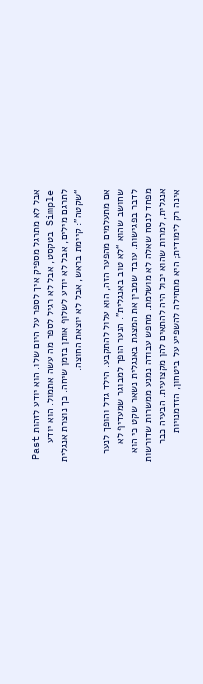אבל לא מתרגל מספיק איך לספר על היום שלו. הוא יודע לזהות Past Simple בטקסט, אבל לא רגיל לספר מה עשה אתמול. הוא יודע לתרגם מילים, אבל לא יודע לשלוף אותן בזמן שיחה. כך נוצרת אנגלית “שקטה”: קיימת בראש, אבל לא יוצאת החוצה.

אם מתעלמים מהפער הזה, הוא עלול להתקבע. הילד גדל והופך לנער שחושב שהוא “לא טוב באנגלית”. הנער הופך למבוגר שמעדיף לא לדבר בפגישות. עובד שמבין את המצגת באנגלית נשאר שקט כי הוא מפחד לנסח שאלה לא מושלמת. מחפש עבודה נמנע ממשרות שדורשות אנגלית, למרות שהוא יכול היה להתאים להן מקצועית. הבעיה כבר אינה רק לימודית; היא מתחילה להשפיע על ביטחון, הזדמנויות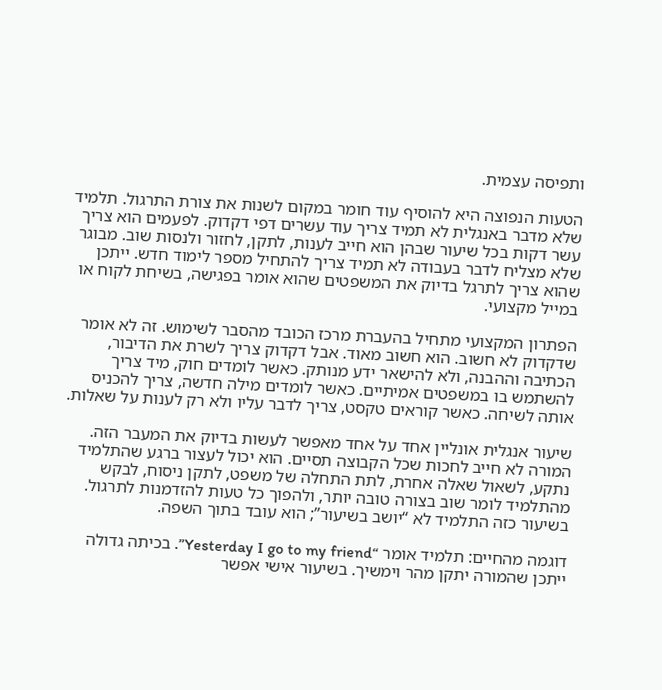ותפיסה עצמית.

הטעות הנפוצה היא להוסיף עוד חומר במקום לשנות את צורת התרגול. תלמיד שלא מדבר באנגלית לא תמיד צריך עוד עשרים דפי דקדוק. לפעמים הוא צריך עשר דקות בכל שיעור שבהן הוא חייב לענות, לתקן, לחזור ולנסות שוב. מבוגר שלא מצליח לדבר בעבודה לא תמיד צריך להתחיל מספר לימוד חדש. ייתכן שהוא צריך לתרגל בדיוק את המשפטים שהוא אומר בפגישה, בשיחת לקוח או במייל מקצועי.

הפתרון המקצועי מתחיל בהעברת מרכז הכובד מהסבר לשימוש. זה לא אומר שדקדוק לא חשוב. הוא חשוב מאוד. אבל דקדוק צריך לשרת את הדיבור, הכתיבה וההבנה, ולא להישאר ידע מנותק. כאשר לומדים חוק, מיד צריך להשתמש בו במשפטים אמיתיים. כאשר לומדים מילה חדשה, צריך להכניס אותה לשיחה. כאשר קוראים טקסט, צריך לדבר עליו ולא רק לענות על שאלות.

שיעור אנגלית אונליין אחד על אחד מאפשר לעשות בדיוק את המעבר הזה. המורה לא חייב לחכות שכל הקבוצה תסיים. הוא יכול לעצור ברגע שהתלמיד נתקע, לשאול שאלה אחרת, לתת התחלה של משפט, לתקן ניסוח, לבקש מהתלמיד לומר שוב בצורה טובה יותר, ולהפוך כל טעות להזדמנות לתרגול. בשיעור כזה התלמיד לא “יושב בשיעור”; הוא עובד בתוך השפה.

דוגמה מהחיים: תלמיד אומר “Yesterday I go to my friend”. בכיתה גדולה ייתכן שהמורה יתקן מהר וימשיך. בשיעור אישי אפשר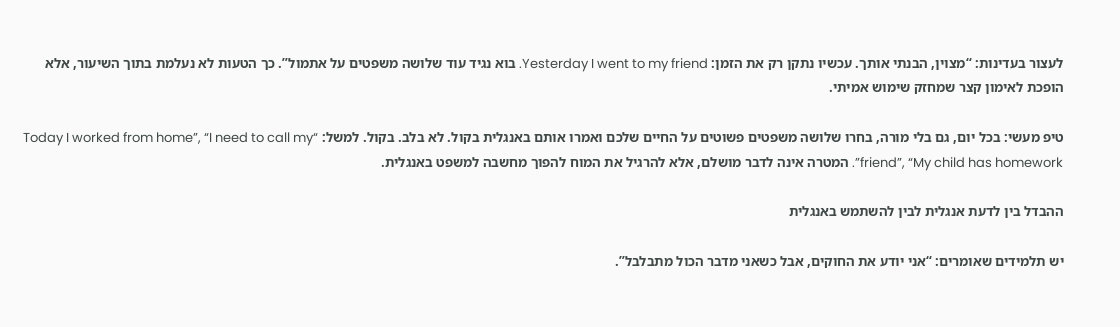לעצור בעדינות: “מצוין, הבנתי אותך. עכשיו נתקן רק את הזמן: Yesterday I went to my friend. בוא נגיד עוד שלושה משפטים על אתמול”. כך הטעות לא נעלמת בתוך השיעור, אלא הופכת לאימון קצר שמחזק שימוש אמיתי.

טיפ מעשי: בכל יום, גם בלי מורה, בחרו שלושה משפטים פשוטים על החיים שלכם ואמרו אותם באנגלית בקול. לא בלב. בקול. למשל: “Today I worked from home”, “I need to call my friend”, “My child has homework”. המטרה אינה לדבר מושלם, אלא להרגיל את המוח להפוך מחשבה למשפט באנגלית.

ההבדל בין לדעת אנגלית לבין להשתמש באנגלית

יש תלמידים שאומרים: “אני יודע את החוקים, אבל כשאני מדבר הכול מתבלבל”.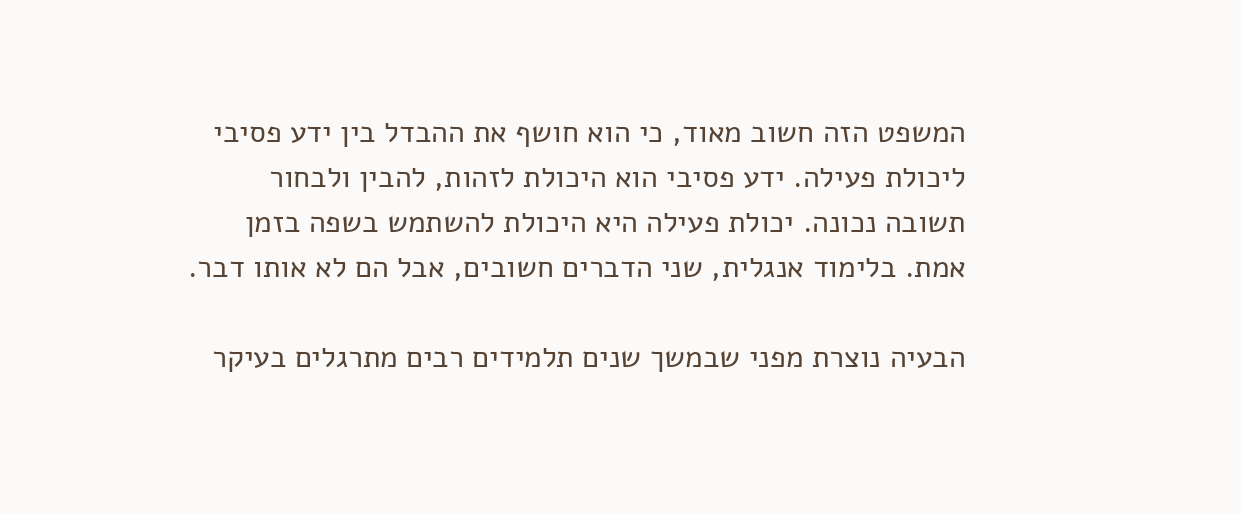המשפט הזה חשוב מאוד, כי הוא חושף את ההבדל בין ידע פסיבי ליכולת פעילה. ידע פסיבי הוא היכולת לזהות, להבין ולבחור תשובה נכונה. יכולת פעילה היא היכולת להשתמש בשפה בזמן אמת. בלימוד אנגלית, שני הדברים חשובים, אבל הם לא אותו דבר.

הבעיה נוצרת מפני שבמשך שנים תלמידים רבים מתרגלים בעיקר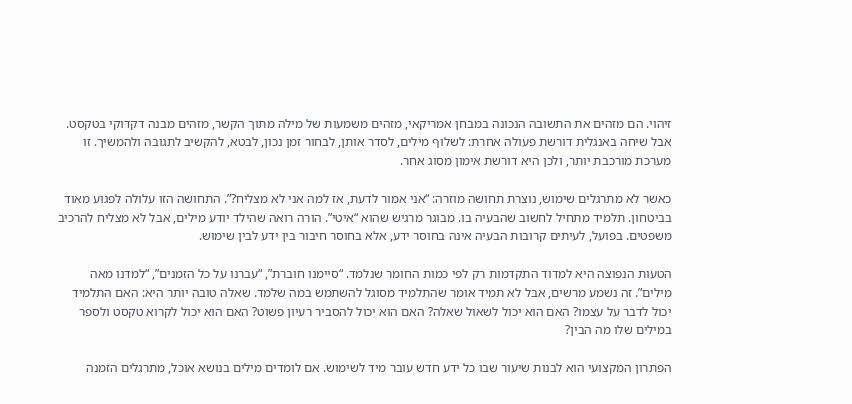זיהוי. הם מזהים את התשובה הנכונה במבחן אמריקאי, מזהים משמעות של מילה מתוך הקשר, מזהים מבנה דקדוקי בטקסט. אבל שיחה באנגלית דורשת פעולה אחרת: לשלוף מילים, לסדר אותן, לבחור זמן נכון, לבטא, להקשיב לתגובה ולהמשיך. זו מערכת מורכבת יותר, ולכן היא דורשת אימון מסוג אחר.

כאשר לא מתרגלים שימוש, נוצרת תחושה מוזרה: “אני אמור לדעת, אז למה אני לא מצליח?”. התחושה הזו עלולה לפגוע מאוד בביטחון. תלמיד מתחיל לחשוב שהבעיה בו. מבוגר מרגיש שהוא “איטי”. הורה רואה שהילד יודע מילים, אבל לא מצליח להרכיב משפטים. בפועל, לעיתים קרובות הבעיה אינה בחוסר ידע, אלא בחוסר חיבור בין ידע לבין שימוש.

הטעות הנפוצה היא למדוד התקדמות רק לפי כמות החומר שנלמד. “סיימנו חוברת”, “עברנו על כל הזמנים”, “למדנו מאה מילים”. זה נשמע מרשים, אבל לא תמיד אומר שהתלמיד מסוגל להשתמש במה שלמד. שאלה טובה יותר היא: האם התלמיד יכול לדבר על עצמו? האם הוא יכול לשאול שאלה? האם הוא יכול להסביר רעיון פשוט? האם הוא יכול לקרוא טקסט ולספר במילים שלו מה הבין?

הפתרון המקצועי הוא לבנות שיעור שבו כל ידע חדש עובר מיד לשימוש. אם לומדים מילים בנושא אוכל, מתרגלים הזמנה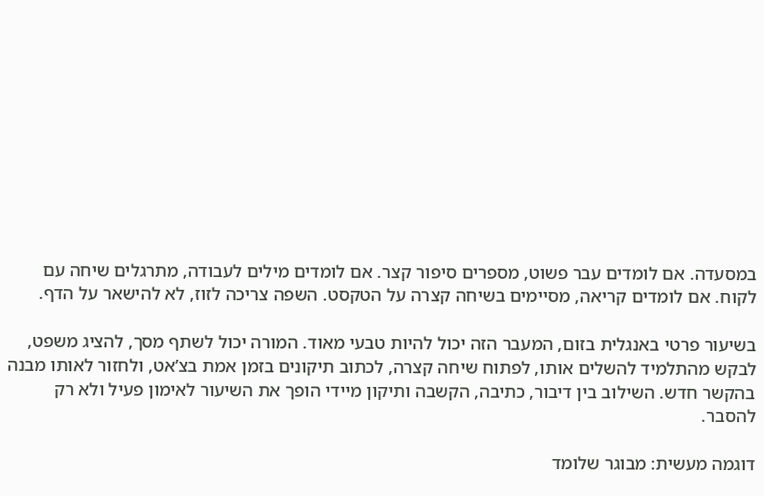במסעדה. אם לומדים עבר פשוט, מספרים סיפור קצר. אם לומדים מילים לעבודה, מתרגלים שיחה עם לקוח. אם לומדים קריאה, מסיימים בשיחה קצרה על הטקסט. השפה צריכה לזוז, לא להישאר על הדף.

בשיעור פרטי באנגלית בזום, המעבר הזה יכול להיות טבעי מאוד. המורה יכול לשתף מסך, להציג משפט, לבקש מהתלמיד להשלים אותו, לפתוח שיחה קצרה, לכתוב תיקונים בזמן אמת בצ’אט, ולחזור לאותו מבנה בהקשר חדש. השילוב בין דיבור, כתיבה, הקשבה ותיקון מיידי הופך את השיעור לאימון פעיל ולא רק להסבר.

דוגמה מעשית: מבוגר שלומד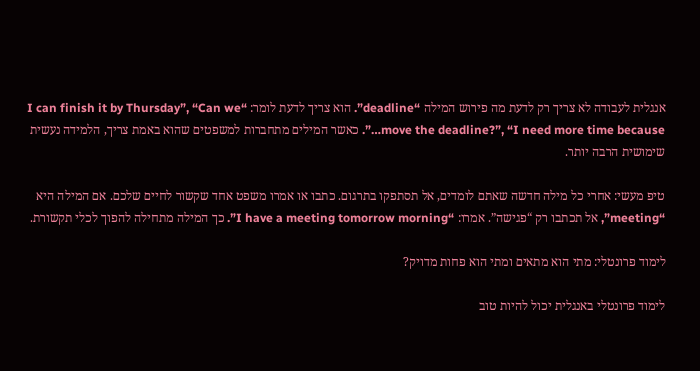אנגלית לעבודה לא צריך רק לדעת מה פירוש המילה “deadline”. הוא צריך לדעת לומר: “I can finish it by Thursday”, “Can we move the deadline?”, “I need more time because…”. כאשר המילים מתחברות למשפטים שהוא באמת צריך, הלמידה נעשית שימושית הרבה יותר.

טיפ מעשי: אחרי כל מילה חדשה שאתם לומדים, אל תסתפקו בתרגום. כתבו או אמרו משפט אחד שקשור לחיים שלכם. אם המילה היא “meeting”, אל תכתבו רק “פגישה”. אמרו: “I have a meeting tomorrow morning”. כך המילה מתחילה להפוך לכלי תקשורת.

לימוד פרונטלי: מתי הוא מתאים ומתי הוא פחות מדויק?

לימוד פרונטלי באנגלית יכול להיות טוב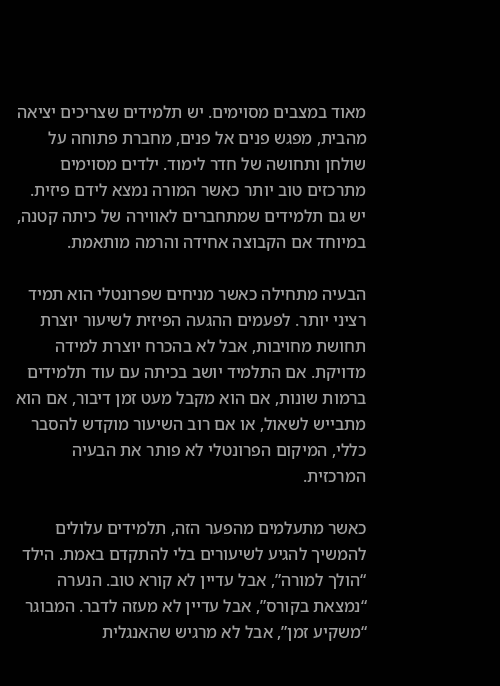מאוד במצבים מסוימים. יש תלמידים שצריכים יציאה מהבית, מפגש פנים אל פנים, מחברת פתוחה על שולחן ותחושה של חדר לימוד. ילדים מסוימים מתרכזים טוב יותר כאשר המורה נמצא לידם פיזית. יש גם תלמידים שמתחברים לאווירה של כיתה קטנה, במיוחד אם הקבוצה אחידה והרמה מותאמת.

הבעיה מתחילה כאשר מניחים שפרונטלי הוא תמיד רציני יותר. לפעמים ההגעה הפיזית לשיעור יוצרת תחושת מחויבות, אבל לא בהכרח יוצרת למידה מדויקת. אם התלמיד יושב בכיתה עם עוד תלמידים ברמות שונות, אם הוא מקבל מעט זמן דיבור, אם הוא מתבייש לשאול, או אם רוב השיעור מוקדש להסבר כללי, המיקום הפרונטלי לא פותר את הבעיה המרכזית.

כאשר מתעלמים מהפער הזה, תלמידים עלולים להמשיך להגיע לשיעורים בלי להתקדם באמת. הילד “הולך למורה”, אבל עדיין לא קורא טוב. הנערה “נמצאת בקורס”, אבל עדיין לא מעזה לדבר. המבוגר “משקיע זמן”, אבל לא מרגיש שהאנגלית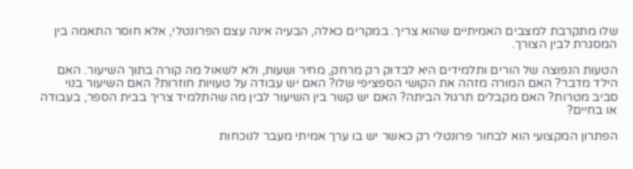שלו מתקרבת למצבים האמיתיים שהוא צריך. במקרים כאלה, הבעיה אינה עצם הפרונטלי, אלא חוסר התאמה בין המסגרת לבין הצורך.

הטעות הנפוצה של הורים ותלמידים היא לבדוק רק מרחק, מחיר ושעות, ולא לשאול מה קורה בתוך השיעור. האם הילד מדבר? האם המורה מזהה את הקושי הספציפי שלו? האם יש עבודה על טעויות חוזרות? האם השיעור בנוי סביב מטרות? האם מקבלים תרגול הביתה? האם יש קשר בין השיעור לבין מה שהתלמיד צריך בבית הספר, בעבודה או בחיים?

הפתרון המקצועי הוא לבחור פרונטלי רק כאשר יש בו ערך אמיתי מעבר לנוכחות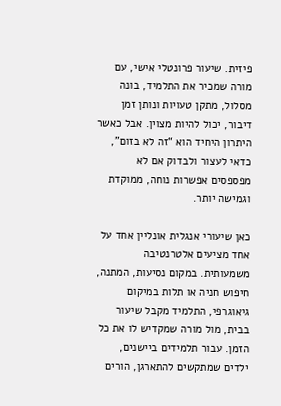פיזית. שיעור פרונטלי אישי, עם מורה שמכיר את התלמיד, בונה מסלול, מתקן טעויות ונותן זמן דיבור, יכול להיות מצוין. אבל כאשר היתרון היחיד הוא “זה לא בזום”, כדאי לעצור ולבדוק אם לא מפספסים אפשרות נוחה, ממוקדת וגמישה יותר.

כאן שיעורי אנגלית אונליין אחד על אחד מציעים אלטרנטיבה משמעותית. במקום נסיעות, המתנה, חיפוש חניה או תלות במיקום גיאוגרפי, התלמיד מקבל שיעור בבית, מול מורה שמקדיש לו את כל הזמן. עבור תלמידים ביישנים, ילדים שמתקשים להתארגן, הורים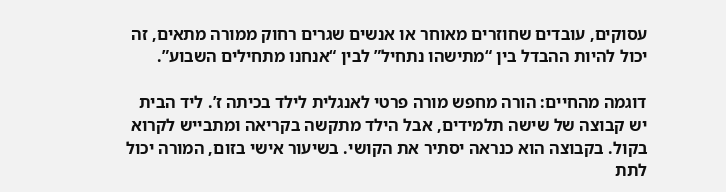עסוקים, עובדים שחוזרים מאוחר או אנשים שגרים רחוק ממורה מתאים, זה יכול להיות ההבדל בין “מתישהו נתחיל” לבין “אנחנו מתחילים השבוע”.

דוגמה מהחיים: הורה מחפש מורה פרטי לאנגלית לילד בכיתה ז’. ליד הבית יש קבוצה של שישה תלמידים, אבל הילד מתקשה בקריאה ומתבייש לקרוא בקול. בקבוצה הוא כנראה יסתיר את הקושי. בשיעור אישי בזום, המורה יכול לתת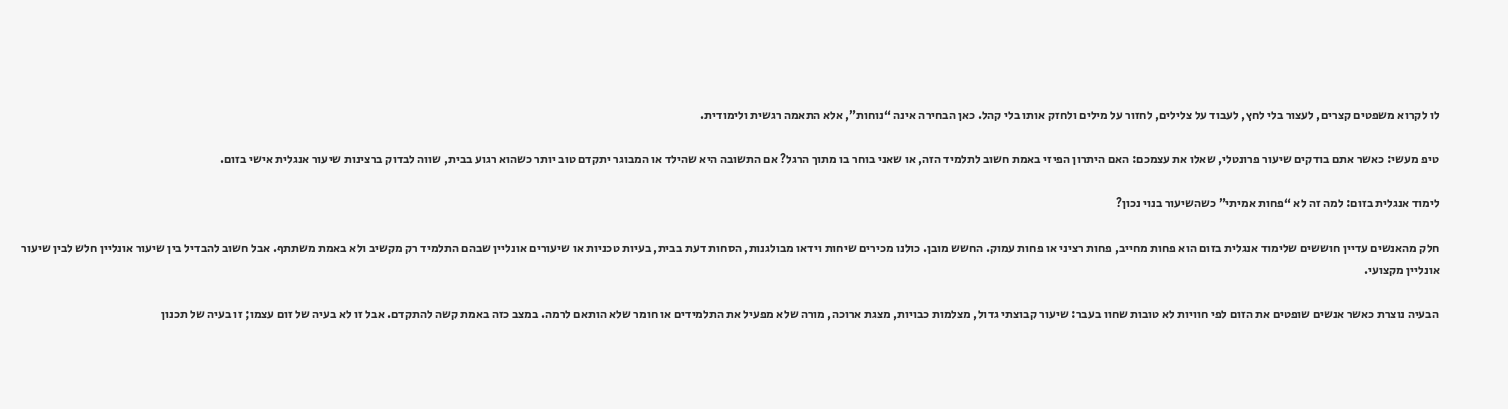לו לקרוא משפטים קצרים, לעצור בלי לחץ, לעבוד על צלילים, לחזור על מילים ולחזק אותו בלי קהל. כאן הבחירה אינה “נוחות”, אלא התאמה רגשית ולימודית.

טיפ מעשי: כאשר אתם בודקים שיעור פרונטלי, שאלו את עצמכם: האם היתרון הפיזי באמת חשוב לתלמיד הזה, או שאני בוחר בו מתוך הרגל? אם התשובה היא שהילד או המבוגר יתקדם טוב יותר כשהוא רגוע בבית, שווה לבדוק ברצינות שיעור אנגלית אישי בזום.

לימוד אנגלית בזום: למה זה לא “פחות אמיתי” כשהשיעור בנוי נכון?

חלק מהאנשים עדיין חוששים שלימוד אנגלית בזום הוא פחות מחייב, פחות רציני או פחות עמוק. החשש מובן. כולנו מכירים שיחות וידאו מבולגנות, הסחות דעת בבית, בעיות טכניות או שיעורים אונליין שבהם התלמיד רק מקשיב ולא באמת משתתף. אבל חשוב להבדיל בין שיעור אונליין חלש לבין שיעור אונליין מקצועי.

הבעיה נוצרת כאשר אנשים שופטים את הזום לפי חוויות לא טובות שחוו בעבר: שיעור קבוצתי גדול, מצלמות כבויות, מצגת ארוכה, מורה שלא מפעיל את התלמידים או חומר שלא הותאם לרמה. במצב כזה באמת קשה להתקדם. אבל זו לא בעיה של זום עצמו; זו בעיה של תכנון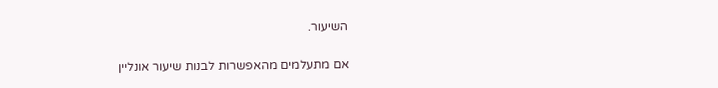השיעור.

אם מתעלמים מהאפשרות לבנות שיעור אונליין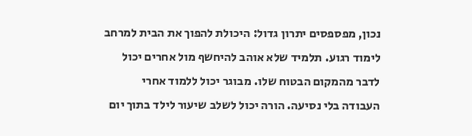נכון, מפספסים יתרון גדול: היכולת להפוך את הבית למרחב לימוד רגוע. תלמיד שלא אוהב להיחשף מול אחרים יכול לדבר מהמקום הבטוח שלו. מבוגר יכול ללמוד אחרי העבודה בלי נסיעה. הורה יכול לשלב שיעור לילד בתוך יום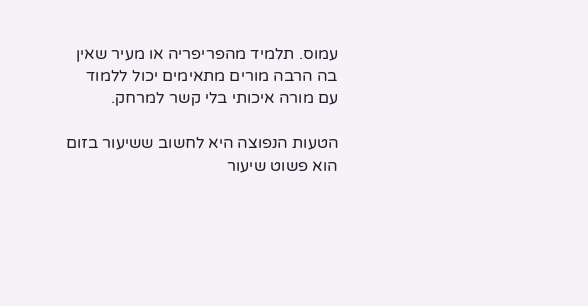עמוס. תלמיד מהפריפריה או מעיר שאין בה הרבה מורים מתאימים יכול ללמוד עם מורה איכותי בלי קשר למרחק.

הטעות הנפוצה היא לחשוב ששיעור בזום הוא פשוט שיעור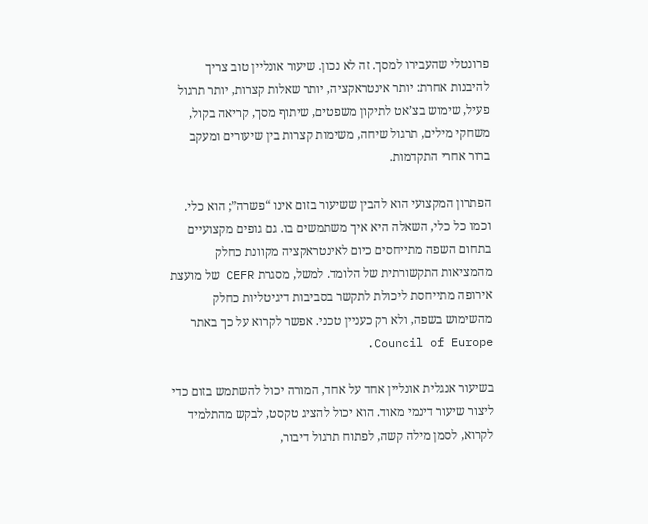פרונטלי שהעבירו למסך. זה לא נכון. שיעור אונליין טוב צריך להיבנות אחרת: יותר אינטראקציה, יותר שאלות קצרות, יותר תרגול פעיל, שימוש בצ’אט לתיקון משפטים, שיתוף מסך, קריאה בקול, משחקי מילים, תרגול שיחה, משימות קצרות בין שיעורים ומעקב ברור אחרי התקדמות.

הפתרון המקצועי הוא להבין ששיעור בזום אינו “פשרה”; הוא כלי. וכמו כל כלי, השאלה היא איך משתמשים בו. גם גופים מקצועיים בתחום השפה מתייחסים כיום לאינטראקציה מקוונת כחלק מהמציאות התקשורתית של הלומד. למשל, מסגרת CEFR של מועצת אירופה מתייחסת ליכולת לתקשר בסביבות דיגיטליות כחלק מהשימוש בשפה, ולא רק כעניין טכני. אפשר לקרוא על כך באתר Council of Europe.

בשיעור אנגלית אונליין אחד על אחד, המורה יכול להשתמש בזום כדי ליצור שיעור דינמי מאוד. הוא יכול להציג טקסט, לבקש מהתלמיד לקרוא, לסמן מילה קשה, לפתוח תרגול דיבור,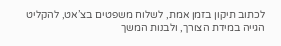לכתוב תיקון בזמן אמת, לשלוח משפטים בצ’אט, להקליט הגייה במידת הצורך, ולבנות המשך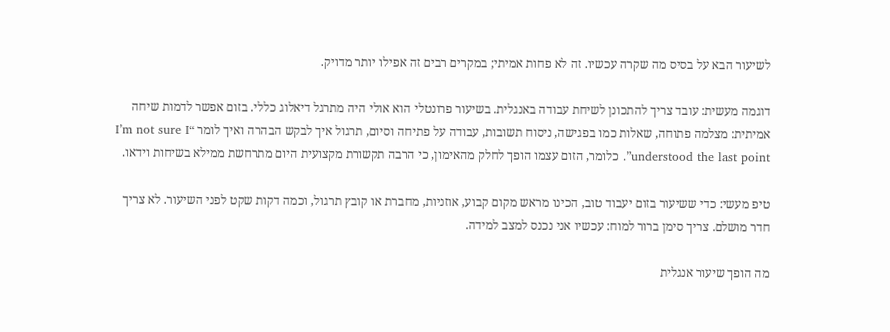לשיעור הבא על בסיס מה שקרה עכשיו. זה לא פחות אמיתי; במקרים רבים זה אפילו יותר מדויק.

דוגמה מעשית: עובד צריך להתכונן לשיחת עבודה באנגלית. בשיעור פרונטלי הוא אולי היה מתרגל דיאלוג כללי. בזום אפשר לדמות שיחה אמיתית: מצלמה פתוחה, שאלות כמו בפגישה, ניסוח תשובות, עבודה על פתיחה וסיום, תרגול איך לבקש הבהרה ואיך לומר “I’m not sure I understood the last point”. כלומר, הזום עצמו הופך לחלק מהאימון, כי הרבה תקשורת מקצועית היום מתרחשת ממילא בשיחות וידאו.

טיפ מעשי: כדי ששיעור בזום יעבוד טוב, הכינו מראש מקום קבוע, אוזניות, מחברת או קובץ תרגול, וכמה דקות שקט לפני השיעור. לא צריך חדר מושלם. צריך סימן ברור למוח: עכשיו אני נכנס למצב למידה.

מה הופך שיעור אנגלית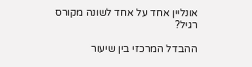אונליין אחד על אחד לשונה מקורס רגיל?

ההבדל המרכזי בין שיעור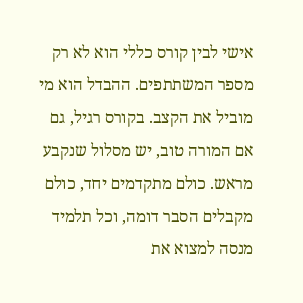אישי לבין קורס כללי הוא לא רק מספר המשתתפים. ההבדל הוא מי מוביל את הקצב. בקורס רגיל, גם אם המורה טוב, יש מסלול שנקבע מראש. כולם מתקדמים יחד, כולם מקבלים הסבר דומה, וכל תלמיד מנסה למצוא את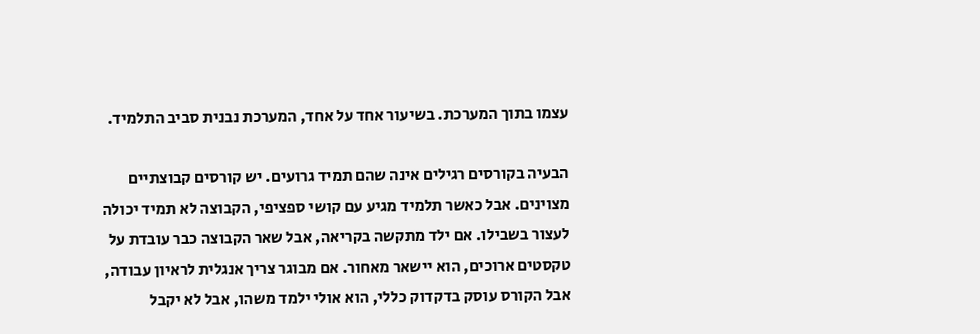עצמו בתוך המערכת. בשיעור אחד על אחד, המערכת נבנית סביב התלמיד.

הבעיה בקורסים רגילים אינה שהם תמיד גרועים. יש קורסים קבוצתיים מצוינים. אבל כאשר תלמיד מגיע עם קושי ספציפי, הקבוצה לא תמיד יכולה לעצור בשבילו. אם ילד מתקשה בקריאה, אבל שאר הקבוצה כבר עובדת על טקסטים ארוכים, הוא יישאר מאחור. אם מבוגר צריך אנגלית לראיון עבודה, אבל הקורס עוסק בדקדוק כללי, הוא אולי ילמד משהו, אבל לא יקבל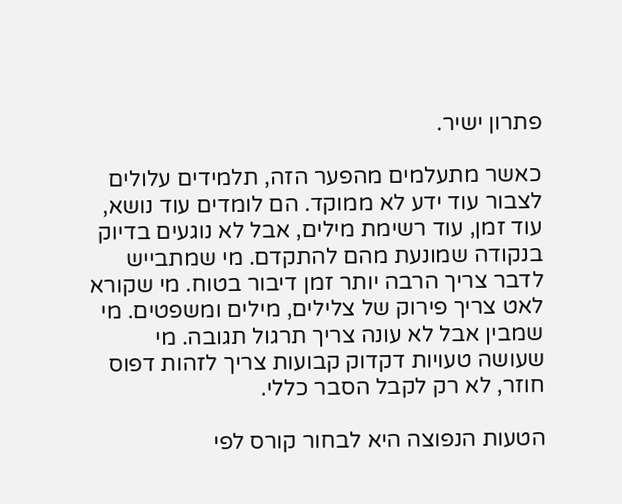פתרון ישיר.

כאשר מתעלמים מהפער הזה, תלמידים עלולים לצבור עוד ידע לא ממוקד. הם לומדים עוד נושא, עוד זמן, עוד רשימת מילים, אבל לא נוגעים בדיוק בנקודה שמונעת מהם להתקדם. מי שמתבייש לדבר צריך הרבה יותר זמן דיבור בטוח. מי שקורא לאט צריך פירוק של צלילים, מילים ומשפטים. מי שמבין אבל לא עונה צריך תרגול תגובה. מי שעושה טעויות דקדוק קבועות צריך לזהות דפוס חוזר, לא רק לקבל הסבר כללי.

הטעות הנפוצה היא לבחור קורס לפי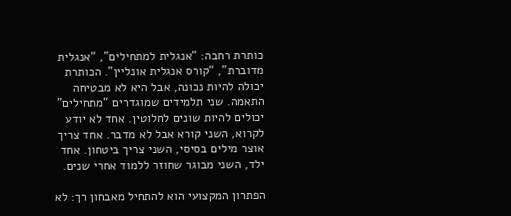כותרת רחבה: “אנגלית למתחילים”, “אנגלית מדוברת”, “קורס אנגלית אונליין”. הכותרת יכולה להיות נכונה, אבל היא לא מבטיחה התאמה. שני תלמידים שמוגדרים “מתחילים” יכולים להיות שונים לחלוטין. אחד לא יודע לקרוא, השני קורא אבל לא מדבר. אחד צריך אוצר מילים בסיסי, השני צריך ביטחון. אחד ילד, השני מבוגר שחוזר ללמוד אחרי שנים.

הפתרון המקצועי הוא להתחיל מאבחון רך: לא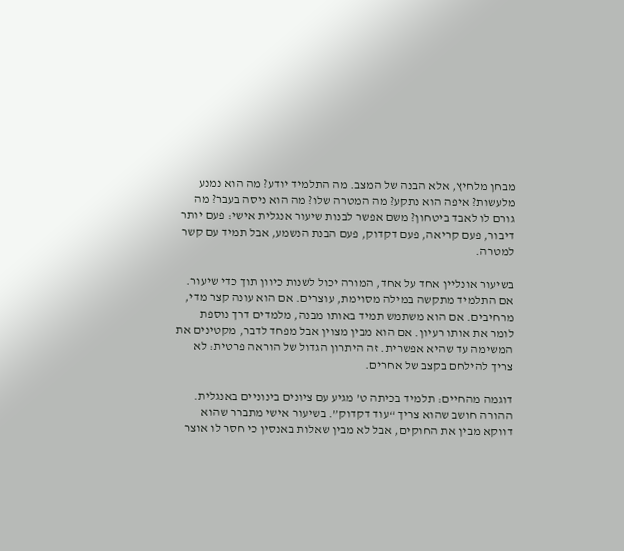מבחן מלחיץ, אלא הבנה של המצב. מה התלמיד יודע? מה הוא נמנע מלעשות? איפה הוא נתקע? מה המטרה שלו? מה הוא ניסה בעבר? מה גורם לו לאבד ביטחון? משם אפשר לבנות שיעור אנגלית אישי: פעם יותר דיבור, פעם קריאה, פעם דקדוק, פעם הבנת הנשמע, אבל תמיד עם קשר למטרה.

בשיעור אונליין אחד על אחד, המורה יכול לשנות כיוון תוך כדי שיעור. אם התלמיד מתקשה במילה מסוימת, עוצרים. אם הוא עונה קצר מדי, מרחיבים. אם הוא משתמש תמיד באותו מבנה, מלמדים דרך נוספת לומר את אותו רעיון. אם הוא מבין מצוין אבל מפחד לדבר, מקטינים את המשימה עד שהיא אפשרית. זה היתרון הגדול של הוראה פרטית: לא צריך להילחם בקצב של אחרים.

דוגמה מהחיים: תלמיד בכיתה ט’ מגיע עם ציונים בינוניים באנגלית. ההורה חושב שהוא צריך “עוד דקדוק”. בשיעור אישי מתברר שהוא דווקא מבין את החוקים, אבל לא מבין שאלות באנסין כי חסר לו אוצר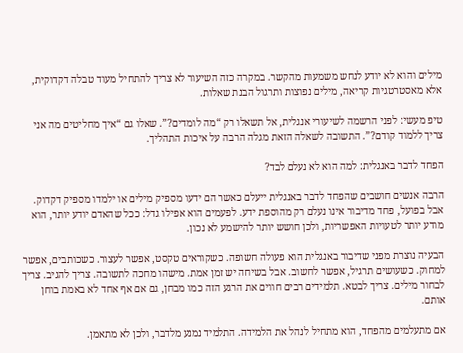מילים והוא לא יודע לנחש משמעות מהקשר. במקרה כזה השיעור לא צריך להתחיל מעוד טבלה דקדוקית, אלא מאסטרטגיות קריאה, מילים נפוצות ותרגול הבנת שאלות.

טיפ מעשי: לפני הרשמה לשיעורי אנגלית, אל תשאלו רק “מה לומדים?”. שאלו גם “איך מחליטים מה אני צריך ללמוד קודם?”. התשובה לשאלה הזאת מגלה הרבה על איכות התהליך.

הפחד לדבר באנגלית: למה הוא לא נעלם לבד?

הרבה אנשים חושבים שהפחד לדבר באנגלית ייעלם כאשר הם ידעו מספיק מילים או ילמדו מספיק דקדוק. אבל בפועל, פחד מדיבור אינו נעלם רק מהוספת ידע. לפעמים הוא אפילו גדל: ככל שהאדם יודע יותר, הוא מודע יותר לטעויות האפשריות, ולכן חושש יותר להישמע לא נכון.

הבעיה נוצרת מפני שדיבור באנגלית הוא פעולה חשופה. כשקוראים טקסט, אפשר לעצור. כשכותבים, אפשר למחוק. כשעושים תרגיל, אפשר לחשוב. אבל בשיחה יש זמן אמת. מישהו מחכה לתשובה. צריך להגיב. צריך לבחור מילים. צריך לבטא. תלמידים רבים חווים את הרגע הזה כמו מבחן, גם אם אף אחד לא באמת בוחן אותם.

אם מתעלמים מהפחד, הוא מתחיל לנהל את הלמידה. התלמיד נמנע מלדבר, ולכן לא מתאמן.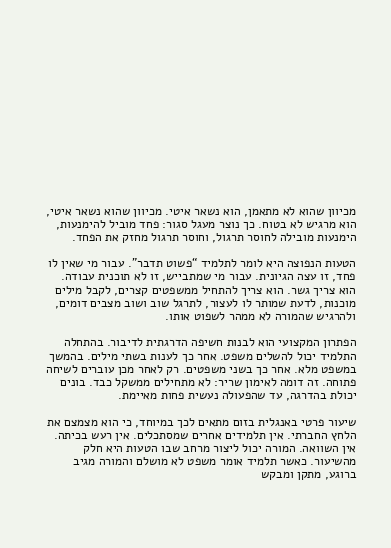מכיוון שהוא לא מתאמן, הוא נשאר איטי. מכיוון שהוא נשאר איטי, הוא מרגיש לא בטוח. כך נוצר מעגל סגור: פחד מוביל להימנעות, הימנעות מובילה לחוסר תרגול, וחוסר תרגול מחזק את הפחד.

הטעות הנפוצה היא לומר לתלמיד “פשוט תדבר”. עבור מי שאין לו פחד, זו עצה הגיונית. עבור מי שמתבייש, זו לא תוכנית עבודה. הוא צריך גשר. הוא צריך להתחיל ממשפטים קצרים, לקבל מילים מוכנות, לדעת שמותר לו לעצור, לתרגל שוב ושוב מצבים דומים, ולהרגיש שהמורה לא ממהר לשפוט אותו.

הפתרון המקצועי הוא לבנות חשיפה הדרגתית לדיבור. בהתחלה התלמיד יכול להשלים משפט. אחר כך לענות בשתי מילים. בהמשך במשפט מלא. אחר כך בשני משפטים. רק לאחר מכן עוברים לשיחה פתוחה. זה דומה לאימון שריר: לא מתחילים ממשקל כבד. בונים יכולת בהדרגה, עד שהפעולה נעשית פחות מאיימת.

שיעור פרטי באנגלית בזום מתאים לכך במיוחד, כי הוא מצמצם את הלחץ החברתי. אין תלמידים אחרים שמסתכלים. אין רעש בכיתה. אין השוואה. המורה יכול ליצור מרחב שבו הטעות היא חלק מהשיעור. כאשר תלמיד אומר משפט לא מושלם והמורה מגיב ברוגע, מתקן ומבקש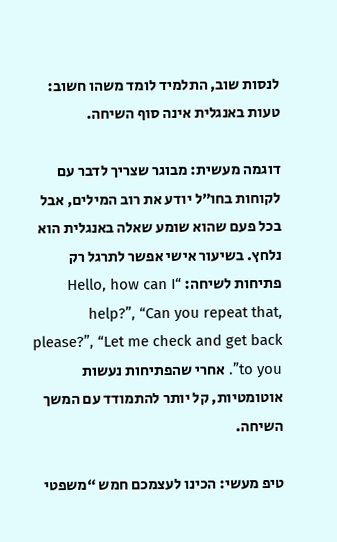לנסות שוב, התלמיד לומד משהו חשוב: טעות באנגלית אינה סוף השיחה.

דוגמה מעשית: מבוגר שצריך לדבר עם לקוחות בחו”ל יודע את רוב המילים, אבל בכל פעם שהוא שומע שאלה באנגלית הוא נלחץ. בשיעור אישי אפשר לתרגל רק פתיחות לשיחה: “Hello, how can I help?”, “Can you repeat that, please?”, “Let me check and get back to you”. אחרי שהפתיחות נעשות אוטומטיות, קל יותר להתמודד עם המשך השיחה.

טיפ מעשי: הכינו לעצמכם חמש “משפטי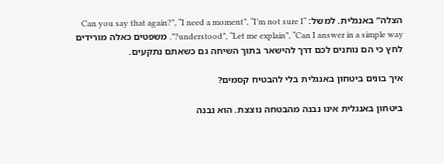הצלה” באנגלית. למשל: “Can you say that again?”, “I need a moment”, “I’m not sure I understood”, “Let me explain”, “Can I answer in a simple way?”. משפטים כאלה מורידים לחץ כי הם נותנים לכם דרך להישאר בתוך השיחה גם כשאתם נתקעים.

איך בונים ביטחון באנגלית בלי להבטיח קסמים?

ביטחון באנגלית אינו נבנה מהבטחה נוצצת. הוא נבנה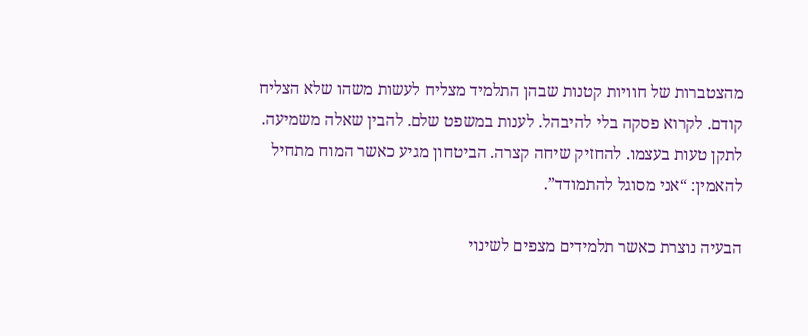מהצטברות של חוויות קטנות שבהן התלמיד מצליח לעשות משהו שלא הצליח קודם. לקרוא פסקה בלי להיבהל. לענות במשפט שלם. להבין שאלה משמיעה. לתקן טעות בעצמו. להחזיק שיחה קצרה. הביטחון מגיע כאשר המוח מתחיל להאמין: “אני מסוגל להתמודד”.

הבעיה נוצרת כאשר תלמידים מצפים לשינוי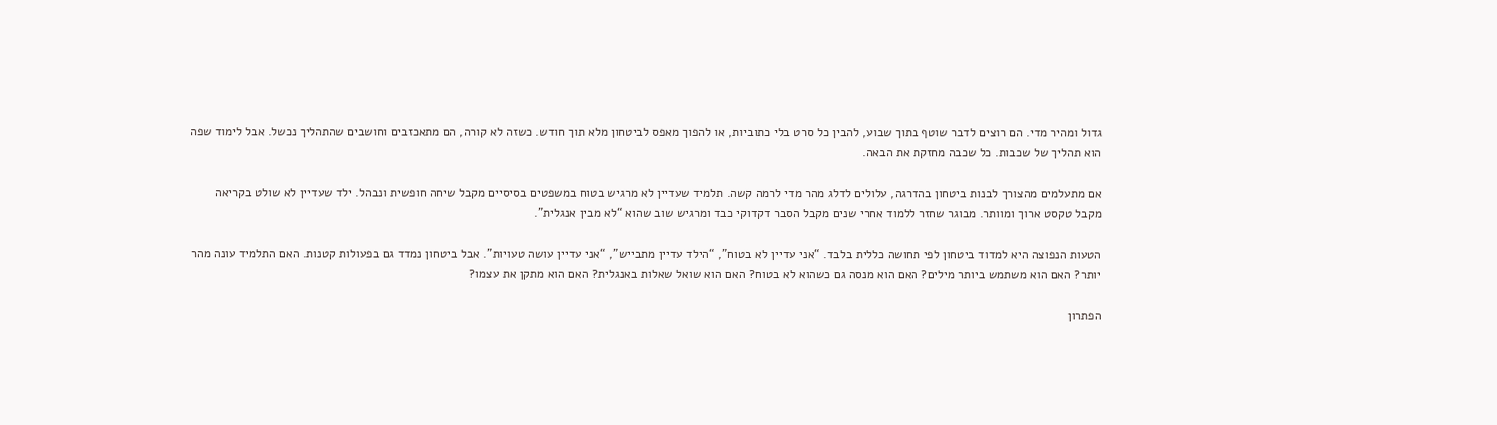גדול ומהיר מדי. הם רוצים לדבר שוטף בתוך שבוע, להבין כל סרט בלי כתוביות, או להפוך מאפס לביטחון מלא תוך חודש. כשזה לא קורה, הם מתאכזבים וחושבים שהתהליך נכשל. אבל לימוד שפה הוא תהליך של שכבות. כל שכבה מחזקת את הבאה.

אם מתעלמים מהצורך לבנות ביטחון בהדרגה, עלולים לדלג מהר מדי לרמה קשה. תלמיד שעדיין לא מרגיש בטוח במשפטים בסיסיים מקבל שיחה חופשית ונבהל. ילד שעדיין לא שולט בקריאה מקבל טקסט ארוך ומוותר. מבוגר שחזר ללמוד אחרי שנים מקבל הסבר דקדוקי כבד ומרגיש שוב שהוא “לא מבין אנגלית”.

הטעות הנפוצה היא למדוד ביטחון לפי תחושה כללית בלבד. “אני עדיין לא בטוח”, “הילד עדיין מתבייש”, “אני עדיין עושה טעויות”. אבל ביטחון נמדד גם בפעולות קטנות. האם התלמיד עונה מהר יותר? האם הוא משתמש ביותר מילים? האם הוא מנסה גם כשהוא לא בטוח? האם הוא שואל שאלות באנגלית? האם הוא מתקן את עצמו?

הפתרון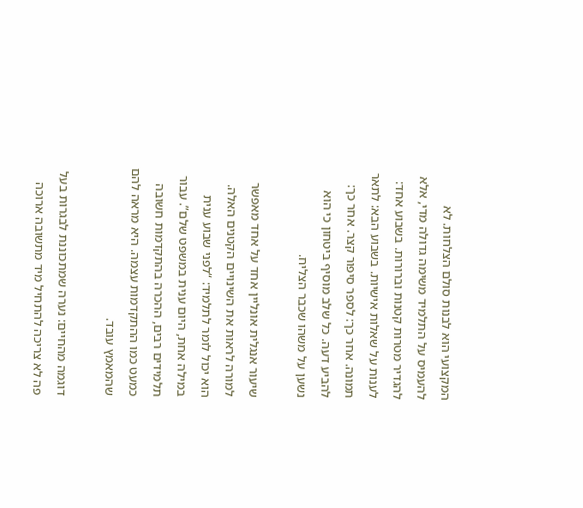המקצועי הוא לבנות סולם הצלחות. לא להעמיס על התלמיד משימה גדולה מדי, אלא להגדיר מטרות קטנות וברורות. בשבוע אחד: לענות על שאלות אישיות. בשבוע הבא: לתאר תמונה. אחר כך: לספר סיפור קצר. אחר כך: להביע דעה. כל שלב מוסיף ביטחון כי הוא נשען על משהו שכבר הצליח.

שיעור אנגלית אונליין אחד על אחד מאפשר למורה לראות את השינויים הקטנים האלה. הוא יכול לומר לתלמיד: “לפני שבוע ענית במילה אחת, היום ענית במשפט שלם”. עבור תלמידים רבים, ההכרה בהתקדמות חשובה כמעט כמו ההתקדמות עצמה. היא מראה להם שהמאמץ עובד.

דוגמה מהחיים: נערה שמתכוננת לבגרות בעל פה לא צריכה להתחיל מיד מתשובה ארוכה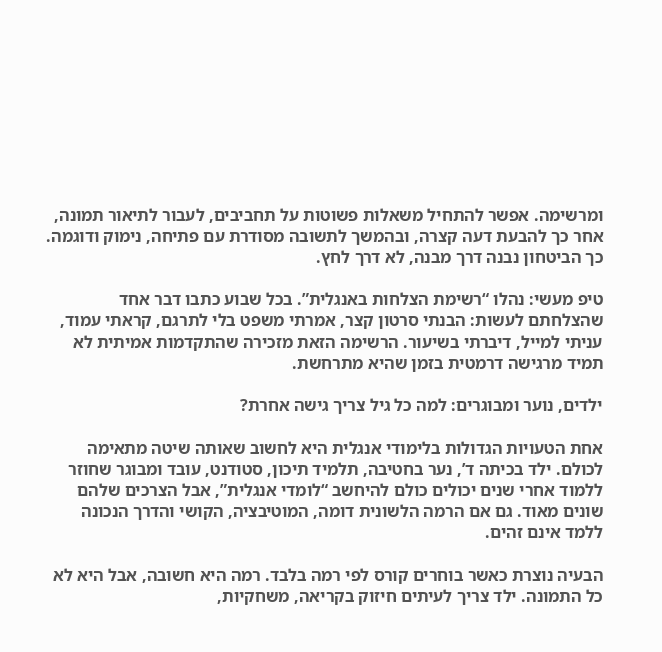ומרשימה. אפשר להתחיל משאלות פשוטות על תחביבים, לעבור לתיאור תמונה, אחר כך להבעת דעה קצרה, ובהמשך לתשובה מסודרת עם פתיחה, נימוק ודוגמה. כך הביטחון נבנה דרך מבנה, לא דרך לחץ.

טיפ מעשי: נהלו “רשימת הצלחות באנגלית”. בכל שבוע כתבו דבר אחד שהצלחתם לעשות: הבנתי סרטון קצר, אמרתי משפט בלי לתרגם, קראתי עמוד, עניתי למייל, דיברתי בשיעור. הרשימה הזאת מזכירה שהתקדמות אמיתית לא תמיד מרגישה דרמטית בזמן שהיא מתרחשת.

ילדים, נוער ומבוגרים: למה כל גיל צריך גישה אחרת?

אחת הטעויות הגדולות בלימודי אנגלית היא לחשוב שאותה שיטה מתאימה לכולם. ילד בכיתה ד’, נער בחטיבה, תלמיד תיכון, סטודנט, עובד ומבוגר שחוזר ללמוד אחרי שנים יכולים כולם להיחשב “לומדי אנגלית”, אבל הצרכים שלהם שונים מאוד. גם אם הרמה הלשונית דומה, המוטיבציה, הקושי והדרך הנכונה ללמד אינם זהים.

הבעיה נוצרת כאשר בוחרים קורס לפי רמה בלבד. רמה היא חשובה, אבל היא לא כל התמונה. ילד צריך לעיתים חיזוק בקריאה, משחקיות,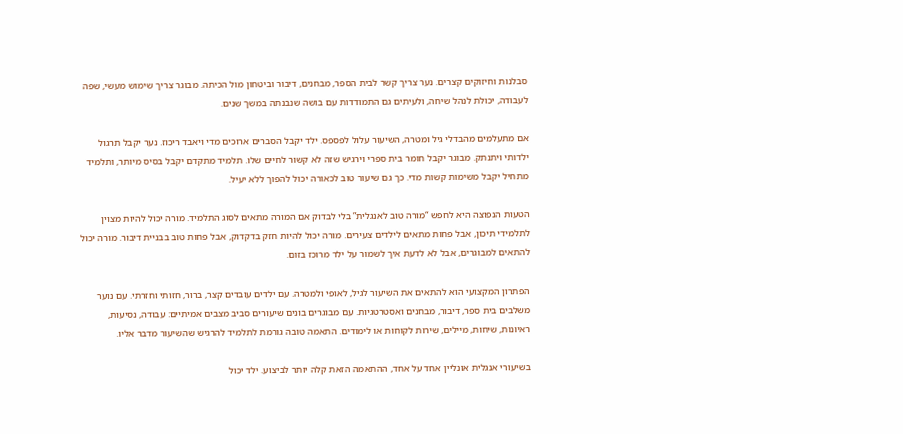סבלנות וחיזוקים קצרים. נער צריך קשר לבית הספר, מבחנים, דיבור וביטחון מול הכיתה. מבוגר צריך שימוש מעשי, שפה לעבודה, יכולת לנהל שיחה, ולעיתים גם התמודדות עם בושה שנבנתה במשך שנים.

אם מתעלמים מהבדלי גיל ומטרה, השיעור עלול לפספס. ילד יקבל הסברים ארוכים מדי ויאבד ריכוז. נער יקבל תרגול ילדותי ויתנתק. מבוגר יקבל חומר בית ספרי וירגיש שזה לא קשור לחיים שלו. תלמיד מתקדם יקבל בסיס מיותר, ותלמיד מתחיל יקבל משימות קשות מדי. כך גם שיעור טוב לכאורה יכול להפוך ללא יעיל.

הטעות הנפוצה היא לחפש “מורה טוב לאנגלית” בלי לבדוק אם המורה מתאים לסוג התלמיד. מורה יכול להיות מצוין לתלמידי תיכון, אבל פחות מתאים לילדים צעירים. מורה יכול להיות חזק בדקדוק, אבל פחות טוב בבניית דיבור. מורה יכול להתאים למבוגרים, אבל לא לדעת איך לשמור על ילד מרוכז בזום.

הפתרון המקצועי הוא להתאים את השיעור לגיל, לאופי ולמטרה. עם ילדים עובדים קצר, ברור, חזותי וחזרתי. עם נוער משלבים בית ספר, דיבור, מבחנים ואסטרטגיות. עם מבוגרים בונים שיעורים סביב מצבים אמיתיים: עבודה, נסיעות, ראיונות, שיחות, מיילים, שירות לקוחות או לימודים. התאמה טובה גורמת לתלמיד להרגיש שהשיעור מדבר אליו.

בשיעורי אנגלית אונליין אחד על אחד, ההתאמה הזאת קלה יותר לביצוע. ילד יכול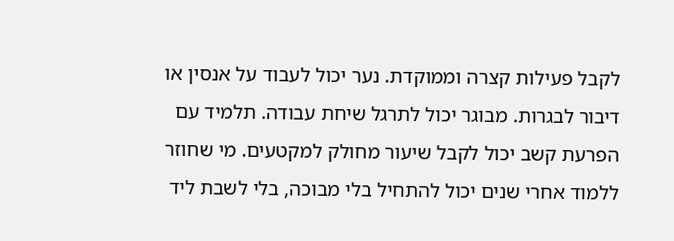לקבל פעילות קצרה וממוקדת. נער יכול לעבוד על אנסין או דיבור לבגרות. מבוגר יכול לתרגל שיחת עבודה. תלמיד עם הפרעת קשב יכול לקבל שיעור מחולק למקטעים. מי שחוזר ללמוד אחרי שנים יכול להתחיל בלי מבוכה, בלי לשבת ליד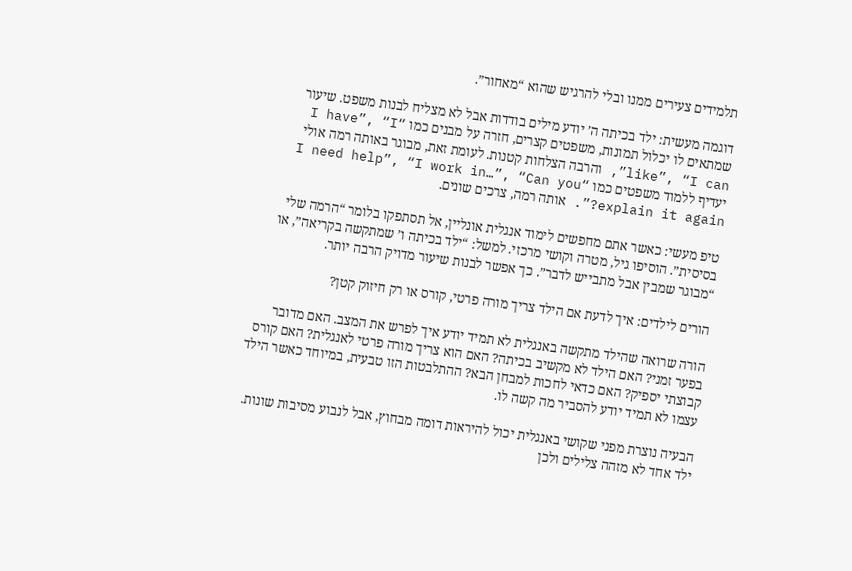תלמידים צעירים ממנו ובלי להרגיש שהוא “מאחור”.

דוגמה מעשית: ילד בכיתה ה’ יודע מילים בודדות אבל לא מצליח לבנות משפט. שיעור שמתאים לו יכלול תמונות, משפטים קצרים, חזרה על מבנים כמו “I have”, “I like”, “I can”, והרבה הצלחות קטנות. לעומת זאת, מבוגר באותה רמה אולי יעדיף ללמוד משפטים כמו “I need help”, “I work in…”, “Can you explain it again?”. אותה רמה, צרכים שונים.

טיפ מעשי: כאשר אתם מחפשים לימוד אנגלית אונליין, אל תסתפקו בלומר “הרמה שלי בסיסית”. הוסיפו גיל, מטרה וקושי מרכזי. למשל: “ילד בכיתה ו’ שמתקשה בקריאה”, או “מבוגר שמבין אבל מתבייש לדבר”. כך אפשר לבנות שיעור מדויק הרבה יותר.

הורים לילדים: איך לדעת אם הילד צריך מורה פרטי, קורס או רק חיזוק קטן?

הורה שרואה שהילד מתקשה באנגלית לא תמיד יודע איך לפרש את המצב. האם מדובר בפער זמני? האם הילד לא מקשיב בכיתה? האם הוא צריך מורה פרטי לאנגלית? האם קורס קבוצתי יספיק? האם כדאי לחכות למבחן הבא? ההתלבטות הזו טבעית, במיוחד כאשר הילד עצמו לא תמיד יודע להסביר מה קשה לו.

הבעיה נוצרת מפני שקושי באנגלית יכול להיראות דומה מבחוץ, אבל לנבוע מסיבות שונות. ילד אחד לא מזהה צלילים ולכן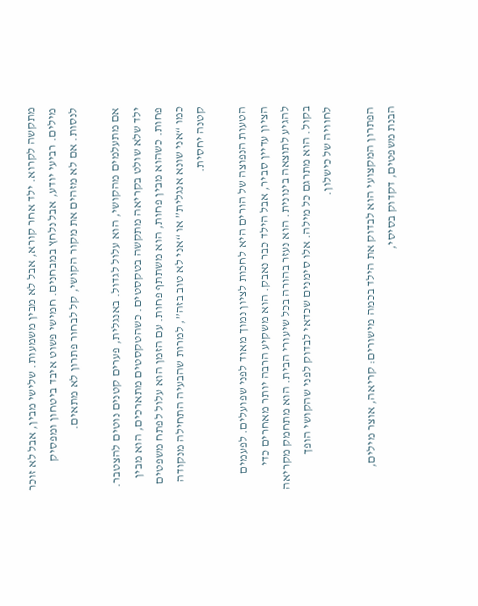מתקשה לקרוא. ילד אחר קורא, אבל לא מבין משמעות. שלישי מבין, אבל לא זוכר מילים. רביעי יודע, אבל נלחץ במבחנים. חמישי פשוט איבד ביטחון ומפסיק לנסות. אם לא מזהים את מקור הקושי, קל לבחור פתרון לא מתאים.

אם מתעלמים מהקושי, הוא עלול לגדול. באנגלית, פערים קטנים נוטים להצטבר. ילד שלא שולט בקריאה מתקשה בטקסטים. כשהטקסטים מתארכים, הוא מבין פחות. כשהוא מבין פחות, הוא משתתף פחות. עם הזמן הוא עלול לפתח משפטים כמו “אני שונא אנגלית” או “אני לא טוב בזה”, למרות שהבעיה התחילה מנקודה קטנה יחסית.

הטעות הנפוצה של הורים היא לחכות לציון נמוך מאוד לפני שפועלים. לפעמים הציון עדיין סביר, אבל הילד כבר נאבק. הוא משקיע הרבה יותר מאחרים כדי להגיע לתוצאה בינונית. הוא נעזר בהורה בכל שיעורי הבית. הוא מתחמק מקריאה בקול. הוא מתרגם כל מילה. אלו סימנים שכדאי לבדוק לפני שהקושי הופך לחוויה של כישלון.

הפתרון המקצועי הוא לבדוק את הילד בכמה מישורים: קריאה, אוצר מילים, הבנת משפטים, דקדוק בסיסי,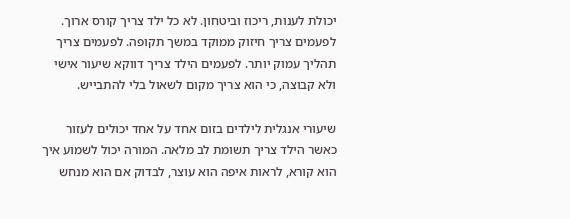יכולת לענות, ריכוז וביטחון. לא כל ילד צריך קורס ארוך. לפעמים צריך חיזוק ממוקד במשך תקופה. לפעמים צריך תהליך עמוק יותר. לפעמים הילד צריך דווקא שיעור אישי ולא קבוצה, כי הוא צריך מקום לשאול בלי להתבייש.

שיעורי אנגלית לילדים בזום אחד על אחד יכולים לעזור כאשר הילד צריך תשומת לב מלאה. המורה יכול לשמוע איך הוא קורא, לראות איפה הוא עוצר, לבדוק אם הוא מנחש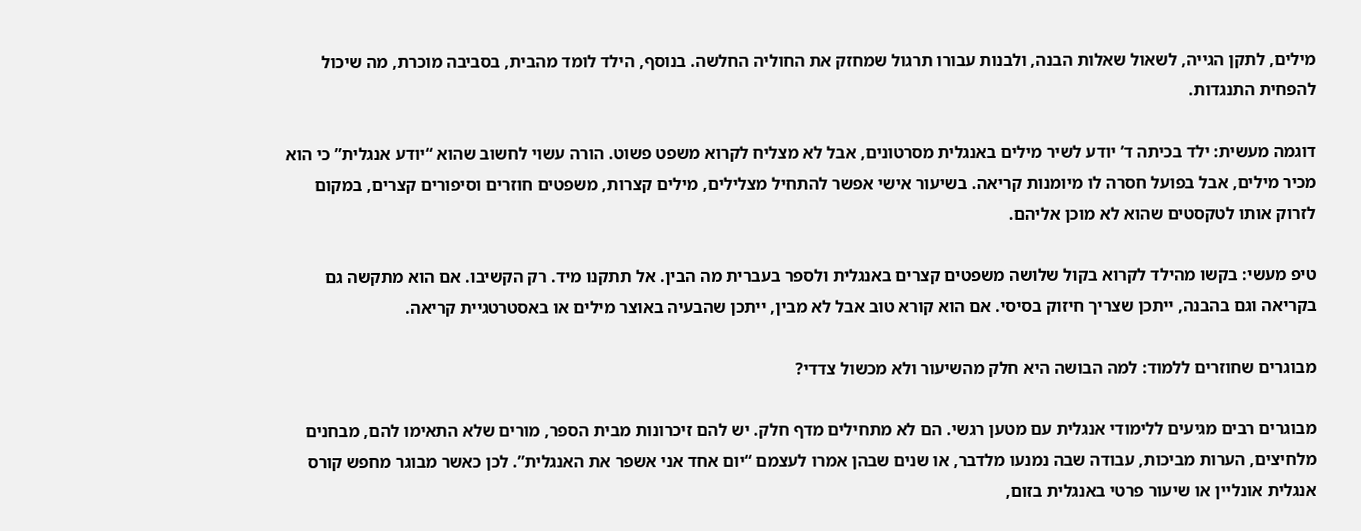מילים, לתקן הגייה, לשאול שאלות הבנה, ולבנות עבורו תרגול שמחזק את החוליה החלשה. בנוסף, הילד לומד מהבית, בסביבה מוכרת, מה שיכול להפחית התנגדות.

דוגמה מעשית: ילד בכיתה ד’ יודע לשיר מילים באנגלית מסרטונים, אבל לא מצליח לקרוא משפט פשוט. הורה עשוי לחשוב שהוא “יודע אנגלית” כי הוא מכיר מילים, אבל בפועל חסרה לו מיומנות קריאה. בשיעור אישי אפשר להתחיל מצלילים, מילים קצרות, משפטים חוזרים וסיפורים קצרים, במקום לזרוק אותו לטקסטים שהוא לא מוכן אליהם.

טיפ מעשי: בקשו מהילד לקרוא בקול שלושה משפטים קצרים באנגלית ולספר בעברית מה הבין. אל תתקנו מיד. רק הקשיבו. אם הוא מתקשה גם בקריאה וגם בהבנה, ייתכן שצריך חיזוק בסיסי. אם הוא קורא טוב אבל לא מבין, ייתכן שהבעיה באוצר מילים או באסטרטגיית קריאה.

מבוגרים שחוזרים ללמוד: למה הבושה היא חלק מהשיעור ולא מכשול צדדי?

מבוגרים רבים מגיעים ללימודי אנגלית עם מטען רגשי. הם לא מתחילים מדף חלק. יש להם זיכרונות מבית הספר, מורים שלא התאימו להם, מבחנים מלחיצים, הערות מביכות, עבודה שבה נמנעו מלדבר, או שנים שבהן אמרו לעצמם “יום אחד אני אשפר את האנגלית”. לכן כאשר מבוגר מחפש קורס אנגלית אונליין או שיעור פרטי באנגלית בזום,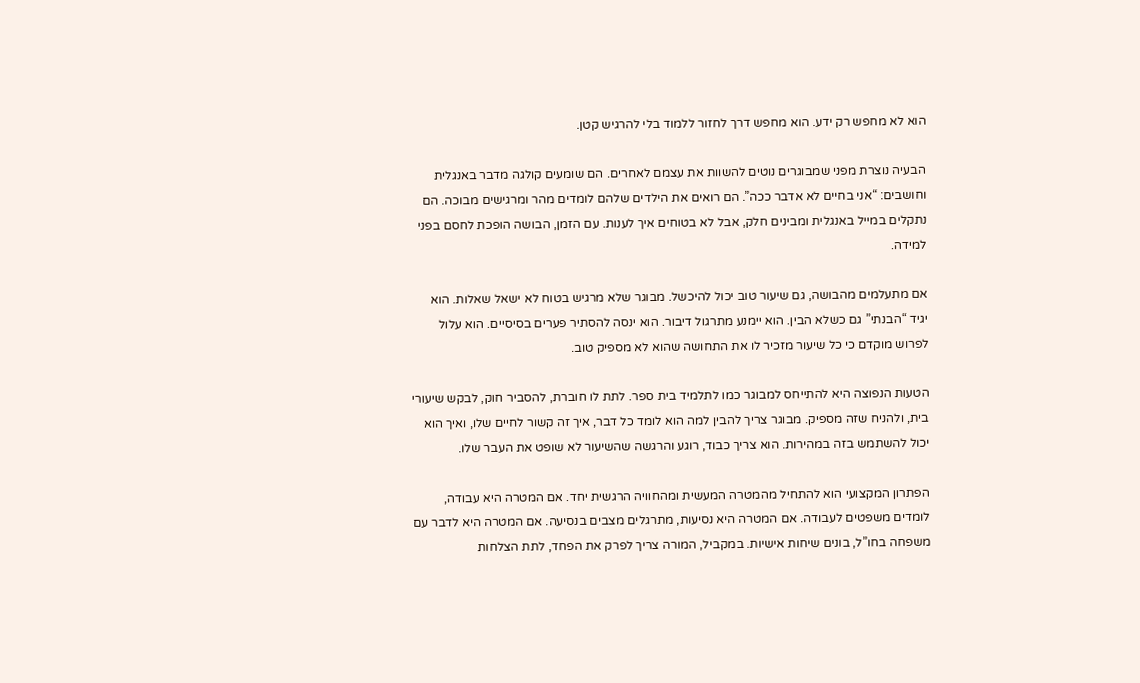הוא לא מחפש רק ידע. הוא מחפש דרך לחזור ללמוד בלי להרגיש קטן.

הבעיה נוצרת מפני שמבוגרים נוטים להשוות את עצמם לאחרים. הם שומעים קולגה מדבר באנגלית וחושבים: “אני בחיים לא אדבר ככה”. הם רואים את הילדים שלהם לומדים מהר ומרגישים מבוכה. הם נתקלים במייל באנגלית ומבינים חלק, אבל לא בטוחים איך לענות. עם הזמן, הבושה הופכת לחסם בפני למידה.

אם מתעלמים מהבושה, גם שיעור טוב יכול להיכשל. מבוגר שלא מרגיש בטוח לא ישאל שאלות. הוא יגיד “הבנתי” גם כשלא הבין. הוא יימנע מתרגול דיבור. הוא ינסה להסתיר פערים בסיסיים. הוא עלול לפרוש מוקדם כי כל שיעור מזכיר לו את התחושה שהוא לא מספיק טוב.

הטעות הנפוצה היא להתייחס למבוגר כמו לתלמיד בית ספר. לתת לו חוברת, להסביר חוק, לבקש שיעורי בית, ולהניח שזה מספיק. מבוגר צריך להבין למה הוא לומד כל דבר, איך זה קשור לחיים שלו, ואיך הוא יכול להשתמש בזה במהירות. הוא צריך כבוד, רוגע והרגשה שהשיעור לא שופט את העבר שלו.

הפתרון המקצועי הוא להתחיל מהמטרה המעשית ומהחוויה הרגשית יחד. אם המטרה היא עבודה, לומדים משפטים לעבודה. אם המטרה היא נסיעות, מתרגלים מצבים בנסיעה. אם המטרה היא לדבר עם משפחה בחו”ל, בונים שיחות אישיות. במקביל, המורה צריך לפרק את הפחד, לתת הצלחות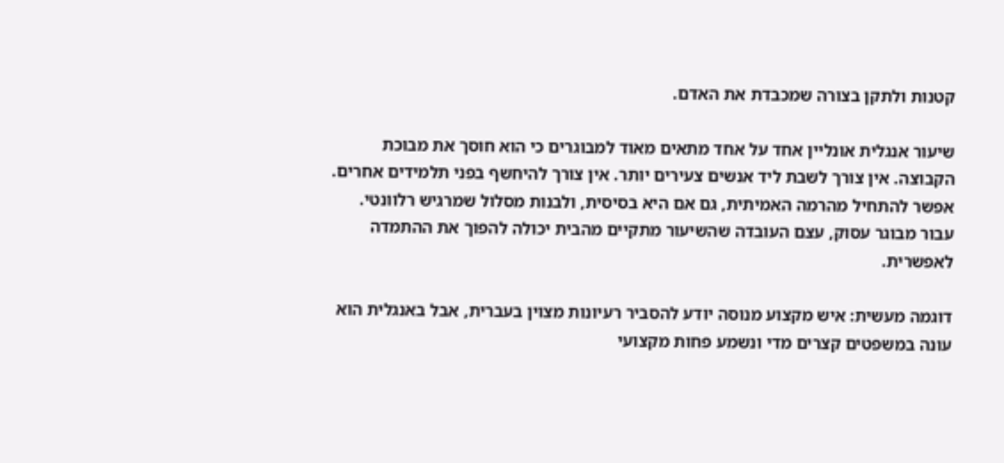קטנות ולתקן בצורה שמכבדת את האדם.

שיעור אנגלית אונליין אחד על אחד מתאים מאוד למבוגרים כי הוא חוסך את מבוכת הקבוצה. אין צורך לשבת ליד אנשים צעירים יותר. אין צורך להיחשף בפני תלמידים אחרים. אפשר להתחיל מהרמה האמיתית, גם אם היא בסיסית, ולבנות מסלול שמרגיש רלוונטי. עבור מבוגר עסוק, עצם העובדה שהשיעור מתקיים מהבית יכולה להפוך את ההתמדה לאפשרית.

דוגמה מעשית: איש מקצוע מנוסה יודע להסביר רעיונות מצוין בעברית, אבל באנגלית הוא עונה במשפטים קצרים מדי ונשמע פחות מקצועי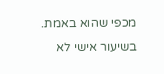מכפי שהוא באמת. בשיעור אישי לא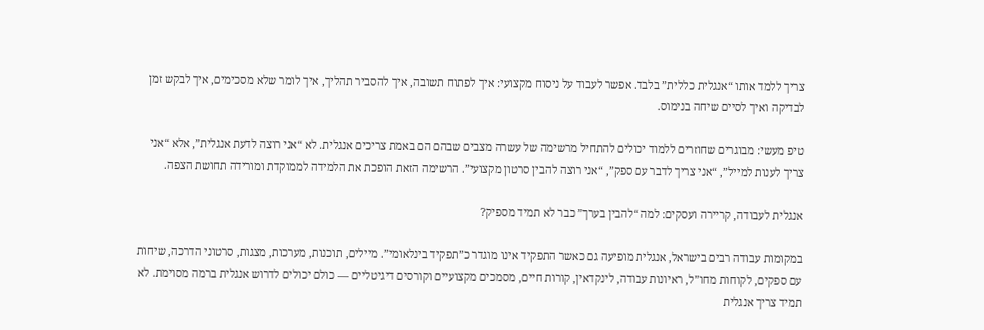צריך ללמד אותו “אנגלית כללית” בלבד. אפשר לעבוד על ניסוח מקצועי: איך לפתוח תשובה, איך להסביר תהליך, איך לומר שלא מסכימים, איך לבקש זמן לבדיקה ואיך לסיים שיחה בנימוס.

טיפ מעשי: מבוגרים שחוזרים ללמוד יכולים להתחיל מרשימה של עשרה מצבים שבהם הם באמת צריכים אנגלית. לא “אני רוצה לדעת אנגלית”, אלא “אני צריך לענות למייל”, “אני צריך לדבר עם ספק”, “אני רוצה להבין סרטון מקצועי”. הרשימה הזאת הופכת את הלמידה לממוקדת ומורידה תחושת הצפה.

אנגלית לעבודה, קריירה ועסקים: למה “להבין בערך” כבר לא תמיד מספיק?

במקומות עבודה רבים בישראל, אנגלית מופיעה גם כאשר התפקיד אינו מוגדר כ”תפקיד בינלאומי”. מיילים, תוכנות, מערכות, מצגות, סרטוני הדרכה, שיחות עם ספקים, לקוחות מחו”ל, ראיונות עבודה, לינקדאין, קורות חיים, מסמכים מקצועיים וקורסים דיגיטליים — כולם יכולים לדרוש אנגלית ברמה מסוימת. לא תמיד צריך אנגלית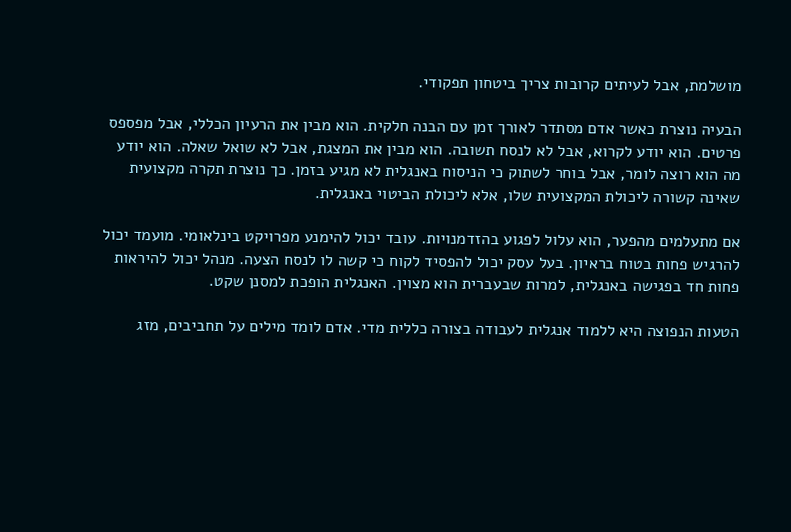מושלמת, אבל לעיתים קרובות צריך ביטחון תפקודי.

הבעיה נוצרת כאשר אדם מסתדר לאורך זמן עם הבנה חלקית. הוא מבין את הרעיון הכללי, אבל מפספס פרטים. הוא יודע לקרוא, אבל לא לנסח תשובה. הוא מבין את המצגת, אבל לא שואל שאלה. הוא יודע מה הוא רוצה לומר, אבל בוחר לשתוק כי הניסוח באנגלית לא מגיע בזמן. כך נוצרת תקרה מקצועית שאינה קשורה ליכולת המקצועית שלו, אלא ליכולת הביטוי באנגלית.

אם מתעלמים מהפער, הוא עלול לפגוע בהזדמנויות. עובד יכול להימנע מפרויקט בינלאומי. מועמד יכול להרגיש פחות בטוח בראיון. בעל עסק יכול להפסיד לקוח כי קשה לו לנסח הצעה. מנהל יכול להיראות פחות חד בפגישה באנגלית, למרות שבעברית הוא מצוין. האנגלית הופכת למסנן שקט.

הטעות הנפוצה היא ללמוד אנגלית לעבודה בצורה כללית מדי. אדם לומד מילים על תחביבים, מזג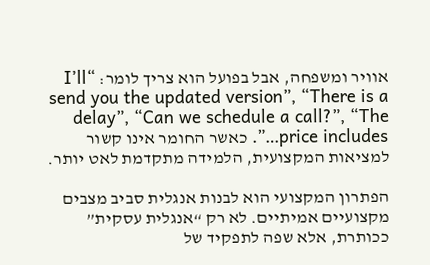אוויר ומשפחה, אבל בפועל הוא צריך לומר: “I’ll send you the updated version”, “There is a delay”, “Can we schedule a call?”, “The price includes…”. כאשר החומר אינו קשור למציאות המקצועית, הלמידה מתקדמת לאט יותר.

הפתרון המקצועי הוא לבנות אנגלית סביב מצבים מקצועיים אמיתיים. לא רק “אנגלית עסקית” ככותרת, אלא שפה לתפקיד של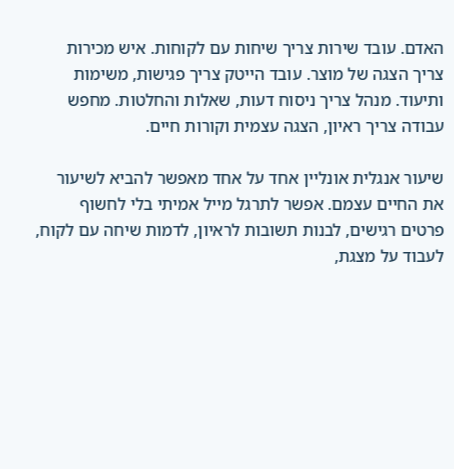האדם. עובד שירות צריך שיחות עם לקוחות. איש מכירות צריך הצגה של מוצר. עובד הייטק צריך פגישות, משימות ותיעוד. מנהל צריך ניסוח דעות, שאלות והחלטות. מחפש עבודה צריך ראיון, הצגה עצמית וקורות חיים.

שיעור אנגלית אונליין אחד על אחד מאפשר להביא לשיעור את החיים עצמם. אפשר לתרגל מייל אמיתי בלי לחשוף פרטים רגישים, לבנות תשובות לראיון, לדמות שיחה עם לקוח, לעבוד על מצגת,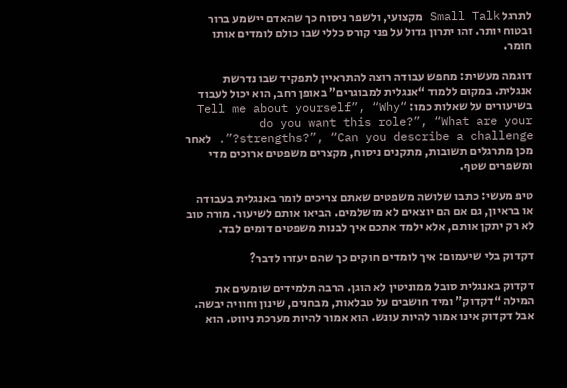לתרגל Small Talk מקצועי, ולשפר ניסוח כך שהאדם יישמע ברור ובטוח יותר. זהו יתרון גדול על פני קורס כללי שבו כולם לומדים אותו חומר.

דוגמה מעשית: מחפש עבודה רוצה להתראיין לתפקיד שבו נדרשת אנגלית. במקום ללמוד “אנגלית למבוגרים” באופן רחב, הוא יכול לעבוד בשיעורים על שאלות כמו: “Tell me about yourself”, “Why do you want this role?”, “What are your strengths?”, “Can you describe a challenge?”. לאחר מכן מתרגלים תשובות, מתקנים ניסוח, מקצרים משפטים ארוכים מדי ומשפרים שטף.

טיפ מעשי: כתבו שלושה משפטים שאתם צריכים לומר באנגלית בעבודה או בראיון, גם אם הם יוצאים לא מושלמים. הביאו אותם לשיעור. מורה טוב לא רק יתקן אותם, אלא ילמד אתכם איך לבנות משפטים דומים לבד.

דקדוק בלי שיעמום: איך לומדים חוקים כך שהם יעזרו לדבר?

דקדוק באנגלית סובל ממוניטין לא הוגן. הרבה תלמידים שומעים את המילה “דקדוק” ומיד חושבים על טבלאות, מבחנים, שינון וחוויה יבשה. אבל דקדוק אינו אמור להיות עונש. הוא אמור להיות מערכת ניווט. הוא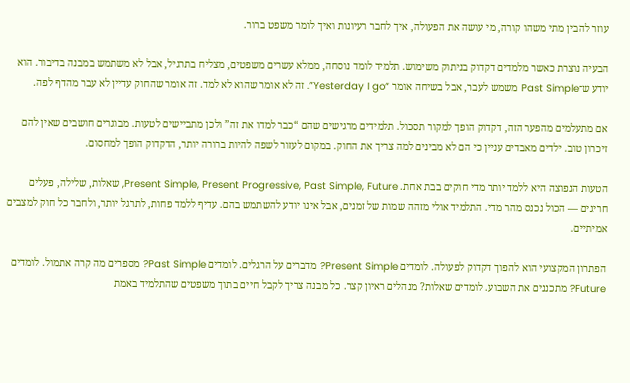עוזר להבין מתי משהו קורה, מי עושה את הפעולה, איך לחבר רעיונות ואיך לומר משפט ברור.

הבעיה נוצרת כאשר מלמדים דקדוק בניתוק משימוש. תלמיד לומד נוסחה, ממלא עשרים משפטים, מצליח בתרגיל, אבל לא משתמש במבנה בדיבור. הוא יודע ש־Past Simple משמש לעבר, אבל בשיחה אומר “Yesterday I go”. זה לא אומר שהוא לא למד. זה אומר שהחוק עדיין לא עבר מהדף לפה.

אם מתעלמים מהפער הזה, דקדוק הופך למקור תסכול. תלמידים מרגישים שהם “כבר למדו את זה” ולכן מתביישים לטעות. מבוגרים חושבים שאין להם זיכרון טוב. ילדים מאבדים עניין כי הם לא מבינים למה צריך את החוק. במקום לעזור לשפה להיות ברורה יותר, הדקדוק הופך למחסום.

הטעות הנפוצה היא ללמד יותר מדי חוקים בבת אחת. Present Simple, Present Progressive, Past Simple, Future, שאלות, שלילה, פעלים חריגים — הכול נכנס מהר מדי. התלמיד אולי מזהה שמות של זמנים, אבל אינו יודע להשתמש בהם. עדיף ללמד פחות, לתרגל יותר, ולחבר כל חוק למצבים אמיתיים.

הפתרון המקצועי הוא להפוך דקדוק לפעולה. לומדים Present Simple? מדברים על הרגלים. לומדים Past Simple? מספרים מה קרה אתמול. לומדים Future? מתכננים את השבוע. לומדים שאלות? מנהלים ראיון קצר. כל מבנה צריך לקבל חיים בתוך משפטים שהתלמיד באמת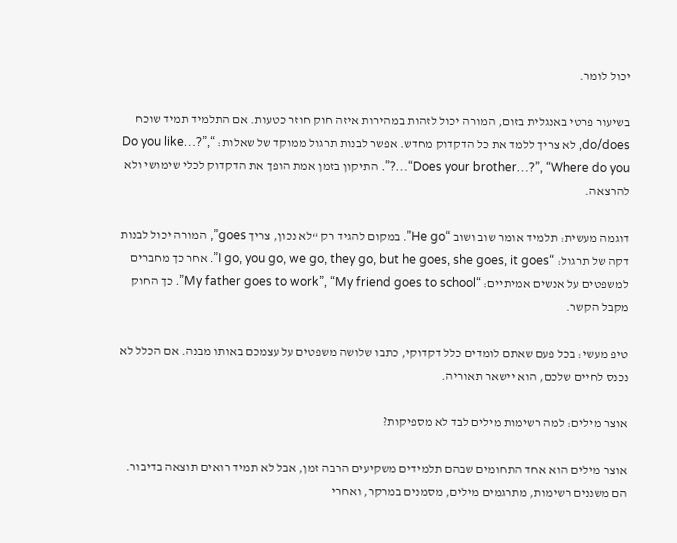יכול לומר.

בשיעור פרטי באנגלית בזום, המורה יכול לזהות במהירות איזה חוק חוזר כטעות. אם התלמיד תמיד שוכח do/does, לא צריך ללמד את כל הדקדוק מחדש. אפשר לבנות תרגול ממוקד של שאלות: “Do you like…?”, “Does your brother…?”, “Where do you…?”. התיקון בזמן אמת הופך את הדקדוק לכלי שימושי ולא להרצאה.

דוגמה מעשית: תלמיד אומר שוב ושוב “He go”. במקום להגיד רק “לא נכון, צריך goes”, המורה יכול לבנות דקה של תרגול: “I go, you go, we go, they go, but he goes, she goes, it goes”. אחר כך מחברים למשפטים על אנשים אמיתיים: “My father goes to work”, “My friend goes to school”. כך החוק מקבל הקשר.

טיפ מעשי: בכל פעם שאתם לומדים כלל דקדוקי, כתבו שלושה משפטים על עצמכם באותו מבנה. אם הכלל לא נכנס לחיים שלכם, הוא יישאר תאוריה.

אוצר מילים: למה רשימות מילים לבד לא מספיקות?

אוצר מילים הוא אחד התחומים שבהם תלמידים משקיעים הרבה זמן, אבל לא תמיד רואים תוצאה בדיבור. הם משננים רשימות, מתרגמים מילים, מסמנים במרקר, ואחרי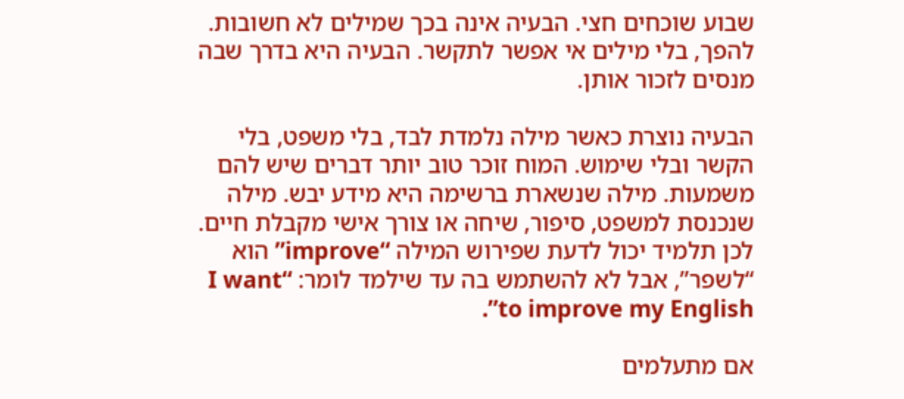שבוע שוכחים חצי. הבעיה אינה בכך שמילים לא חשובות. להפך, בלי מילים אי אפשר לתקשר. הבעיה היא בדרך שבה מנסים לזכור אותן.

הבעיה נוצרת כאשר מילה נלמדת לבד, בלי משפט, בלי הקשר ובלי שימוש. המוח זוכר טוב יותר דברים שיש להם משמעות. מילה שנשארת ברשימה היא מידע יבש. מילה שנכנסת למשפט, סיפור, שיחה או צורך אישי מקבלת חיים. לכן תלמיד יכול לדעת שפירוש המילה “improve” הוא “לשפר”, אבל לא להשתמש בה עד שילמד לומר: “I want to improve my English”.

אם מתעלמים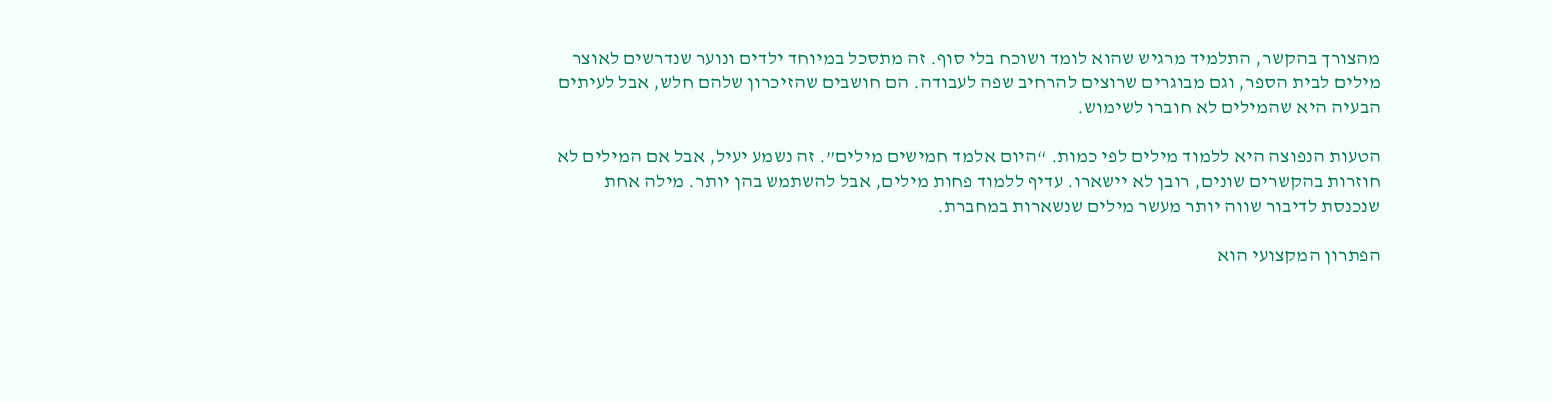מהצורך בהקשר, התלמיד מרגיש שהוא לומד ושוכח בלי סוף. זה מתסכל במיוחד ילדים ונוער שנדרשים לאוצר מילים לבית הספר, וגם מבוגרים שרוצים להרחיב שפה לעבודה. הם חושבים שהזיכרון שלהם חלש, אבל לעיתים הבעיה היא שהמילים לא חוברו לשימוש.

הטעות הנפוצה היא ללמוד מילים לפי כמות. “היום אלמד חמישים מילים”. זה נשמע יעיל, אבל אם המילים לא חוזרות בהקשרים שונים, רובן לא יישארו. עדיף ללמוד פחות מילים, אבל להשתמש בהן יותר. מילה אחת שנכנסת לדיבור שווה יותר מעשר מילים שנשארות במחברת.

הפתרון המקצועי הוא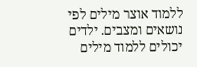ללמוד אוצר מילים לפי נושאים ומצבים. ילדים יכולים ללמוד מילים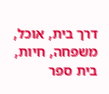דרך בית, אוכל, משפחה, חיות, בית ספר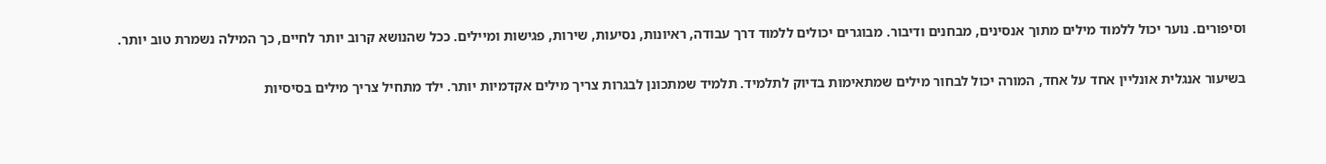וסיפורים. נוער יכול ללמוד מילים מתוך אנסינים, מבחנים ודיבור. מבוגרים יכולים ללמוד דרך עבודה, ראיונות, נסיעות, שירות, פגישות ומיילים. ככל שהנושא קרוב יותר לחיים, כך המילה נשמרת טוב יותר.

בשיעור אנגלית אונליין אחד על אחד, המורה יכול לבחור מילים שמתאימות בדיוק לתלמיד. תלמיד שמתכונן לבגרות צריך מילים אקדמיות יותר. ילד מתחיל צריך מילים בסיסיות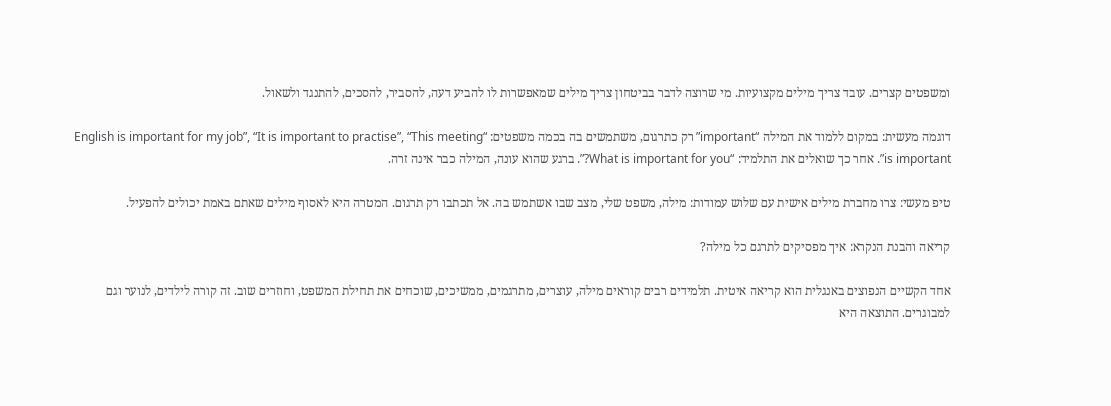ומשפטים קצרים. עובד צריך מילים מקצועיות. מי שרוצה לדבר בביטחון צריך מילים שמאפשרות לו להביע דעה, להסביר, להסכים, להתנגד ולשאול.

דוגמה מעשית: במקום ללמוד את המילה “important” רק כתרגום, משתמשים בה בכמה משפטים: “English is important for my job”, “It is important to practise”, “This meeting is important”. אחר כך שואלים את התלמיד: “What is important for you?”. ברגע שהוא עונה, המילה כבר אינה זרה.

טיפ מעשי: צרו מחברת מילים אישית עם שלוש עמודות: מילה, משפט שלי, מצב שבו אשתמש בה. אל תכתבו רק תרגום. המטרה היא לאסוף מילים שאתם באמת יכולים להפעיל.

קריאה והבנת הנקרא: איך מפסיקים לתרגם כל מילה?

אחד הקשיים הנפוצים באנגלית הוא קריאה איטית. תלמידים רבים קוראים מילה, עוצרים, מתרגמים, ממשיכים, שוכחים את תחילת המשפט, וחוזרים שוב. זה קורה לילדים, לנוער וגם למבוגרים. התוצאה היא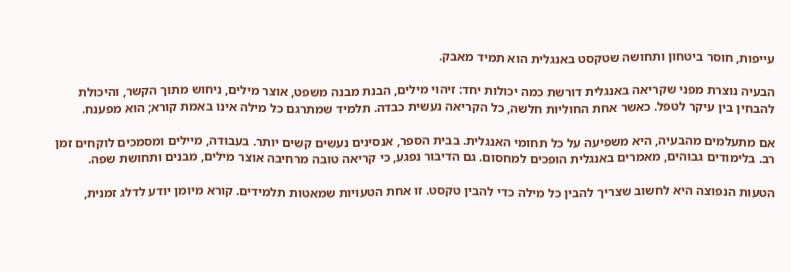עייפות, חוסר ביטחון ותחושה שטקסט באנגלית הוא תמיד מאבק.

הבעיה נוצרת מפני שקריאה באנגלית דורשת כמה יכולות יחד: זיהוי מילים, הבנת מבנה משפט, אוצר מילים, ניחוש מתוך הקשר, והיכולת להבחין בין עיקר לטפל. כאשר אחת החוליות חלשה, כל הקריאה נעשית כבדה. תלמיד שמתרגם כל מילה אינו באמת קורא; הוא מפענח.

אם מתעלמים מהבעיה, היא משפיעה על כל תחומי האנגלית. בבית הספר, אנסינים נעשים קשים יותר. בעבודה, מיילים ומסמכים לוקחים זמן רב. בלימודים גבוהים, מאמרים באנגלית הופכים למחסום. גם הדיבור נפגע, כי קריאה טובה מרחיבה אוצר מילים, מבנים ותחושת שפה.

הטעות הנפוצה היא לחשוב שצריך להבין כל מילה כדי להבין טקסט. זו אחת הטעויות שמאטות תלמידים. קורא מיומן יודע לדלג זמנית,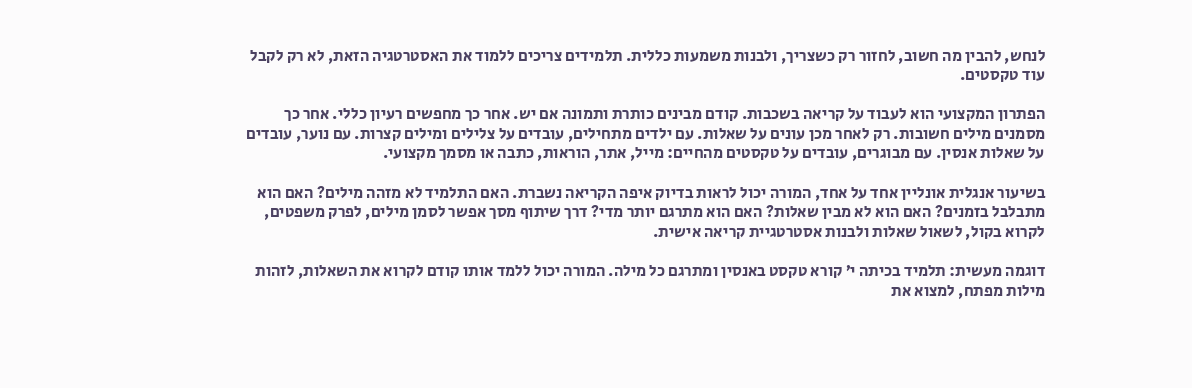לנחש, להבין מה חשוב, לחזור רק כשצריך, ולבנות משמעות כללית. תלמידים צריכים ללמוד את האסטרטגיה הזאת, לא רק לקבל עוד טקסטים.

הפתרון המקצועי הוא לעבוד על קריאה בשכבות. קודם מבינים כותרת ותמונה אם יש. אחר כך מחפשים רעיון כללי. אחר כך מסמנים מילים חשובות. רק לאחר מכן עונים על שאלות. עם ילדים מתחילים, עובדים על צלילים ומילים קצרות. עם נוער, עובדים על שאלות אנסין. עם מבוגרים, עובדים על טקסטים מהחיים: מייל, אתר, הוראות, כתבה או מסמך מקצועי.

בשיעור אנגלית אונליין אחד על אחד, המורה יכול לראות בדיוק איפה הקריאה נשברת. האם התלמיד לא מזהה מילים? האם הוא מתבלבל בזמנים? האם הוא לא מבין שאלות? האם הוא מתרגם יותר מדי? דרך שיתוף מסך אפשר לסמן מילים, לפרק משפטים, לקרוא בקול, לשאול שאלות ולבנות אסטרטגיית קריאה אישית.

דוגמה מעשית: תלמיד בכיתה י’ קורא טקסט באנסין ומתרגם כל מילה. המורה יכול ללמד אותו קודם לקרוא את השאלות, לזהות מילות מפתח, למצוא את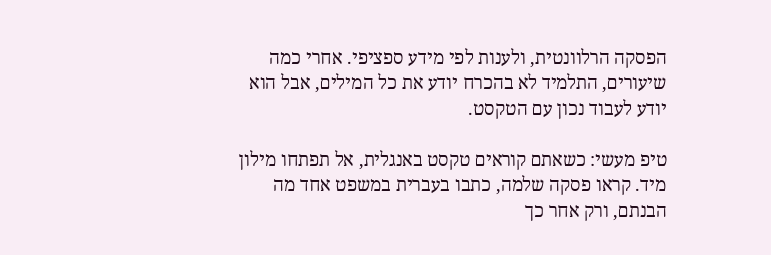הפסקה הרלוונטית, ולענות לפי מידע ספציפי. אחרי כמה שיעורים, התלמיד לא בהכרח יודע את כל המילים, אבל הוא יודע לעבוד נכון עם הטקסט.

טיפ מעשי: כשאתם קוראים טקסט באנגלית, אל תפתחו מילון מיד. קראו פסקה שלמה, כתבו בעברית במשפט אחד מה הבנתם, ורק אחר כך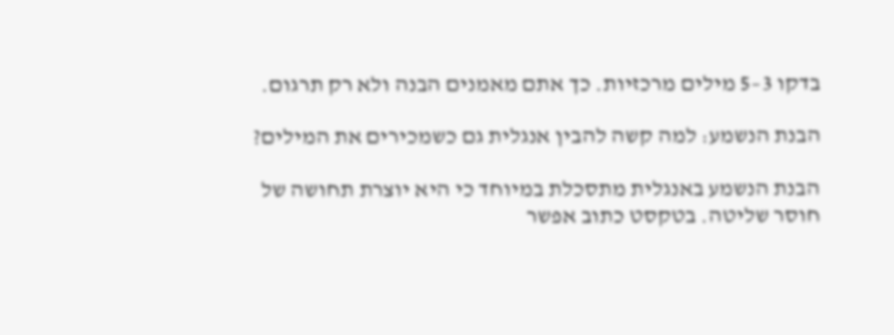בדקו 3–5 מילים מרכזיות. כך אתם מאמנים הבנה ולא רק תרגום.

הבנת הנשמע: למה קשה להבין אנגלית גם כשמכירים את המילים?

הבנת הנשמע באנגלית מתסכלת במיוחד כי היא יוצרת תחושה של חוסר שליטה. בטקסט כתוב אפשר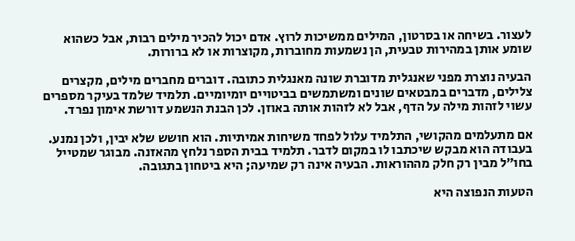לעצור. בשיחה או בסרטון, המילים ממשיכות לרוץ. אדם יכול להכיר מילים רבות, אבל כשהוא שומע אותן במהירות טבעית, הן נשמעות מחוברות, מקוצרות או לא ברורות.

הבעיה נוצרת מפני שאנגלית מדוברת שונה מאנגלית כתובה. דוברים מחברים מילים, מקצרים צלילים, מדברים במבטאים שונים ומשתמשים בביטויים יומיומיים. תלמיד שלמד בעיקר מספרים עשוי לזהות מילה על הדף, אבל לא לזהות אותה באוזן. לכן הבנת הנשמע דורשת אימון נפרד.

אם מתעלמים מהקושי, התלמיד עלול לפחד משיחות אמיתיות. הוא חושש שלא יבין, ולכן נמנע. בעבודה הוא מבקש שיכתבו לו במקום לדבר. תלמיד בבית הספר נלחץ מהאזנה. מבוגר שמטייל בחו”ל מבין רק חלק מההוראות. הבעיה אינה רק שמיעה; היא ביטחון בתגובה.

הטעות הנפוצה היא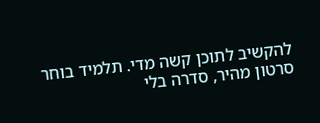להקשיב לתוכן קשה מדי. תלמיד בוחר סרטון מהיר, סדרה בלי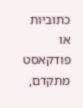כתוביות או פודקאסט מתקדם,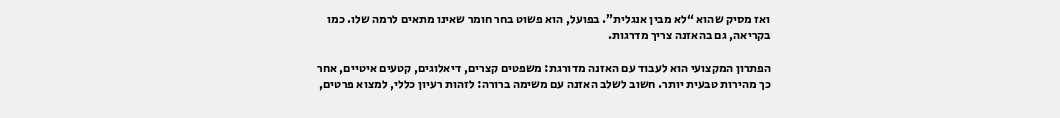ואז מסיק שהוא “לא מבין אנגלית”. בפועל, הוא פשוט בחר חומר שאינו מתאים לרמה שלו. כמו בקריאה, גם בהאזנה צריך מדרגות.

הפתרון המקצועי הוא לעבוד עם האזנה מדורגת: משפטים קצרים, דיאלוגים, קטעים איטיים, אחר כך מהירות טבעית יותר. חשוב לשלב האזנה עם משימה ברורה: לזהות רעיון כללי, למצוא פרטים,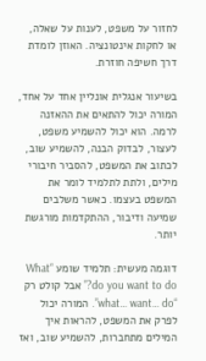לחזור על משפט, לענות על שאלה, או לחקות אינטונציה. האוזן לומדת דרך חשיפה חוזרת.

בשיעור אנגלית אונליין אחד על אחד, המורה יכול להתאים את ההאזנה לרמה. הוא יכול להשמיע משפט, לעצור, לבדוק הבנה, להשמיע שוב, לכתוב את המשפט, להסביר חיבורי מילים, ולתת לתלמיד לומר את המשפט בעצמו. כאשר משלבים שמיעה ודיבור, ההתקדמות מורגשת יותר.

דוגמה מעשית: תלמיד שומע “What do you want to do?” אבל קולט רק “what… want… do”. המורה יכול לפרק את המשפט, להראות איך המילים מתחברות, להשמיע שוב, ואז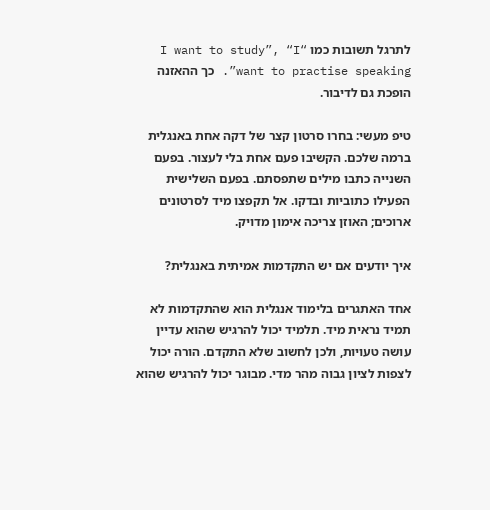לתרגל תשובות כמו “I want to study”, “I want to practise speaking”. כך ההאזנה הופכת גם לדיבור.

טיפ מעשי: בחרו סרטון קצר של דקה אחת באנגלית ברמה שלכם. הקשיבו פעם אחת בלי לעצור. בפעם השנייה כתבו מילים שתפסתם. בפעם השלישית הפעילו כתוביות ובדקו. אל תקפצו מיד לסרטונים ארוכים; האוזן צריכה אימון מדויק.

איך יודעים אם יש התקדמות אמיתית באנגלית?

אחד האתגרים בלימוד אנגלית הוא שהתקדמות לא תמיד נראית מיד. תלמיד יכול להרגיש שהוא עדיין עושה טעויות, ולכן לחשוב שלא התקדם. הורה יכול לצפות לציון גבוה מהר מדי. מבוגר יכול להרגיש שהוא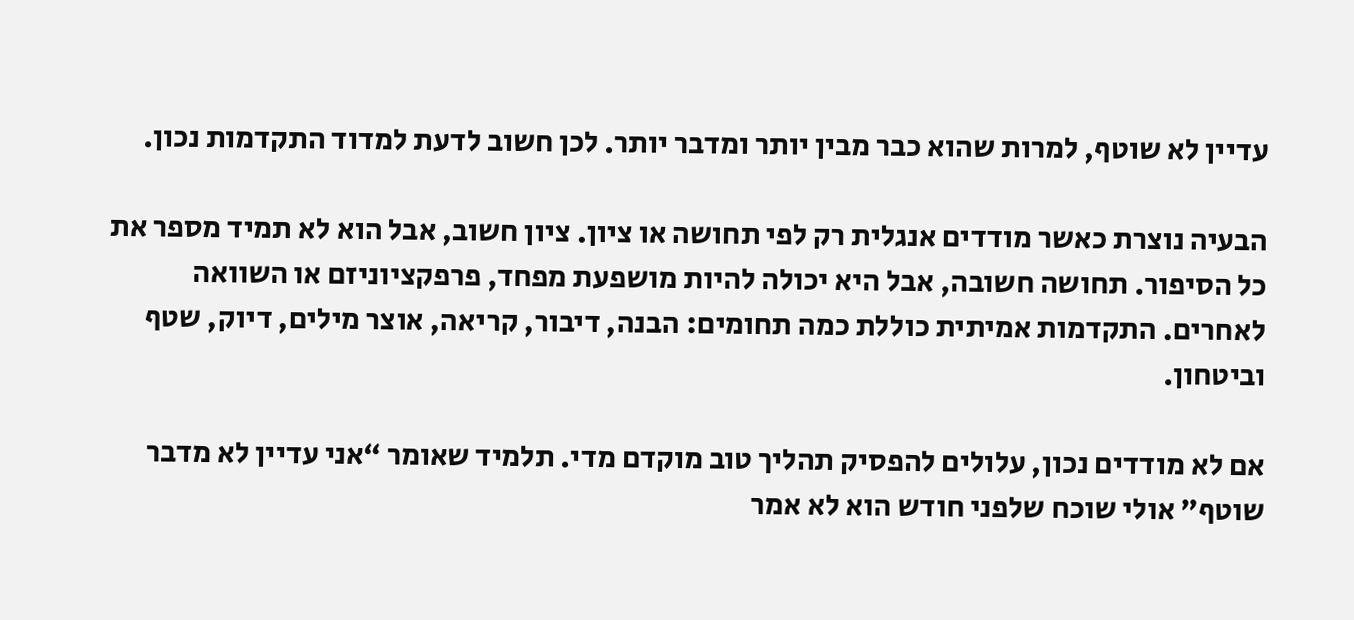עדיין לא שוטף, למרות שהוא כבר מבין יותר ומדבר יותר. לכן חשוב לדעת למדוד התקדמות נכון.

הבעיה נוצרת כאשר מודדים אנגלית רק לפי תחושה או ציון. ציון חשוב, אבל הוא לא תמיד מספר את כל הסיפור. תחושה חשובה, אבל היא יכולה להיות מושפעת מפחד, פרפקציוניזם או השוואה לאחרים. התקדמות אמיתית כוללת כמה תחומים: הבנה, דיבור, קריאה, אוצר מילים, דיוק, שטף וביטחון.

אם לא מודדים נכון, עלולים להפסיק תהליך טוב מוקדם מדי. תלמיד שאומר “אני עדיין לא מדבר שוטף” אולי שוכח שלפני חודש הוא לא אמר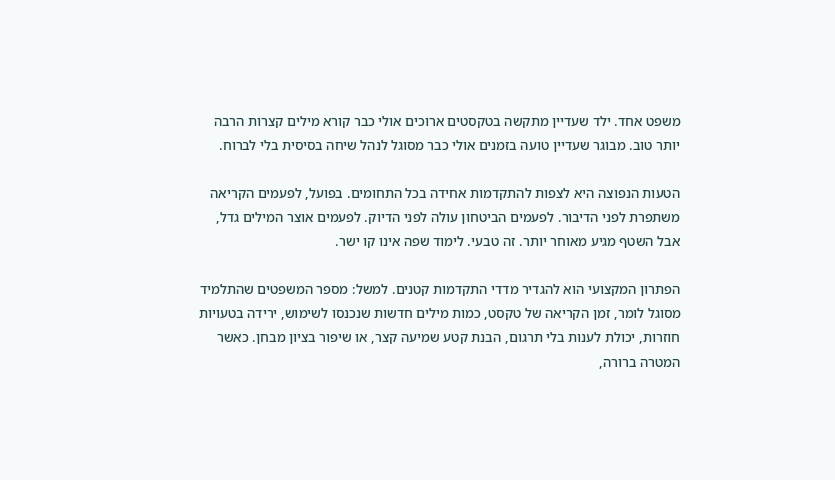משפט אחד. ילד שעדיין מתקשה בטקסטים ארוכים אולי כבר קורא מילים קצרות הרבה יותר טוב. מבוגר שעדיין טועה בזמנים אולי כבר מסוגל לנהל שיחה בסיסית בלי לברוח.

הטעות הנפוצה היא לצפות להתקדמות אחידה בכל התחומים. בפועל, לפעמים הקריאה משתפרת לפני הדיבור. לפעמים הביטחון עולה לפני הדיוק. לפעמים אוצר המילים גדל, אבל השטף מגיע מאוחר יותר. זה טבעי. לימוד שפה אינו קו ישר.

הפתרון המקצועי הוא להגדיר מדדי התקדמות קטנים. למשל: מספר המשפטים שהתלמיד מסוגל לומר, זמן הקריאה של טקסט, כמות מילים חדשות שנכנסו לשימוש, ירידה בטעויות חוזרות, יכולת לענות בלי תרגום, הבנת קטע שמיעה קצר, או שיפור בציון מבחן. כאשר המטרה ברורה,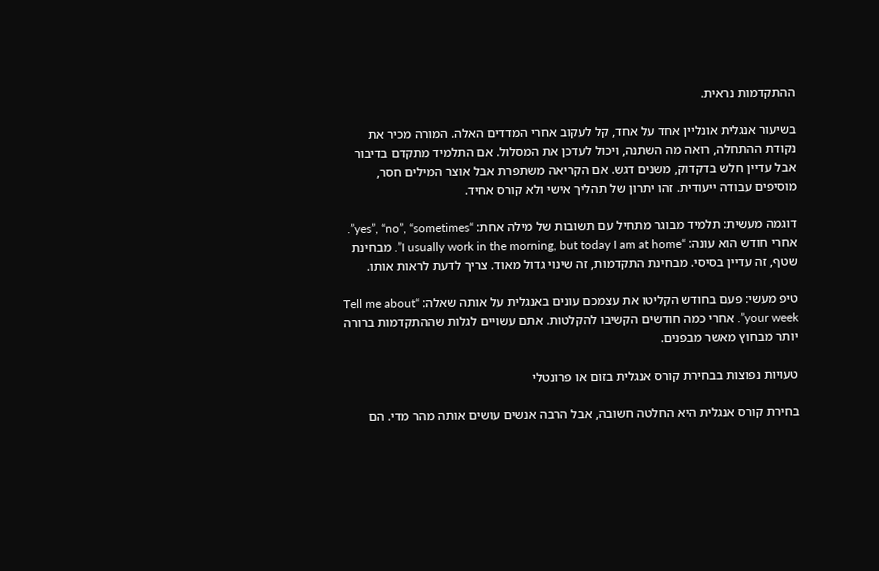ההתקדמות נראית.

בשיעור אנגלית אונליין אחד על אחד, קל לעקוב אחרי המדדים האלה. המורה מכיר את נקודת ההתחלה, רואה מה השתנה, ויכול לעדכן את המסלול. אם התלמיד מתקדם בדיבור אבל עדיין חלש בדקדוק, משנים דגש. אם הקריאה משתפרת אבל אוצר המילים חסר, מוסיפים עבודה ייעודית. זהו יתרון של תהליך אישי ולא קורס אחיד.

דוגמה מעשית: תלמיד מבוגר מתחיל עם תשובות של מילה אחת: “yes”, “no”, “sometimes”. אחרי חודש הוא עונה: “I usually work in the morning, but today I am at home”. מבחינת שטף, זה עדיין בסיסי. מבחינת התקדמות, זה שינוי גדול מאוד. צריך לדעת לראות אותו.

טיפ מעשי: פעם בחודש הקליטו את עצמכם עונים באנגלית על אותה שאלה: “Tell me about your week”. אחרי כמה חודשים הקשיבו להקלטות. אתם עשויים לגלות שההתקדמות ברורה יותר מבחוץ מאשר מבפנים.

טעויות נפוצות בבחירת קורס אנגלית בזום או פרונטלי

בחירת קורס אנגלית היא החלטה חשובה, אבל הרבה אנשים עושים אותה מהר מדי. הם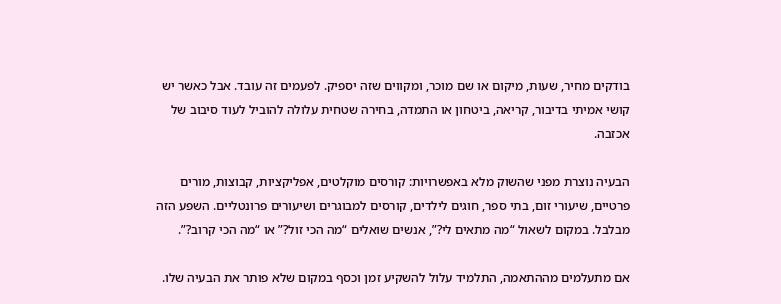בודקים מחיר, שעות, מיקום או שם מוכר, ומקווים שזה יספיק. לפעמים זה עובד. אבל כאשר יש קושי אמיתי בדיבור, קריאה, ביטחון או התמדה, בחירה שטחית עלולה להוביל לעוד סיבוב של אכזבה.

הבעיה נוצרת מפני שהשוק מלא באפשרויות: קורסים מוקלטים, אפליקציות, קבוצות, מורים פרטיים, שיעורי זום, בתי ספר, חוגים לילדים, קורסים למבוגרים ושיעורים פרונטליים. השפע הזה מבלבל. במקום לשאול “מה מתאים לי?”, אנשים שואלים “מה הכי זול?” או “מה הכי קרוב?”.

אם מתעלמים מההתאמה, התלמיד עלול להשקיע זמן וכסף במקום שלא פותר את הבעיה שלו.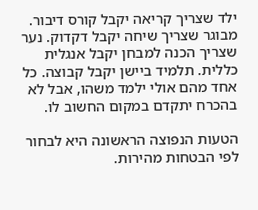ילד שצריך קריאה יקבל קורס דיבור. מבוגר שצריך שיחה יקבל דקדוק. נער שצריך הכנה למבחן יקבל אנגלית כללית. תלמיד ביישן יקבל קבוצה. כל אחד מהם אולי ילמד משהו, אבל לא בהכרח יתקדם במקום החשוב לו.

הטעות הנפוצה הראשונה היא לבחור לפי הבטחות מהירות.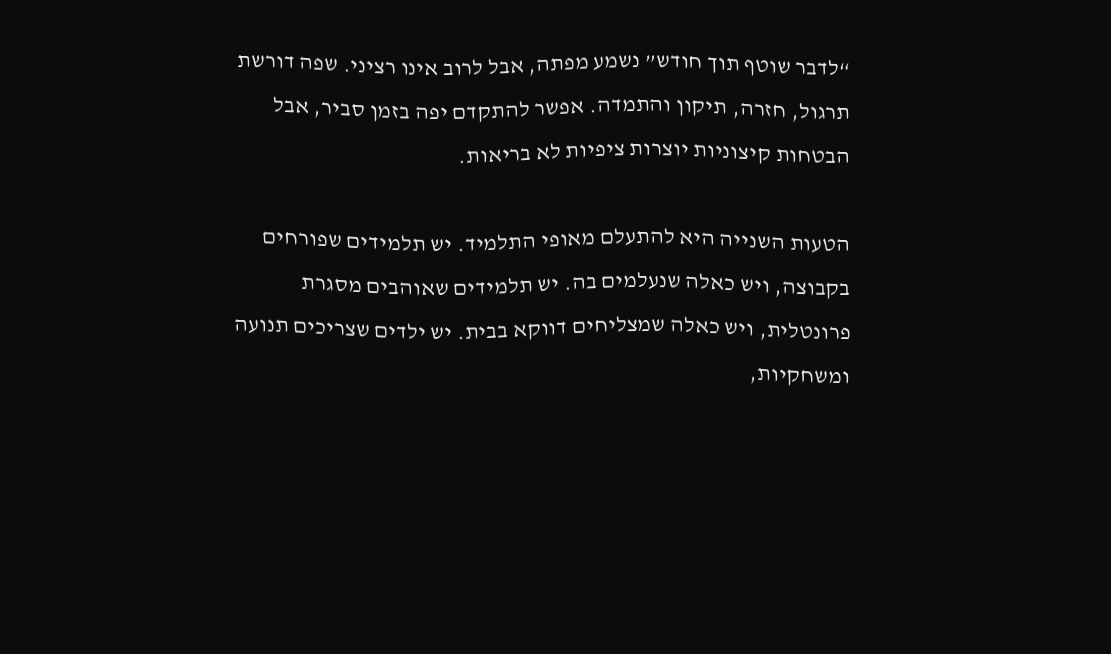“לדבר שוטף תוך חודש” נשמע מפתה, אבל לרוב אינו רציני. שפה דורשת תרגול, חזרה, תיקון והתמדה. אפשר להתקדם יפה בזמן סביר, אבל הבטחות קיצוניות יוצרות ציפיות לא בריאות.

הטעות השנייה היא להתעלם מאופי התלמיד. יש תלמידים שפורחים בקבוצה, ויש כאלה שנעלמים בה. יש תלמידים שאוהבים מסגרת פרונטלית, ויש כאלה שמצליחים דווקא בבית. יש ילדים שצריכים תנועה ומשחקיות,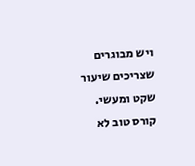ויש מבוגרים שצריכים שיעור שקט ומעשי. קורס טוב לא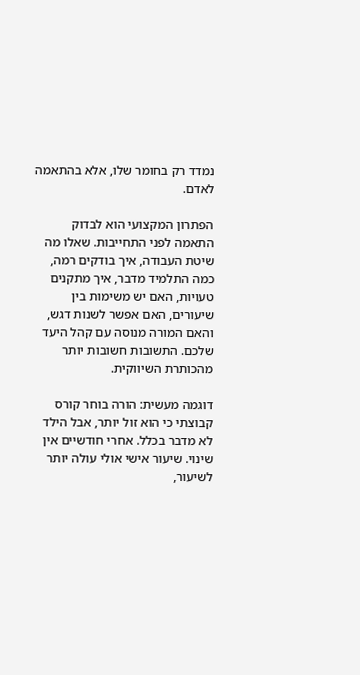נמדד רק בחומר שלו, אלא בהתאמה לאדם.

הפתרון המקצועי הוא לבדוק התאמה לפני התחייבות. שאלו מה שיטת העבודה, איך בודקים רמה, כמה התלמיד מדבר, איך מתקנים טעויות, האם יש משימות בין שיעורים, האם אפשר לשנות דגש, והאם המורה מנוסה עם קהל היעד שלכם. התשובות חשובות יותר מהכותרת השיווקית.

דוגמה מעשית: הורה בוחר קורס קבוצתי כי הוא זול יותר, אבל הילד לא מדבר בכלל. אחרי חודשיים אין שינוי. שיעור אישי אולי עולה יותר לשיעור,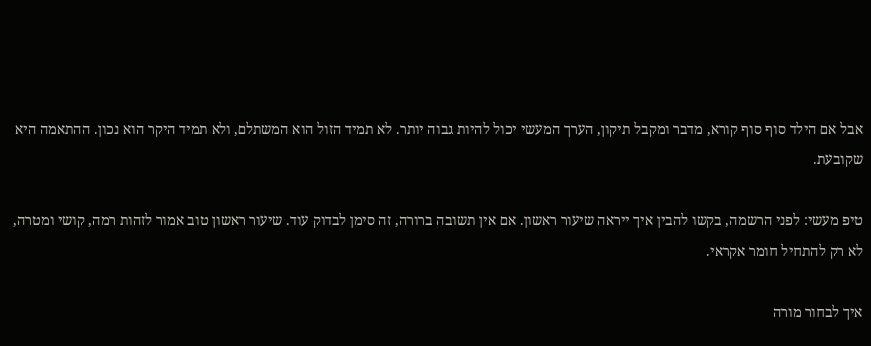אבל אם הילד סוף סוף קורא, מדבר ומקבל תיקון, הערך המעשי יכול להיות גבוה יותר. לא תמיד הזול הוא המשתלם, ולא תמיד היקר הוא נכון. ההתאמה היא שקובעת.

טיפ מעשי: לפני הרשמה, בקשו להבין איך ייראה שיעור ראשון. אם אין תשובה ברורה, זה סימן לבדוק עוד. שיעור ראשון טוב אמור לזהות רמה, קושי ומטרה, לא רק להתחיל חומר אקראי.

איך לבחור מורה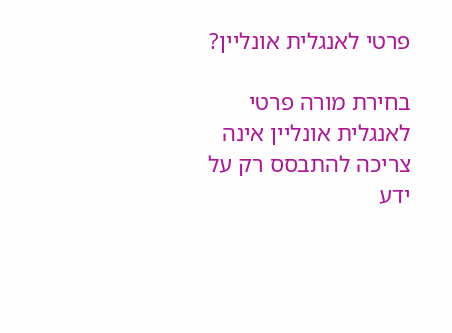פרטי לאנגלית אונליין?

בחירת מורה פרטי לאנגלית אונליין אינה צריכה להתבסס רק על ידע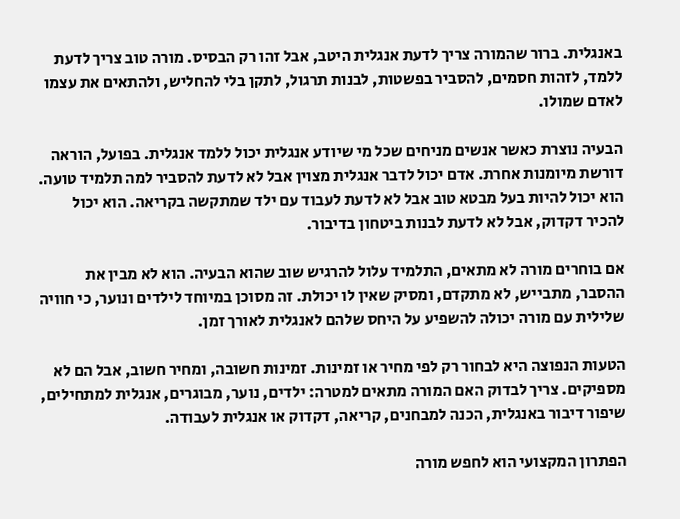באנגלית. ברור שהמורה צריך לדעת אנגלית היטב, אבל זהו רק הבסיס. מורה טוב צריך לדעת ללמד, לזהות חסמים, להסביר בפשטות, לבנות תרגול, לתקן בלי להחליש, ולהתאים את עצמו לאדם שמולו.

הבעיה נוצרת כאשר אנשים מניחים שכל מי שיודע אנגלית יכול ללמד אנגלית. בפועל, הוראה דורשת מיומנות אחרת. אדם יכול לדבר אנגלית מצוין אבל לא לדעת להסביר למה תלמיד טועה. הוא יכול להיות בעל מבטא טוב אבל לא לדעת לעבוד עם ילד שמתקשה בקריאה. הוא יכול להכיר דקדוק, אבל לא לדעת לבנות ביטחון בדיבור.

אם בוחרים מורה לא מתאים, התלמיד עלול להרגיש שוב שהוא הבעיה. הוא לא מבין את ההסבר, מתבייש, לא מתקדם, ומסיק שאין לו יכולת. זה מסוכן במיוחד לילדים ונוער, כי חוויה שלילית עם מורה יכולה להשפיע על היחס שלהם לאנגלית לאורך זמן.

הטעות הנפוצה היא לבחור רק לפי מחיר או זמינות. זמינות חשובה, ומחיר חשוב, אבל הם לא מספיקים. צריך לבדוק האם המורה מתאים למטרה: ילדים, נוער, מבוגרים, אנגלית למתחילים, שיפור דיבור באנגלית, הכנה למבחנים, קריאה, דקדוק או אנגלית לעבודה.

הפתרון המקצועי הוא לחפש מורה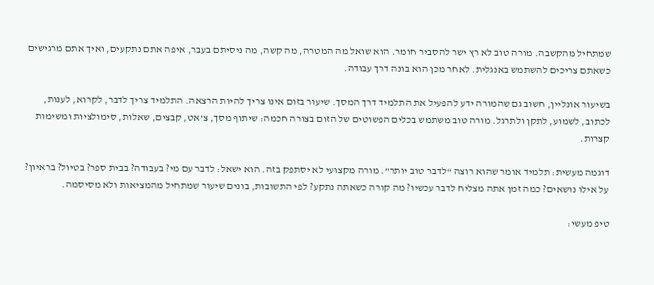שמתחיל מהקשבה. מורה טוב לא רץ ישר להסביר חומר. הוא שואל מה המטרה, מה קשה, מה ניסיתם בעבר, איפה אתם נתקעים, ואיך אתם מרגישים כשאתם צריכים להשתמש באנגלית. לאחר מכן הוא בונה דרך עבודה.

בשיעור אונליין, חשוב גם שהמורה ידע להפעיל את התלמיד דרך המסך. שיעור בזום אינו צריך להיות הרצאה. התלמיד צריך לדבר, לקרוא, לענות, לכתוב, לשמוע, לתקן ולתרגל. מורה טוב משתמש בכלים הפשוטים של הזום בצורה חכמה: שיתוף מסך, צ’אט, קבצים, שאלות, סימולציות ומשימות קצרות.

דוגמה מעשית: תלמיד אומר שהוא רוצה “לדבר טוב יותר”. מורה מקצועי לא יסתפק בזה. הוא ישאל: לדבר עם מי? בעבודה? בבית ספר? בטיול? בראיון? על אילו נושאים? כמה זמן אתה מצליח לדבר עכשיו? מה קורה כשאתה נתקע? לפי התשובות, בונים שיעור שמתחיל מהמציאות ולא מסיסמה.

טיפ מעשי: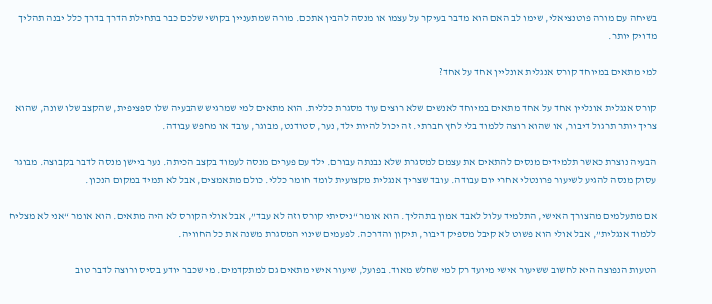בשיחה עם מורה פוטנציאלי, שימו לב האם הוא מדבר בעיקר על עצמו או מנסה להבין אתכם. מורה שמתעניין בקושי שלכם כבר בתחילת הדרך בדרך כלל יבנה תהליך מדויק יותר.

למי מתאים במיוחד קורס אנגלית אונליין אחד על אחד?

קורס אנגלית אונליין אחד על אחד מתאים במיוחד לאנשים שלא רוצים עוד מסגרת כללית. הוא מתאים למי שמרגיש שהבעיה שלו ספציפית, שהקצב שלו שונה, שהוא צריך יותר תרגול דיבור, או שהוא רוצה ללמוד בלי לחץ חברתי. זה יכול להיות ילד, נער, סטודנט, מבוגר, עובד או מחפש עבודה.

הבעיה נוצרת כאשר תלמידים מנסים להתאים את עצמם למסגרת שלא נבנתה עבורם. ילד עם פערים מנסה לעמוד בקצב הכיתה. נער ביישן מנסה לדבר בקבוצה. מבוגר עסוק מנסה להגיע לשיעור פרונטלי אחרי יום עבודה. עובד שצריך אנגלית מקצועית לומד חומר כללי. כולם מתאמצים, אבל לא תמיד במקום הנכון.

אם מתעלמים מהצורך האישי, התלמיד עלול לאבד אמון בתהליך. הוא אומר “ניסיתי קורס וזה לא עבד”, אבל אולי הקורס לא היה מתאים. הוא אומר “אני לא מצליח ללמוד אנגלית”, אבל אולי הוא פשוט לא קיבל מספיק דיבור, תיקון והדרכה. לפעמים שינוי המסגרת משנה את כל החוויה.

הטעות הנפוצה היא לחשוב ששיעור אישי מיועד רק למי שחלש מאוד. בפועל, שיעור אישי מתאים גם למתקדמים. מי שכבר יודע בסיס ורוצה לדבר טוב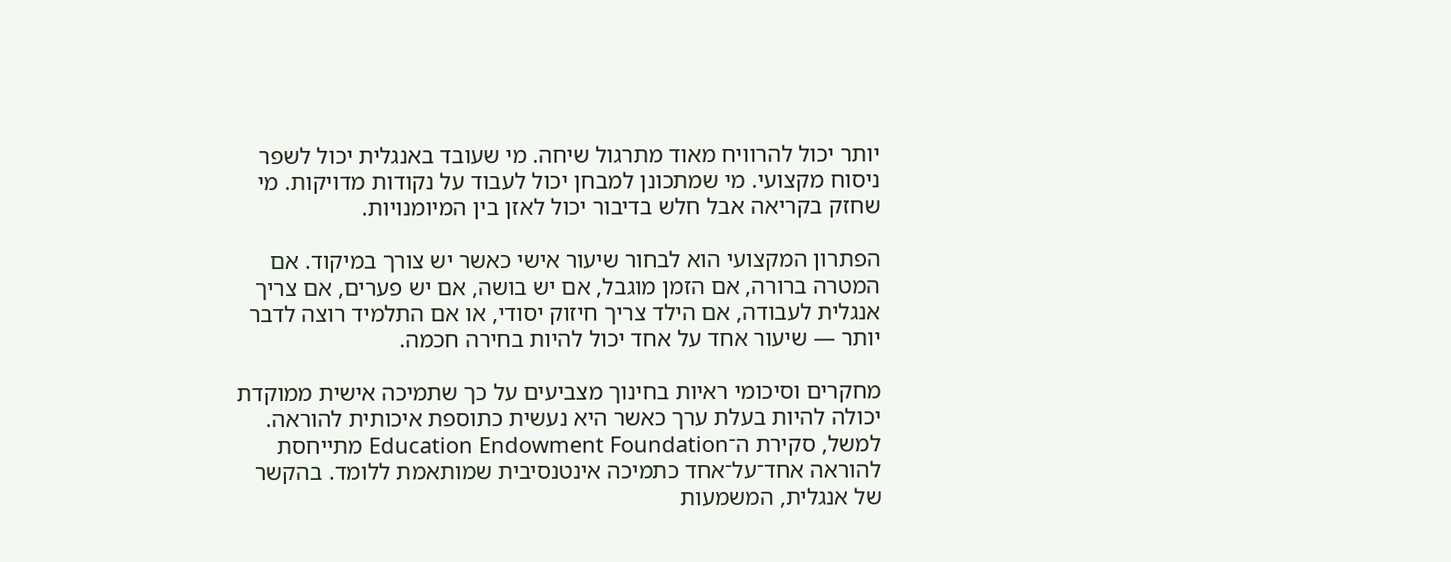יותר יכול להרוויח מאוד מתרגול שיחה. מי שעובד באנגלית יכול לשפר ניסוח מקצועי. מי שמתכונן למבחן יכול לעבוד על נקודות מדויקות. מי שחזק בקריאה אבל חלש בדיבור יכול לאזן בין המיומנויות.

הפתרון המקצועי הוא לבחור שיעור אישי כאשר יש צורך במיקוד. אם המטרה ברורה, אם הזמן מוגבל, אם יש בושה, אם יש פערים, אם צריך אנגלית לעבודה, אם הילד צריך חיזוק יסודי, או אם התלמיד רוצה לדבר יותר — שיעור אחד על אחד יכול להיות בחירה חכמה.

מחקרים וסיכומי ראיות בחינוך מצביעים על כך שתמיכה אישית ממוקדת יכולה להיות בעלת ערך כאשר היא נעשית כתוספת איכותית להוראה. למשל, סקירת ה־Education Endowment Foundation מתייחסת להוראה אחד־על־אחד כתמיכה אינטנסיבית שמותאמת ללומד. בהקשר של אנגלית, המשמעות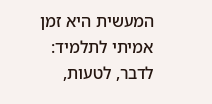המעשית היא זמן אמיתי לתלמיד: לדבר, לטעות,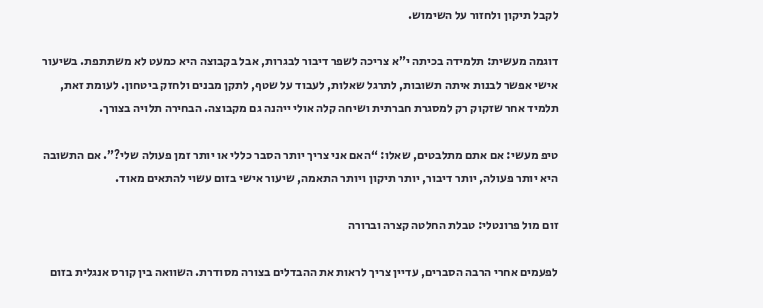לקבל תיקון ולחזור על השימוש.

דוגמה מעשית: תלמידה בכיתה י”א צריכה לשפר דיבור לבגרות, אבל בקבוצה היא כמעט לא משתתפת. בשיעור אישי אפשר לבנות איתה תשובות, לתרגל שאלות, לעבוד על שטף, לתקן מבנים ולחזק ביטחון. לעומת זאת, תלמיד אחר שזקוק רק למסגרת חברתית ושיחה קלה אולי ייהנה גם מקבוצה. הבחירה תלויה בצורך.

טיפ מעשי: אם אתם מתלבטים, שאלו: “האם אני צריך יותר הסבר כללי או יותר זמן פעולה שלי?”. אם התשובה היא יותר פעולה, יותר דיבור, יותר תיקון ויותר התאמה, שיעור אישי בזום עשוי להתאים מאוד.

זום מול פרונטלי: טבלת החלטה קצרה וברורה

לפעמים אחרי הרבה הסברים, עדיין צריך לראות את ההבדלים בצורה מסודרת. השוואה בין קורס אנגלית בזום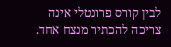לבין קורס פרונטלי אינה צריכה להכתיר מנצח אחד.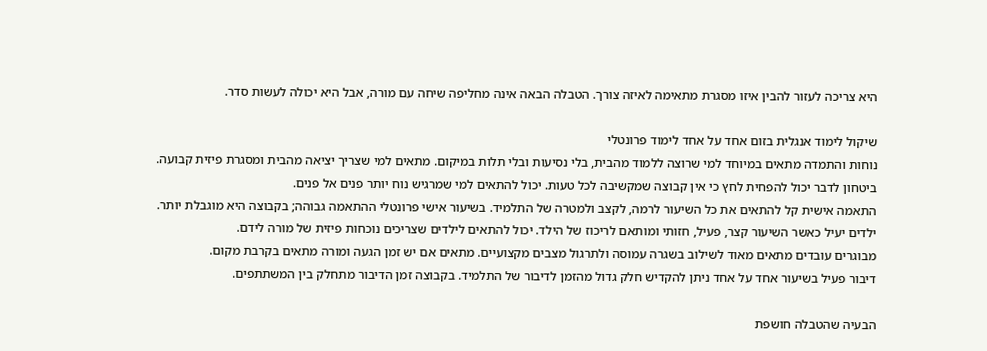היא צריכה לעזור להבין איזו מסגרת מתאימה לאיזה צורך. הטבלה הבאה אינה מחליפה שיחה עם מורה, אבל היא יכולה לעשות סדר.

שיקול לימוד אנגלית בזום אחד על אחד לימוד פרונטלי
נוחות והתמדה מתאים במיוחד למי שרוצה ללמוד מהבית, בלי נסיעות ובלי תלות במיקום. מתאים למי שצריך יציאה מהבית ומסגרת פיזית קבועה.
ביטחון לדבר יכול להפחית לחץ כי אין קבוצה שמקשיבה לכל טעות. יכול להתאים למי שמרגיש נוח יותר פנים אל פנים.
התאמה אישית קל להתאים את כל השיעור לרמה, לקצב ולמטרה של התלמיד. בשיעור אישי פרונטלי ההתאמה גבוהה; בקבוצה היא מוגבלת יותר.
ילדים יעיל כאשר השיעור קצר, פעיל, חזותי ומותאם לריכוז של הילד. יכול להתאים לילדים שצריכים נוכחות פיזית של מורה לידם.
מבוגרים עובדים מתאים מאוד לשילוב בשגרה עמוסה ולתרגול מצבים מקצועיים. מתאים אם יש זמן הגעה ומורה מתאים בקרבת מקום.
דיבור פעיל בשיעור אחד על אחד ניתן להקדיש חלק גדול מהזמן לדיבור של התלמיד. בקבוצה זמן הדיבור מתחלק בין המשתתפים.

הבעיה שהטבלה חושפת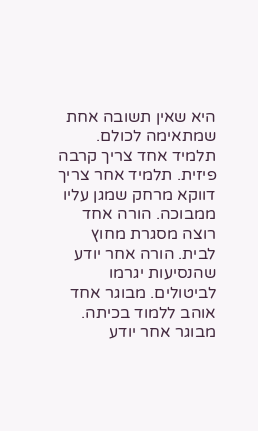היא שאין תשובה אחת שמתאימה לכולם. תלמיד אחד צריך קרבה פיזית. תלמיד אחר צריך דווקא מרחק שמגן עליו ממבוכה. הורה אחד רוצה מסגרת מחוץ לבית. הורה אחר יודע שהנסיעות יגרמו לביטולים. מבוגר אחד אוהב ללמוד בכיתה. מבוגר אחר יודע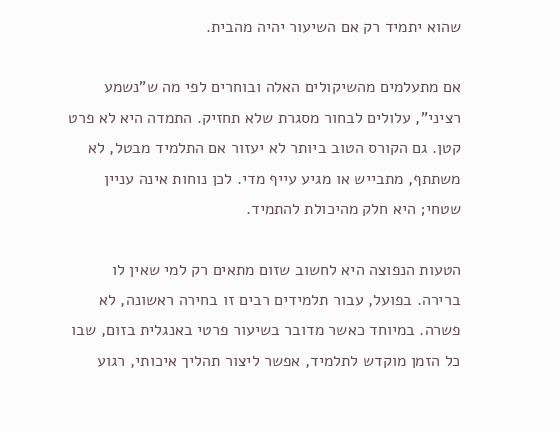שהוא יתמיד רק אם השיעור יהיה מהבית.

אם מתעלמים מהשיקולים האלה ובוחרים לפי מה ש”נשמע רציני”, עלולים לבחור מסגרת שלא תחזיק. התמדה היא לא פרט קטן. גם הקורס הטוב ביותר לא יעזור אם התלמיד מבטל, לא משתתף, מתבייש או מגיע עייף מדי. לכן נוחות אינה עניין שטחי; היא חלק מהיכולת להתמיד.

הטעות הנפוצה היא לחשוב שזום מתאים רק למי שאין לו ברירה. בפועל, עבור תלמידים רבים זו בחירה ראשונה, לא פשרה. במיוחד כאשר מדובר בשיעור פרטי באנגלית בזום, שבו כל הזמן מוקדש לתלמיד, אפשר ליצור תהליך איכותי, רגוע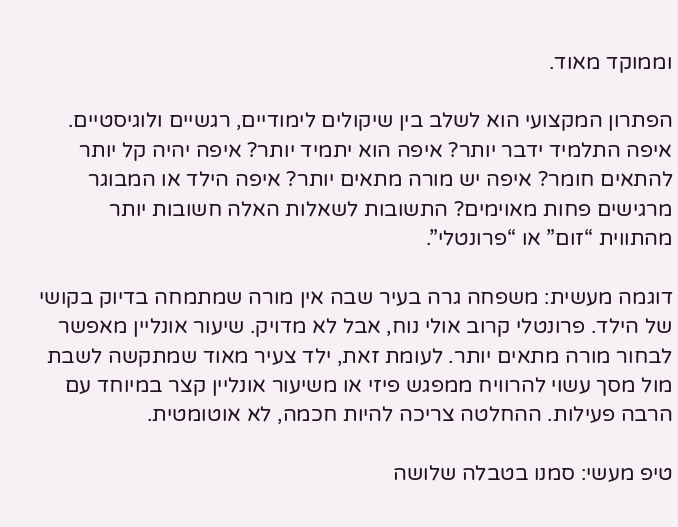וממוקד מאוד.

הפתרון המקצועי הוא לשלב בין שיקולים לימודיים, רגשיים ולוגיסטיים. איפה התלמיד ידבר יותר? איפה הוא יתמיד יותר? איפה יהיה קל יותר להתאים חומר? איפה יש מורה מתאים יותר? איפה הילד או המבוגר מרגישים פחות מאוימים? התשובות לשאלות האלה חשובות יותר מהתווית “זום” או “פרונטלי”.

דוגמה מעשית: משפחה גרה בעיר שבה אין מורה שמתמחה בדיוק בקושי של הילד. פרונטלי קרוב אולי נוח, אבל לא מדויק. שיעור אונליין מאפשר לבחור מורה מתאים יותר. לעומת זאת, ילד צעיר מאוד שמתקשה לשבת מול מסך עשוי להרוויח ממפגש פיזי או משיעור אונליין קצר במיוחד עם הרבה פעילות. ההחלטה צריכה להיות חכמה, לא אוטומטית.

טיפ מעשי: סמנו בטבלה שלושה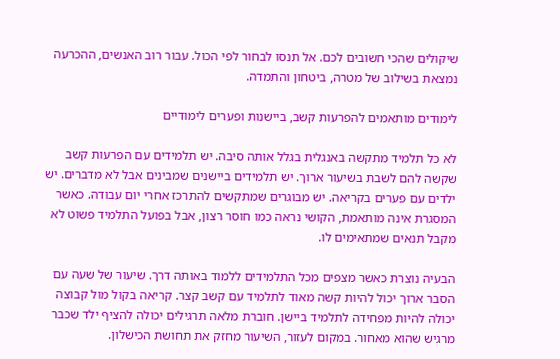שיקולים שהכי חשובים לכם. אל תנסו לבחור לפי הכול. עבור רוב האנשים, ההכרעה נמצאת בשילוב של מטרה, ביטחון והתמדה.

לימודים מותאמים להפרעות קשב, ביישנות ופערים לימודיים

לא כל תלמיד מתקשה באנגלית בגלל אותה סיבה. יש תלמידים עם הפרעות קשב שקשה להם לשבת בשיעור ארוך. יש תלמידים ביישנים שמבינים אבל לא מדברים. יש ילדים עם פערים בקריאה. יש מבוגרים שמתקשים להתרכז אחרי יום עבודה. כאשר המסגרת אינה מותאמת, הקושי נראה כמו חוסר רצון, אבל בפועל התלמיד פשוט לא מקבל תנאים שמתאימים לו.

הבעיה נוצרת כאשר מצפים מכל התלמידים ללמוד באותה דרך. שיעור של שעה עם הסבר ארוך יכול להיות קשה מאוד לתלמיד עם קשב קצר. קריאה בקול מול קבוצה יכולה להיות מפחידה לתלמיד ביישן. חוברת מלאה תרגילים יכולה להציף ילד שכבר מרגיש שהוא מאחור. במקום לעזור, השיעור מחזק את תחושת הכישלון.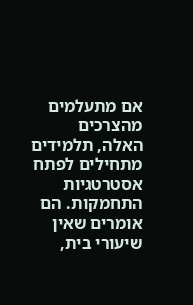אם מתעלמים מהצרכים האלה, תלמידים מתחילים לפתח אסטרטגיות התחמקות. הם אומרים שאין שיעורי בית,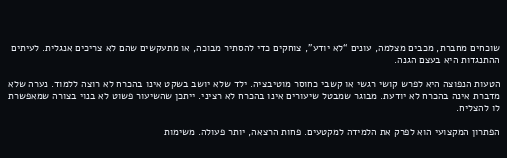שוכחים מחברת, מכבים מצלמה, עונים “לא יודע”, צוחקים כדי להסתיר מבוכה, או מתעקשים שהם לא צריכים אנגלית. לעיתים ההתנגדות היא בעצם הגנה.

הטעות הנפוצה היא לפרש קושי רגשי או קשבי כחוסר מוטיבציה. ילד שלא יושב בשקט אינו בהכרח לא רוצה ללמוד. נערה שלא מדברת אינה בהכרח לא יודעת. מבוגר שמבטל שיעורים אינו בהכרח לא רציני. ייתכן שהשיעור פשוט לא בנוי בצורה שמאפשרת לו להצליח.

הפתרון המקצועי הוא לפרק את הלמידה למקטעים. פחות הרצאה, יותר פעולה. משימות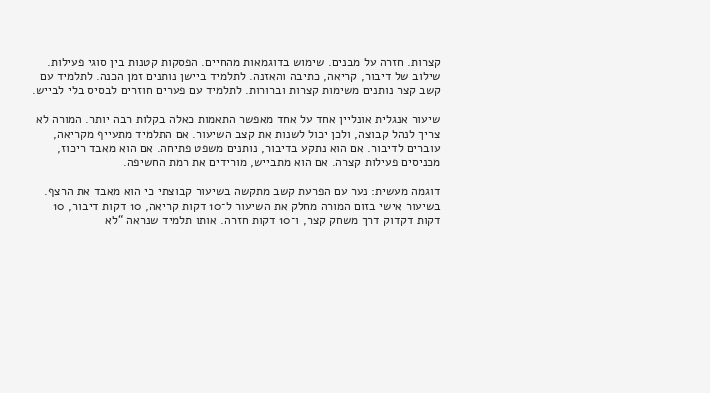קצרות. חזרה על מבנים. שימוש בדוגמאות מהחיים. הפסקות קטנות בין סוגי פעילות. שילוב של דיבור, קריאה, כתיבה והאזנה. לתלמיד ביישן נותנים זמן הכנה. לתלמיד עם קשב קצר נותנים משימות קצרות וברורות. לתלמיד עם פערים חוזרים לבסיס בלי לבייש.

שיעור אנגלית אונליין אחד על אחד מאפשר התאמות כאלה בקלות רבה יותר. המורה לא צריך לנהל קבוצה, ולכן יכול לשנות את קצב השיעור. אם התלמיד מתעייף מקריאה, עוברים לדיבור. אם הוא נתקע בדיבור, נותנים משפט פתיחה. אם הוא מאבד ריכוז, מכניסים פעילות קצרה. אם הוא מתבייש, מורידים את רמת החשיפה.

דוגמה מעשית: נער עם הפרעת קשב מתקשה בשיעור קבוצתי כי הוא מאבד את הרצף. בשיעור אישי בזום המורה מחלק את השיעור ל־10 דקות קריאה, 10 דקות דיבור, 10 דקות דקדוק דרך משחק קצר, ו־10 דקות חזרה. אותו תלמיד שנראה “לא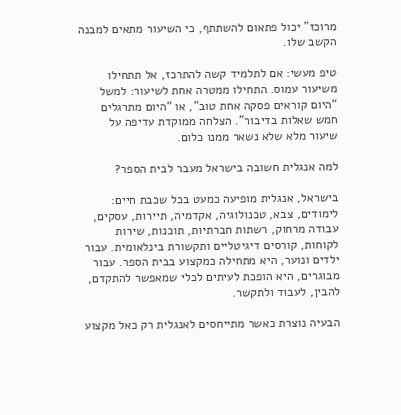מרוכז” יכול פתאום להשתתף, כי השיעור מתאים למבנה הקשב שלו.

טיפ מעשי: אם לתלמיד קשה להתרכז, אל תתחילו משיעור עמוס. התחילו ממטרה אחת לשיעור: למשל “היום קוראים פסקה אחת טוב”, או “היום מתרגלים חמש שאלות בדיבור”. הצלחה ממוקדת עדיפה על שיעור מלא שלא נשאר ממנו כלום.

למה אנגלית חשובה בישראל מעבר לבית הספר?

בישראל, אנגלית מופיעה כמעט בכל שכבת חיים: לימודים, צבא, טכנולוגיה, אקדמיה, תיירות, עסקים, עבודה מרחוק, רשתות חברתיות, תוכנות, שירות לקוחות, קורסים דיגיטליים ותקשורת בינלאומית. עבור ילדים ונוער, היא מתחילה כמקצוע בבית הספר. עבור מבוגרים, היא הופכת לעיתים לכלי שמאפשר להתקדם, להבין, לעבוד ולתקשר.

הבעיה נוצרת כאשר מתייחסים לאנגלית רק כאל מקצוע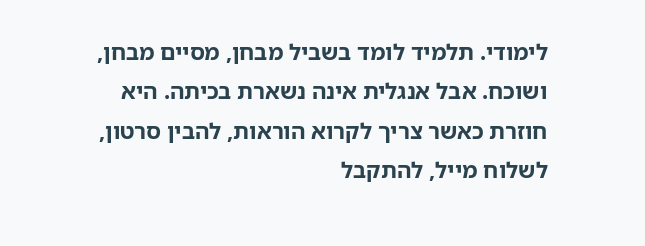לימודי. תלמיד לומד בשביל מבחן, מסיים מבחן, ושוכח. אבל אנגלית אינה נשארת בכיתה. היא חוזרת כאשר צריך לקרוא הוראות, להבין סרטון, לשלוח מייל, להתקבל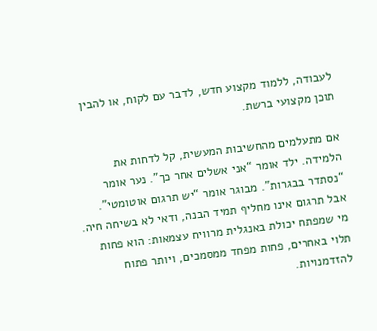לעבודה, ללמוד מקצוע חדש, לדבר עם לקוח, או להבין תוכן מקצועי ברשת.

אם מתעלמים מהחשיבות המעשית, קל לדחות את הלמידה. ילד אומר “אני אשלים אחר כך”. נער אומר “נסתדר בבגרות”. מבוגר אומר “יש תרגום אוטומטי”. אבל תרגום אינו מחליף תמיד הבנה, ודאי לא בשיחה חיה. מי שמפתח יכולת באנגלית מרוויח עצמאות: הוא פחות תלוי באחרים, פחות מפחד ממסמכים, ויותר פתוח להזדמנויות.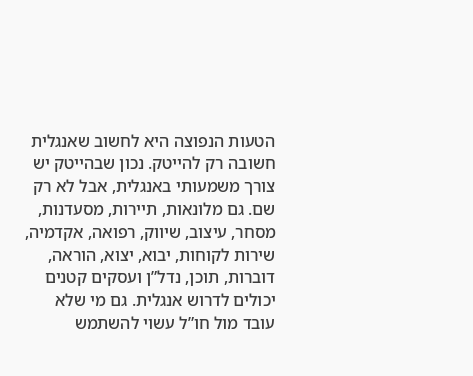הטעות הנפוצה היא לחשוב שאנגלית חשובה רק להייטק. נכון שבהייטק יש צורך משמעותי באנגלית, אבל לא רק שם. גם מלונאות, תיירות, מסעדנות, מסחר, עיצוב, שיווק, רפואה, אקדמיה, שירות לקוחות, יבוא, יצוא, הוראה, דוברות, תוכן, נדל”ן ועסקים קטנים יכולים לדרוש אנגלית. גם מי שלא עובד מול חו”ל עשוי להשתמש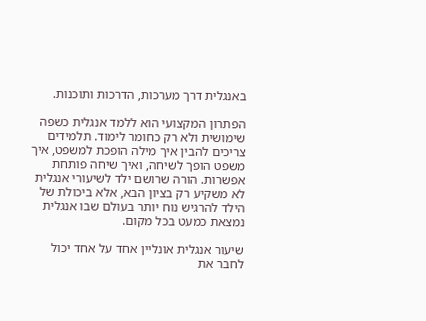באנגלית דרך מערכות, הדרכות ותוכנות.

הפתרון המקצועי הוא ללמד אנגלית כשפה שימושית ולא רק כחומר לימוד. תלמידים צריכים להבין איך מילה הופכת למשפט, איך משפט הופך לשיחה, ואיך שיחה פותחת אפשרות. הורה שרושם ילד לשיעורי אנגלית לא משקיע רק בציון הבא, אלא ביכולת של הילד להרגיש נוח יותר בעולם שבו אנגלית נמצאת כמעט בכל מקום.

שיעור אנגלית אונליין אחד על אחד יכול לחבר את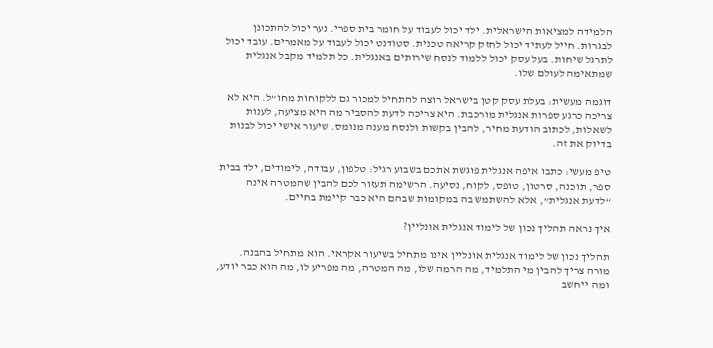הלמידה למציאות הישראלית. ילד יכול לעבוד על חומר בית ספרי. נער יכול להתכונן לבגרות. חייל לעתיד יכול לחזק קריאה טכנית. סטודנט יכול לעבוד על מאמרים. עובד יכול לתרגל שיחות. בעל עסק יכול ללמוד לנסח שירותים באנגלית. כל תלמיד מקבל אנגלית שמתאימה לעולם שלו.

דוגמה מעשית: בעלת עסק קטן בישראל רוצה להתחיל למכור גם ללקוחות מחו”ל. היא לא צריכה כרגע ספרות אנגלית מורכבת. היא צריכה לדעת להסביר מה היא מציעה, לענות לשאלות, לכתוב הודעת מחיר, להבין בקשות ולנסח מענה מנומס. שיעור אישי יכול לבנות בדיוק את זה.

טיפ מעשי: כתבו איפה אנגלית פוגשת אתכם בשבוע רגיל: טלפון, עבודה, לימודים, ילד בבית ספר, תוכנה, סרטון, טופס, לקוח, נסיעה. הרשימה תעזור לכם להבין שהמטרה אינה “לדעת אנגלית”, אלא להשתמש בה במקומות שבהם היא כבר קיימת בחיים.

איך נראה תהליך נכון של לימוד אנגלית אונליין?

תהליך נכון של לימוד אנגלית אונליין אינו מתחיל בשיעור אקראי. הוא מתחיל בהבנה. מורה צריך להבין מי התלמיד, מה הרמה שלו, מה המטרה, מה מפריע לו, מה הוא כבר יודע, ומה ייחשב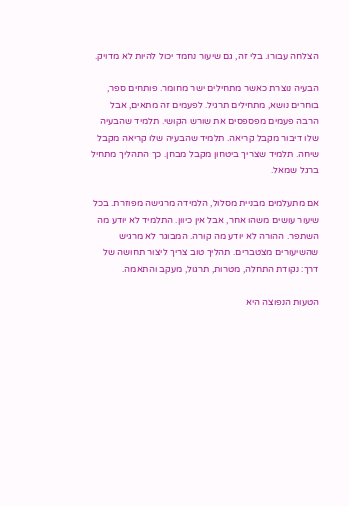הצלחה עבורו. בלי זה, גם שיעור נחמד יכול להיות לא מדויק.

הבעיה נוצרת כאשר מתחילים ישר מחומר. פותחים ספר, בוחרים נושא, מתחילים תרגיל. לפעמים זה מתאים, אבל הרבה פעמים מפספסים את שורש הקושי. תלמיד שהבעיה שלו דיבור מקבל קריאה. תלמיד שהבעיה שלו קריאה מקבל שיחה. תלמיד שצריך ביטחון מקבל מבחן. כך התהליך מתחיל ברגל שמאל.

אם מתעלמים מבניית מסלול, הלמידה מרגישה מפוזרת. בכל שיעור עושים משהו אחר, אבל אין כיוון. התלמיד לא יודע מה השתפר. ההורה לא יודע מה קורה. המבוגר לא מרגיש שהשיעורים מצטברים. תהליך טוב צריך ליצור תחושה של דרך: נקודת התחלה, מטרות, תרגול, מעקב והתאמה.

הטעות הנפוצה היא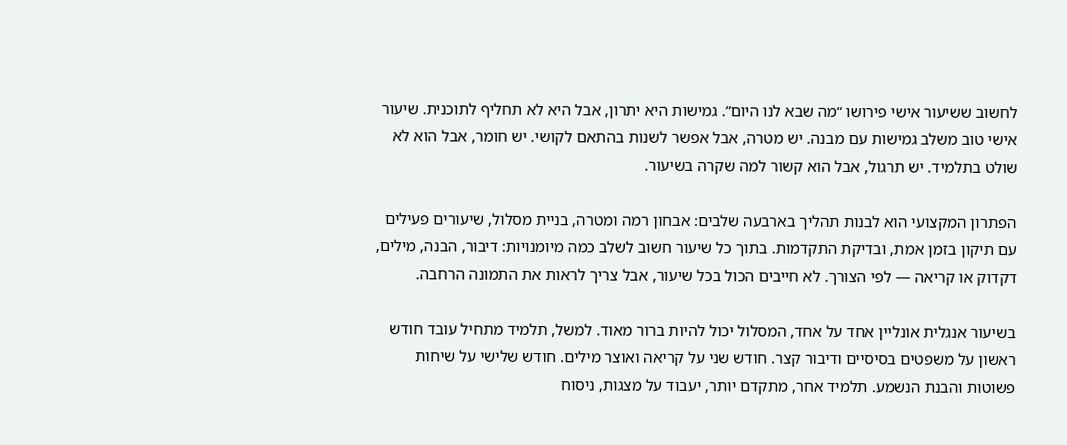לחשוב ששיעור אישי פירושו “מה שבא לנו היום”. גמישות היא יתרון, אבל היא לא תחליף לתוכנית. שיעור אישי טוב משלב גמישות עם מבנה. יש מטרה, אבל אפשר לשנות בהתאם לקושי. יש חומר, אבל הוא לא שולט בתלמיד. יש תרגול, אבל הוא קשור למה שקרה בשיעור.

הפתרון המקצועי הוא לבנות תהליך בארבעה שלבים: אבחון רמה ומטרה, בניית מסלול, שיעורים פעילים עם תיקון בזמן אמת, ובדיקת התקדמות. בתוך כל שיעור חשוב לשלב כמה מיומנויות: דיבור, הבנה, מילים, דקדוק או קריאה — לפי הצורך. לא חייבים הכול בכל שיעור, אבל צריך לראות את התמונה הרחבה.

בשיעור אנגלית אונליין אחד על אחד, המסלול יכול להיות ברור מאוד. למשל, תלמיד מתחיל עובד חודש ראשון על משפטים בסיסיים ודיבור קצר. חודש שני על קריאה ואוצר מילים. חודש שלישי על שיחות פשוטות והבנת הנשמע. תלמיד אחר, מתקדם יותר, יעבוד על מצגות, ניסוח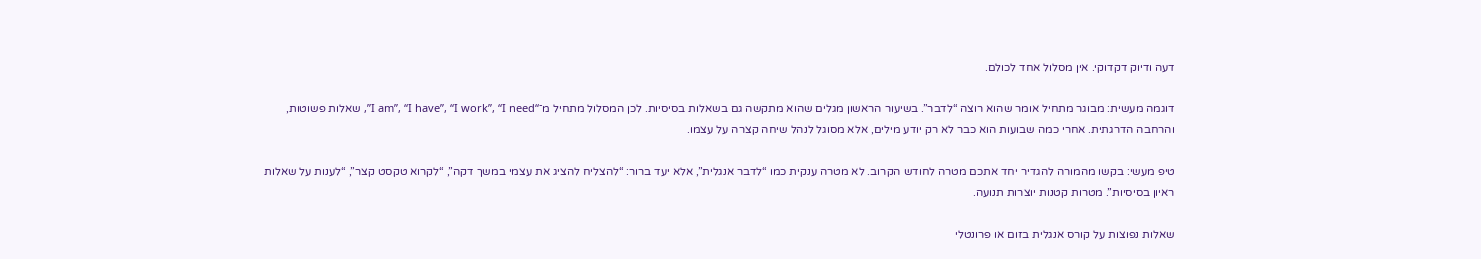דעה ודיוק דקדוקי. אין מסלול אחד לכולם.

דוגמה מעשית: מבוגר מתחיל אומר שהוא רוצה “לדבר”. בשיעור הראשון מגלים שהוא מתקשה גם בשאלות בסיסיות. לכן המסלול מתחיל מ־“I am”, “I have”, “I work”, “I need”, שאלות פשוטות, והרחבה הדרגתית. אחרי כמה שבועות הוא כבר לא רק יודע מילים, אלא מסוגל לנהל שיחה קצרה על עצמו.

טיפ מעשי: בקשו מהמורה להגדיר יחד אתכם מטרה לחודש הקרוב. לא מטרה ענקית כמו “לדבר אנגלית”, אלא יעד ברור: “להצליח להציג את עצמי במשך דקה”, “לקרוא טקסט קצר”, “לענות על שאלות ראיון בסיסיות”. מטרות קטנות יוצרות תנועה.

שאלות נפוצות על קורס אנגלית בזום או פרונטלי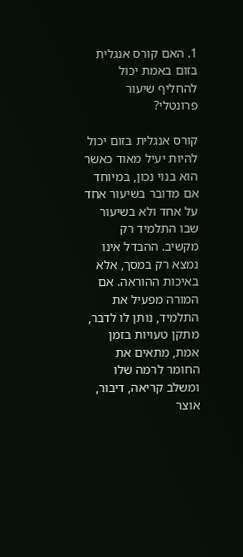1. האם קורס אנגלית בזום באמת יכול להחליף שיעור פרונטלי?

קורס אנגלית בזום יכול להיות יעיל מאוד כאשר הוא בנוי נכון, במיוחד אם מדובר בשיעור אחד על אחד ולא בשיעור שבו התלמיד רק מקשיב. ההבדל אינו נמצא רק במסך, אלא באיכות ההוראה. אם המורה מפעיל את התלמיד, נותן לו לדבר, מתקן טעויות בזמן אמת, מתאים את החומר לרמה שלו ומשלב קריאה, דיבור, אוצר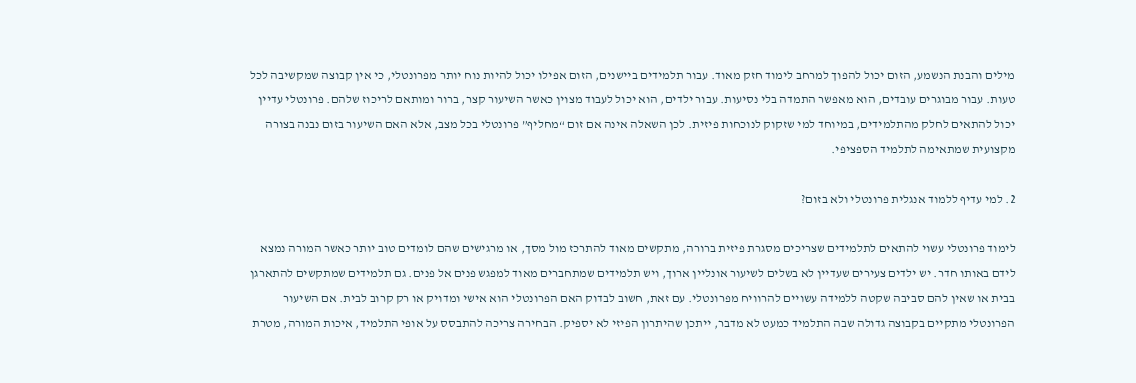מילים והבנת הנשמע, הזום יכול להפוך למרחב לימוד חזק מאוד. עבור תלמידים ביישנים, הזום אפילו יכול להיות נוח יותר מפרונטלי, כי אין קבוצה שמקשיבה לכל טעות. עבור מבוגרים עובדים, הוא מאפשר התמדה בלי נסיעות. עבור ילדים, הוא יכול לעבוד מצוין כאשר השיעור קצר, ברור ומותאם לריכוז שלהם. פרונטלי עדיין יכול להתאים לחלק מהתלמידים, במיוחד למי שזקוק לנוכחות פיזית. לכן השאלה אינה אם זום “מחליף” פרונטלי בכל מצב, אלא האם השיעור בזום נבנה בצורה מקצועית שמתאימה לתלמיד הספציפי.

2. למי עדיף ללמוד אנגלית פרונטלי ולא בזום?

לימוד פרונטלי עשוי להתאים לתלמידים שצריכים מסגרת פיזית ברורה, מתקשים מאוד להתרכז מול מסך, או מרגישים שהם לומדים טוב יותר כאשר המורה נמצא לידם באותו חדר. יש ילדים צעירים שעדיין לא בשלים לשיעור אונליין ארוך, ויש תלמידים שמתחברים מאוד למפגש פנים אל פנים. גם תלמידים שמתקשים להתארגן בבית או שאין להם סביבה שקטה ללמידה עשויים להרוויח מפרונטלי. עם זאת, חשוב לבדוק האם הפרונטלי הוא אישי ומדויק או רק קרוב לבית. אם השיעור הפרונטלי מתקיים בקבוצה גדולה שבה התלמיד כמעט לא מדבר, ייתכן שהיתרון הפיזי לא יספיק. הבחירה צריכה להתבסס על אופי התלמיד, איכות המורה, מטרת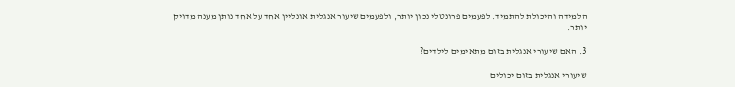הלמידה והיכולת להתמיד. לפעמים פרונטלי נכון יותר, ולפעמים שיעור אנגלית אונליין אחד על אחד נותן מענה מדויק יותר.

3. האם שיעורי אנגלית בזום מתאימים לילדים?

שיעורי אנגלית בזום יכולים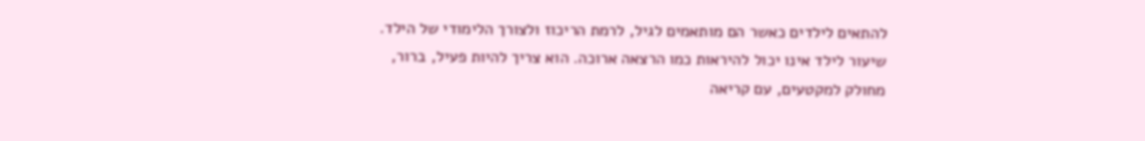להתאים לילדים כאשר הם מותאמים לגיל, לרמת הריכוז ולצורך הלימודי של הילד. שיעור לילד אינו יכול להיראות כמו הרצאה ארוכה. הוא צריך להיות פעיל, ברור, מחולק למקטעים, עם קריאה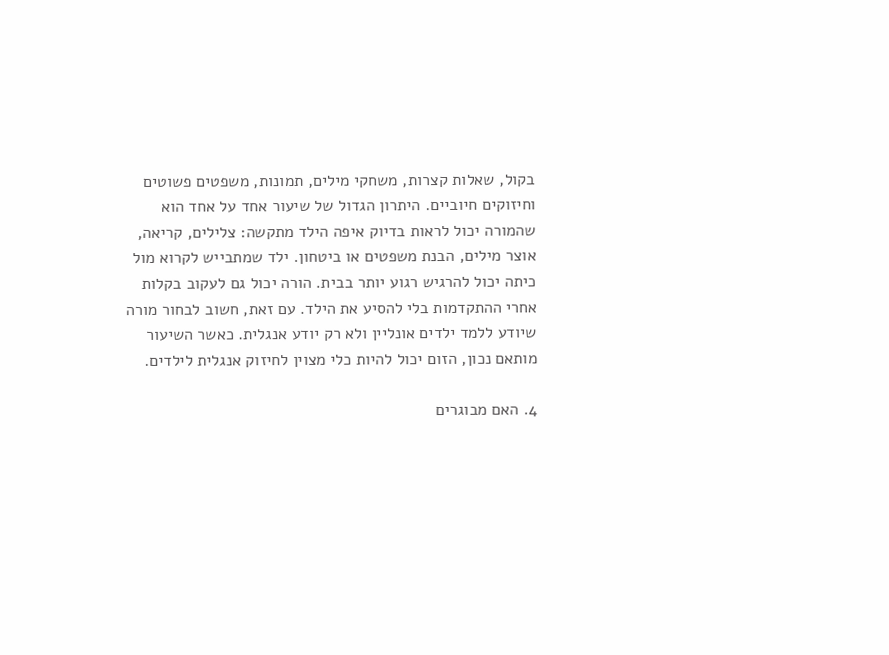בקול, שאלות קצרות, משחקי מילים, תמונות, משפטים פשוטים וחיזוקים חיוביים. היתרון הגדול של שיעור אחד על אחד הוא שהמורה יכול לראות בדיוק איפה הילד מתקשה: צלילים, קריאה, אוצר מילים, הבנת משפטים או ביטחון. ילד שמתבייש לקרוא מול כיתה יכול להרגיש רגוע יותר בבית. הורה יכול גם לעקוב בקלות אחרי ההתקדמות בלי להסיע את הילד. עם זאת, חשוב לבחור מורה שיודע ללמד ילדים אונליין ולא רק יודע אנגלית. כאשר השיעור מותאם נכון, הזום יכול להיות כלי מצוין לחיזוק אנגלית לילדים.

4. האם מבוגרים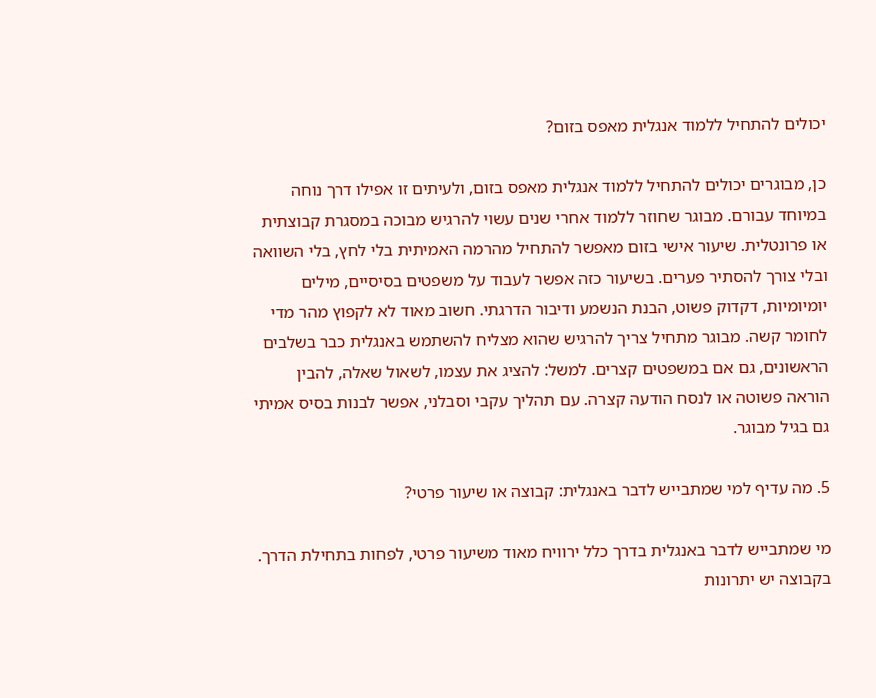יכולים להתחיל ללמוד אנגלית מאפס בזום?

כן, מבוגרים יכולים להתחיל ללמוד אנגלית מאפס בזום, ולעיתים זו אפילו דרך נוחה במיוחד עבורם. מבוגר שחוזר ללמוד אחרי שנים עשוי להרגיש מבוכה במסגרת קבוצתית או פרונטלית. שיעור אישי בזום מאפשר להתחיל מהרמה האמיתית בלי לחץ, בלי השוואה ובלי צורך להסתיר פערים. בשיעור כזה אפשר לעבוד על משפטים בסיסיים, מילים יומיומיות, דקדוק פשוט, הבנת הנשמע ודיבור הדרגתי. חשוב מאוד לא לקפוץ מהר מדי לחומר קשה. מבוגר מתחיל צריך להרגיש שהוא מצליח להשתמש באנגלית כבר בשלבים הראשונים, גם אם במשפטים קצרים. למשל: להציג את עצמו, לשאול שאלה, להבין הוראה פשוטה או לנסח הודעה קצרה. עם תהליך עקבי וסבלני, אפשר לבנות בסיס אמיתי גם בגיל מבוגר.

5. מה עדיף למי שמתבייש לדבר באנגלית: קבוצה או שיעור פרטי?

מי שמתבייש לדבר באנגלית בדרך כלל ירוויח מאוד משיעור פרטי, לפחות בתחילת הדרך. בקבוצה יש יתרונות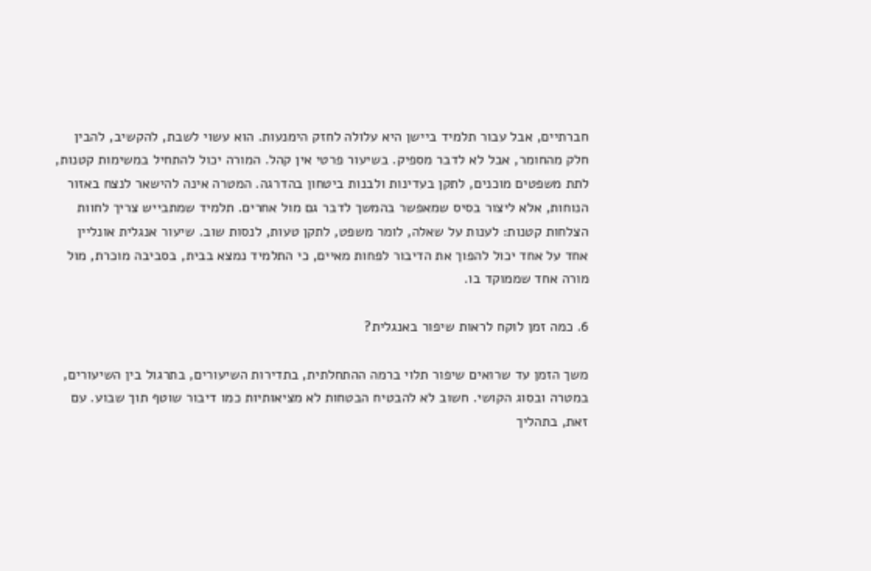חברתיים, אבל עבור תלמיד ביישן היא עלולה לחזק הימנעות. הוא עשוי לשבת, להקשיב, להבין חלק מהחומר, אבל לא לדבר מספיק. בשיעור פרטי אין קהל. המורה יכול להתחיל במשימות קטנות, לתת משפטים מוכנים, לתקן בעדינות ולבנות ביטחון בהדרגה. המטרה אינה להישאר לנצח באזור הנוחות, אלא ליצור בסיס שמאפשר בהמשך לדבר גם מול אחרים. תלמיד שמתבייש צריך לחוות הצלחות קטנות: לענות על שאלה, לומר משפט, לתקן טעות, לנסות שוב. שיעור אנגלית אונליין אחד על אחד יכול להפוך את הדיבור לפחות מאיים, כי התלמיד נמצא בבית, בסביבה מוכרת, מול מורה אחד שממוקד בו.

6. כמה זמן לוקח לראות שיפור באנגלית?

משך הזמן עד שרואים שיפור תלוי ברמה ההתחלתית, בתדירות השיעורים, בתרגול בין השיעורים, במטרה ובסוג הקושי. חשוב לא להבטיח הבטחות לא מציאותיות כמו דיבור שוטף תוך שבוע. עם זאת, בתהליך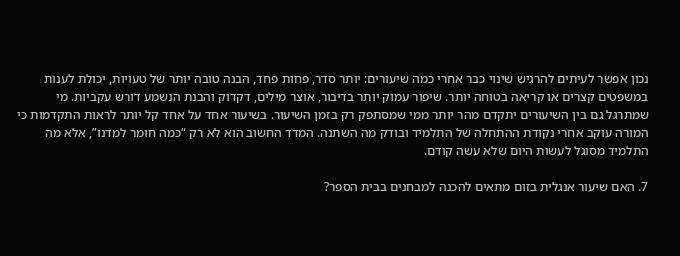נכון אפשר לעיתים להרגיש שינוי כבר אחרי כמה שיעורים: יותר סדר, פחות פחד, הבנה טובה יותר של טעויות, יכולת לענות במשפטים קצרים או קריאה בטוחה יותר. שיפור עמוק יותר בדיבור, אוצר מילים, דקדוק והבנת הנשמע דורש עקביות. מי שמתרגל גם בין השיעורים יתקדם מהר יותר ממי שמסתפק רק בזמן השיעור. בשיעור אחד על אחד קל יותר לראות התקדמות כי המורה עוקב אחרי נקודת ההתחלה של התלמיד ובודק מה השתנה. המדד החשוב הוא לא רק “כמה חומר למדנו”, אלא מה התלמיד מסוגל לעשות היום שלא עשה קודם.

7. האם שיעור אנגלית בזום מתאים להכנה למבחנים בבית הספר?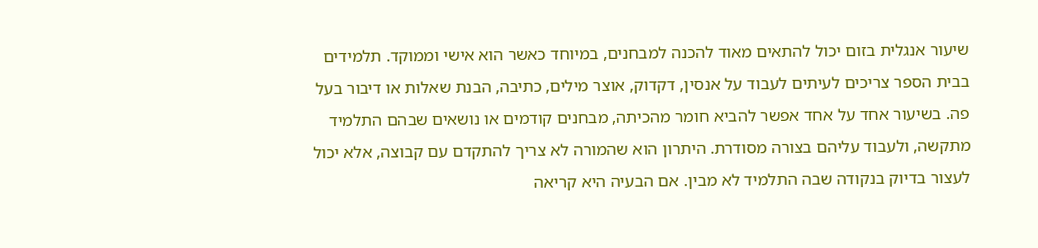שיעור אנגלית בזום יכול להתאים מאוד להכנה למבחנים, במיוחד כאשר הוא אישי וממוקד. תלמידים בבית הספר צריכים לעיתים לעבוד על אנסין, דקדוק, אוצר מילים, כתיבה, הבנת שאלות או דיבור בעל פה. בשיעור אחד על אחד אפשר להביא חומר מהכיתה, מבחנים קודמים או נושאים שבהם התלמיד מתקשה, ולעבוד עליהם בצורה מסודרת. היתרון הוא שהמורה לא צריך להתקדם עם קבוצה, אלא יכול לעצור בדיוק בנקודה שבה התלמיד לא מבין. אם הבעיה היא קריאה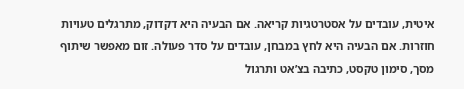איטית, עובדים על אסטרטגיות קריאה. אם הבעיה היא דקדוק, מתרגלים טעויות חוזרות. אם הבעיה היא לחץ במבחן, עובדים על סדר פעולה. זום מאפשר שיתוף מסך, סימון טקסט, כתיבה בצ’אט ותרגול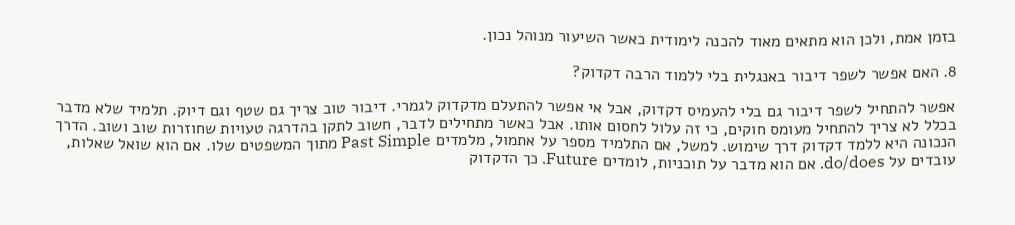בזמן אמת, ולכן הוא מתאים מאוד להכנה לימודית כאשר השיעור מנוהל נכון.

8. האם אפשר לשפר דיבור באנגלית בלי ללמוד הרבה דקדוק?

אפשר להתחיל לשפר דיבור גם בלי להעמיס דקדוק, אבל אי אפשר להתעלם מדקדוק לגמרי. דיבור טוב צריך גם שטף וגם דיוק. תלמיד שלא מדבר בכלל לא צריך להתחיל מעומס חוקים, כי זה עלול לחסום אותו. אבל כאשר מתחילים לדבר, חשוב לתקן בהדרגה טעויות שחוזרות שוב ושוב. הדרך הנכונה היא ללמד דקדוק דרך שימוש. למשל, אם התלמיד מספר על אתמול, מלמדים Past Simple מתוך המשפטים שלו. אם הוא שואל שאלות, עובדים על do/does. אם הוא מדבר על תוכניות, לומדים Future. כך הדקדוק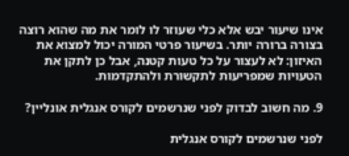אינו שיעור יבש אלא כלי שעוזר לו לומר את מה שהוא רוצה בצורה ברורה יותר. בשיעור פרטי המורה יכול למצוא את האיזון: לא לעצור על כל טעות קטנה, אבל כן לתקן את הטעויות שמפריעות לתקשורת ולהתקדמות.

9. מה חשוב לבדוק לפני שנרשמים לקורס אנגלית אונליין?

לפני שנרשמים לקורס אנגלית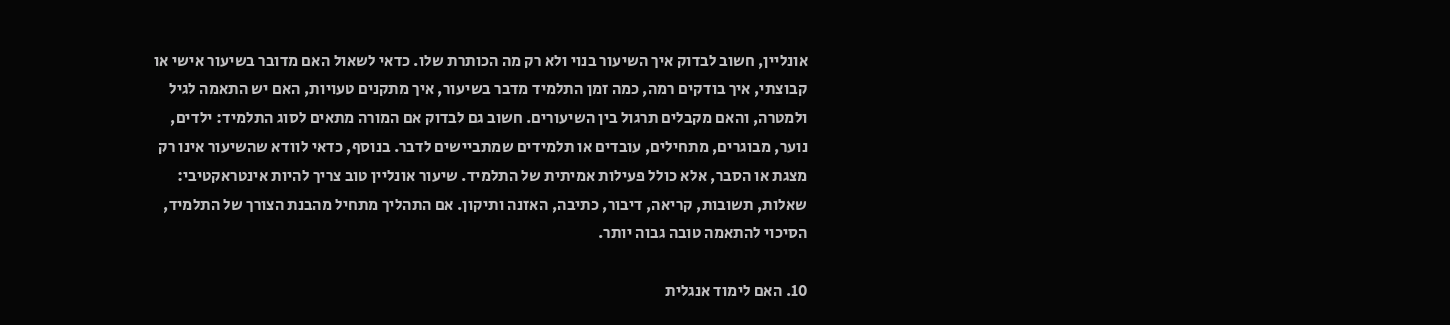אונליין, חשוב לבדוק איך השיעור בנוי ולא רק מה הכותרת שלו. כדאי לשאול האם מדובר בשיעור אישי או קבוצתי, איך בודקים רמה, כמה זמן התלמיד מדבר בשיעור, איך מתקנים טעויות, האם יש התאמה לגיל ולמטרה, והאם מקבלים תרגול בין השיעורים. חשוב גם לבדוק אם המורה מתאים לסוג התלמיד: ילדים, נוער, מבוגרים, מתחילים, עובדים או תלמידים שמתביישים לדבר. בנוסף, כדאי לוודא שהשיעור אינו רק מצגת או הסבר, אלא כולל פעילות אמיתית של התלמיד. שיעור אונליין טוב צריך להיות אינטראקטיבי: שאלות, תשובות, קריאה, דיבור, כתיבה, האזנה ותיקון. אם התהליך מתחיל מהבנת הצורך של התלמיד, הסיכוי להתאמה טובה גבוה יותר.

10. האם לימוד אנגלית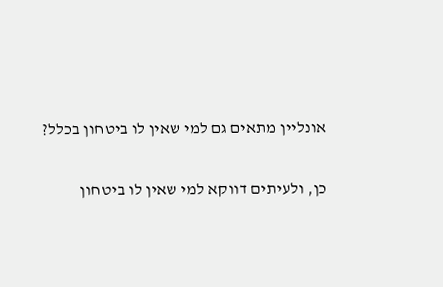אונליין מתאים גם למי שאין לו ביטחון בכלל?

כן, ולעיתים דווקא למי שאין לו ביטחון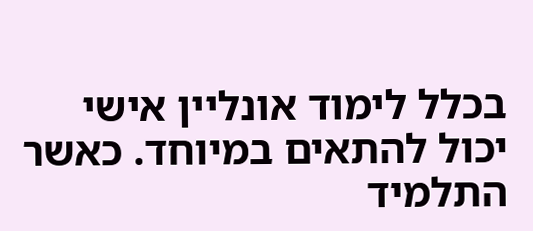בכלל לימוד אונליין אישי יכול להתאים במיוחד. כאשר התלמיד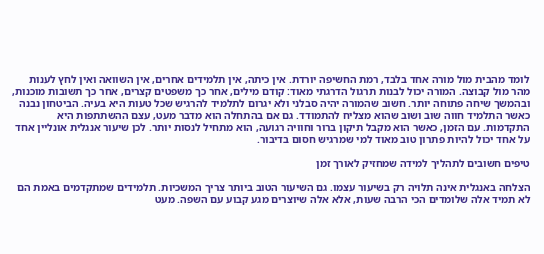לומד מהבית מול מורה אחד בלבד, רמת החשיפה יורדת. אין כיתה, אין תלמידים אחרים, אין השוואה ואין לחץ לענות מהר מול קבוצה. המורה יכול לבנות תרגול הדרגתי מאוד: קודם מילים, אחר כך משפטים קצרים, אחר כך תשובות מוכנות, ובהמשך שיחה פתוחה יותר. חשוב שהמורה יהיה סבלני ולא יגרום לתלמיד להרגיש שכל טעות היא בעיה. הביטחון נבנה כאשר התלמיד חווה שוב ושוב שהוא מצליח להתמודד. גם אם בהתחלה הוא מדבר מעט, עצם ההשתתפות היא התקדמות. עם הזמן, כאשר הוא מקבל תיקון ברור וחוויה רגועה, הוא מתחיל לנסות יותר. לכן שיעור אנגלית אונליין אחד על אחד יכול להיות פתרון טוב מאוד למי שמרגיש חסום בדיבור.

טיפים חשובים לתהליך למידה שמחזיק לאורך זמן

הצלחה באנגלית אינה תלויה רק בשיעור עצמו. גם השיעור הטוב ביותר צריך המשכיות. תלמידים שמתקדמים באמת הם לא תמיד אלה שלומדים הכי הרבה שעות, אלא אלה שיוצרים מגע קבוע עם השפה. מעט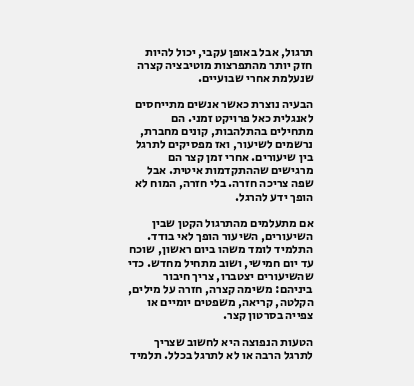תרגול, אבל באופן עקבי, יכול להיות חזק יותר מהתפרצות מוטיבציה קצרה שנעלמת אחרי שבועיים.

הבעיה נוצרת כאשר אנשים מתייחסים לאנגלית כאל פרויקט זמני. הם מתחילים בהתלהבות, קונים מחברת, נרשמים לשיעור, ואז מפסיקים לתרגל בין שיעורים. אחרי זמן קצר הם מרגישים שההתקדמות איטית. אבל שפה צריכה חזרה. בלי חזרה, המוח לא הופך ידע להרגל.

אם מתעלמים מהתרגול הקטן שבין השיעורים, השיעור הופך לאי בודד. התלמיד לומד משהו ביום ראשון, שוכח עד יום חמישי, ושוב מתחיל מחדש. כדי שהשיעורים יצטברו, צריך חיבור ביניהם: משימה קצרה, חזרה על מילים, הקלטה, קריאה, משפטים יומיים או צפייה בסרטון קצר.

הטעות הנפוצה היא לחשוב שצריך לתרגל הרבה או לא לתרגל בכלל. תלמיד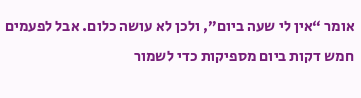אומר “אין לי שעה ביום”, ולכן לא עושה כלום. אבל לפעמים חמש דקות ביום מספיקות כדי לשמור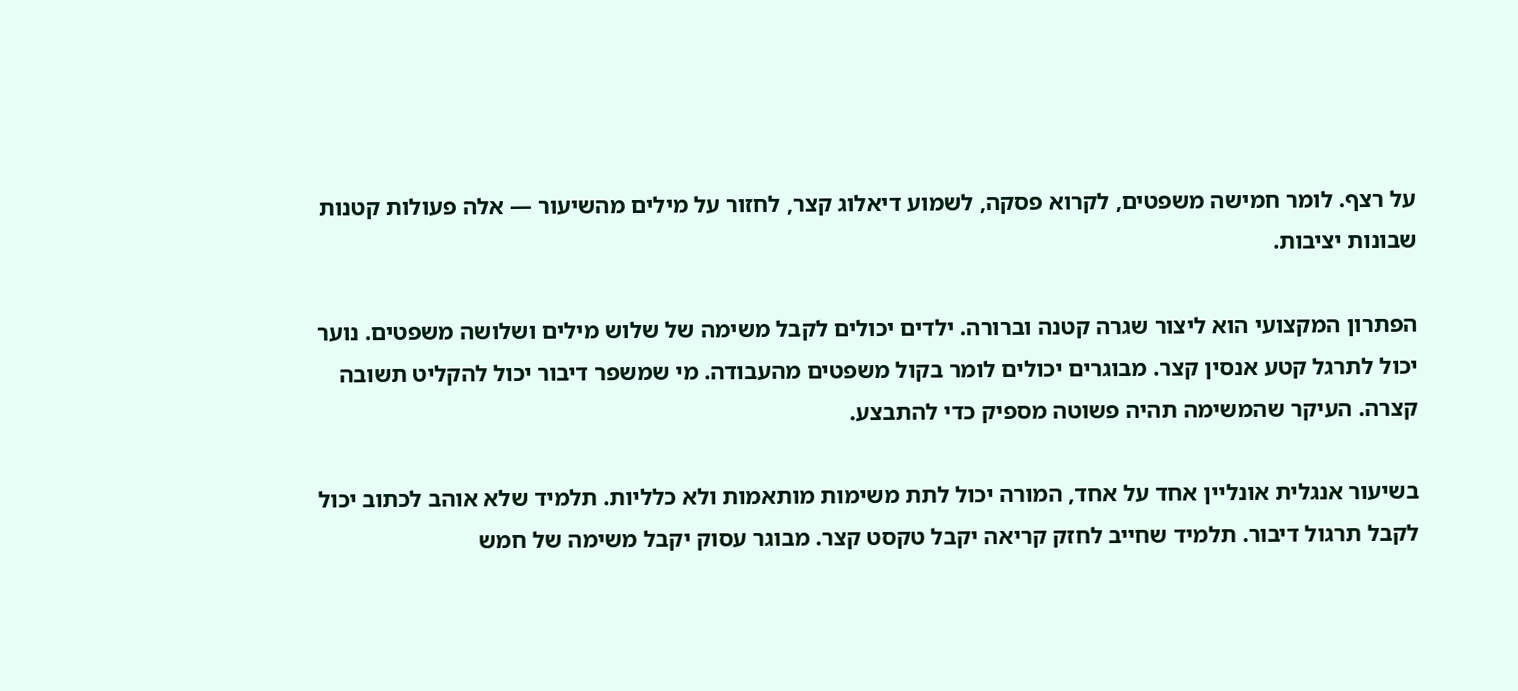על רצף. לומר חמישה משפטים, לקרוא פסקה, לשמוע דיאלוג קצר, לחזור על מילים מהשיעור — אלה פעולות קטנות שבונות יציבות.

הפתרון המקצועי הוא ליצור שגרה קטנה וברורה. ילדים יכולים לקבל משימה של שלוש מילים ושלושה משפטים. נוער יכול לתרגל קטע אנסין קצר. מבוגרים יכולים לומר בקול משפטים מהעבודה. מי שמשפר דיבור יכול להקליט תשובה קצרה. העיקר שהמשימה תהיה פשוטה מספיק כדי להתבצע.

בשיעור אנגלית אונליין אחד על אחד, המורה יכול לתת משימות מותאמות ולא כלליות. תלמיד שלא אוהב לכתוב יכול לקבל תרגול דיבור. תלמיד שחייב לחזק קריאה יקבל טקסט קצר. מבוגר עסוק יקבל משימה של חמש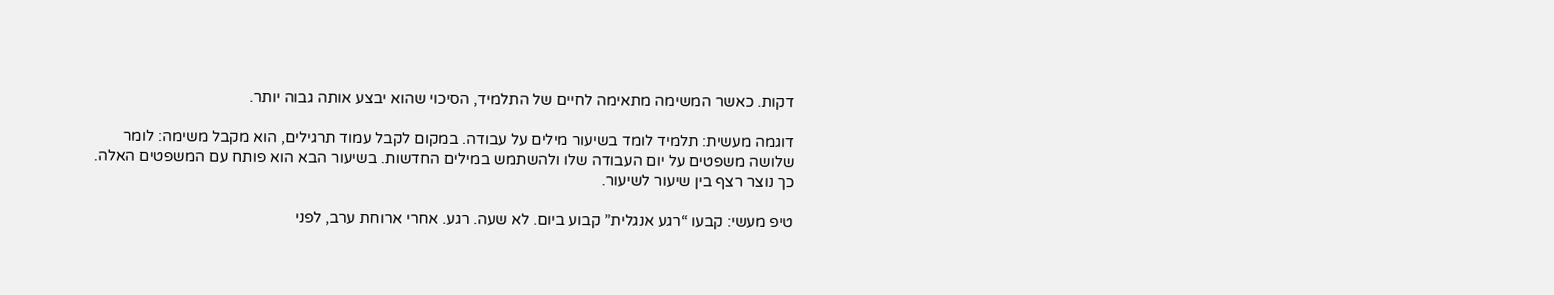דקות. כאשר המשימה מתאימה לחיים של התלמיד, הסיכוי שהוא יבצע אותה גבוה יותר.

דוגמה מעשית: תלמיד לומד בשיעור מילים על עבודה. במקום לקבל עמוד תרגילים, הוא מקבל משימה: לומר שלושה משפטים על יום העבודה שלו ולהשתמש במילים החדשות. בשיעור הבא הוא פותח עם המשפטים האלה. כך נוצר רצף בין שיעור לשיעור.

טיפ מעשי: קבעו “רגע אנגלית” קבוע ביום. לא שעה. רגע. אחרי ארוחת ערב, לפני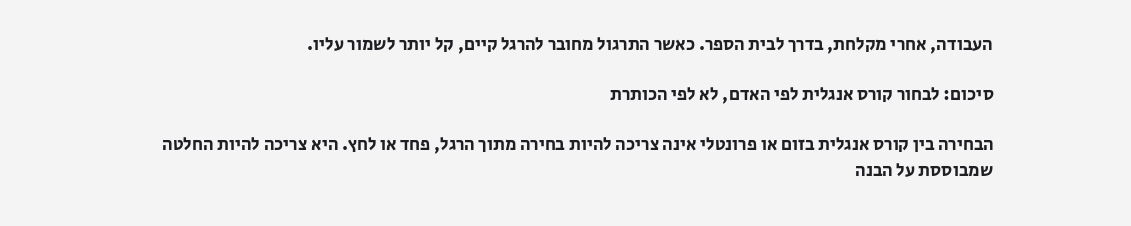העבודה, אחרי מקלחת, בדרך לבית הספר. כאשר התרגול מחובר להרגל קיים, קל יותר לשמור עליו.

סיכום: לבחור קורס אנגלית לפי האדם, לא לפי הכותרת

הבחירה בין קורס אנגלית בזום או פרונטלי אינה צריכה להיות בחירה מתוך הרגל, פחד או לחץ. היא צריכה להיות החלטה שמבוססת על הבנה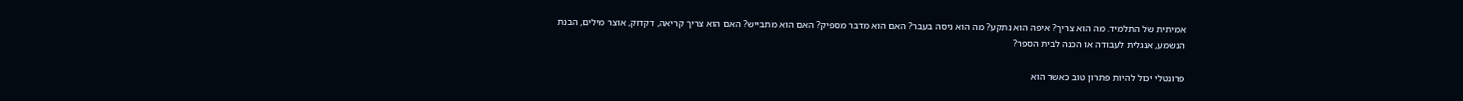אמיתית של התלמיד. מה הוא צריך? איפה הוא נתקע? מה הוא ניסה בעבר? האם הוא מדבר מספיק? האם הוא מתבייש? האם הוא צריך קריאה, דקדוק, אוצר מילים, הבנת הנשמע, אנגלית לעבודה או הכנה לבית הספר?

פרונטלי יכול להיות פתרון טוב כאשר הוא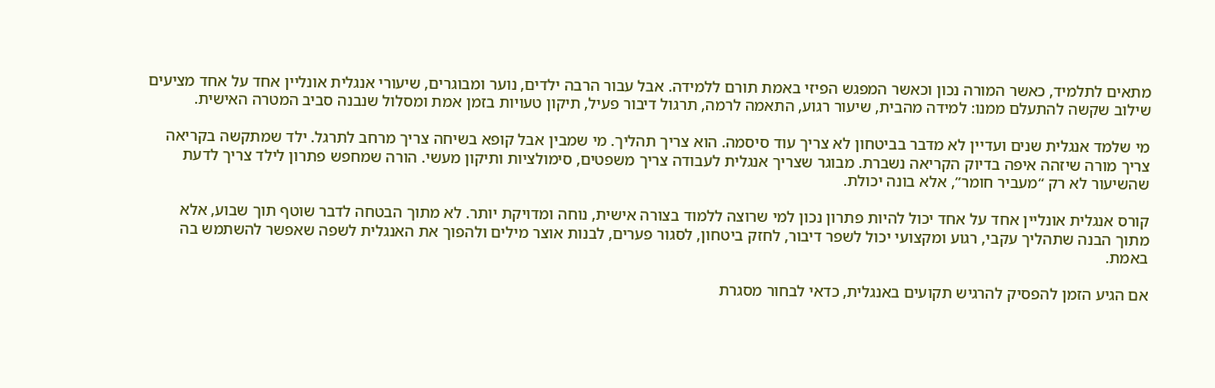מתאים לתלמיד, כאשר המורה נכון וכאשר המפגש הפיזי באמת תורם ללמידה. אבל עבור הרבה ילדים, נוער ומבוגרים, שיעורי אנגלית אונליין אחד על אחד מציעים שילוב שקשה להתעלם ממנו: למידה מהבית, שיעור רגוע, התאמה לרמה, תרגול דיבור פעיל, תיקון טעויות בזמן אמת ומסלול שנבנה סביב המטרה האישית.

מי שלמד אנגלית שנים ועדיין לא מדבר בביטחון לא צריך עוד סיסמה. הוא צריך תהליך. מי שמבין אבל קופא בשיחה צריך מרחב לתרגל. ילד שמתקשה בקריאה צריך מורה שיזהה איפה בדיוק הקריאה נשברת. מבוגר שצריך אנגלית לעבודה צריך משפטים, סימולציות ותיקון מעשי. הורה שמחפש פתרון לילד צריך לדעת שהשיעור לא רק “מעביר חומר”, אלא בונה יכולת.

קורס אנגלית אונליין אחד על אחד יכול להיות פתרון נכון למי שרוצה ללמוד בצורה אישית, נוחה ומדויקת יותר. לא מתוך הבטחה לדבר שוטף תוך שבוע, אלא מתוך הבנה שתהליך עקבי, רגוע ומקצועי יכול לשפר דיבור, לחזק ביטחון, לסגור פערים, לבנות אוצר מילים ולהפוך את האנגלית לשפה שאפשר להשתמש בה באמת.

אם הגיע הזמן להפסיק להרגיש תקועים באנגלית, כדאי לבחור מסגרת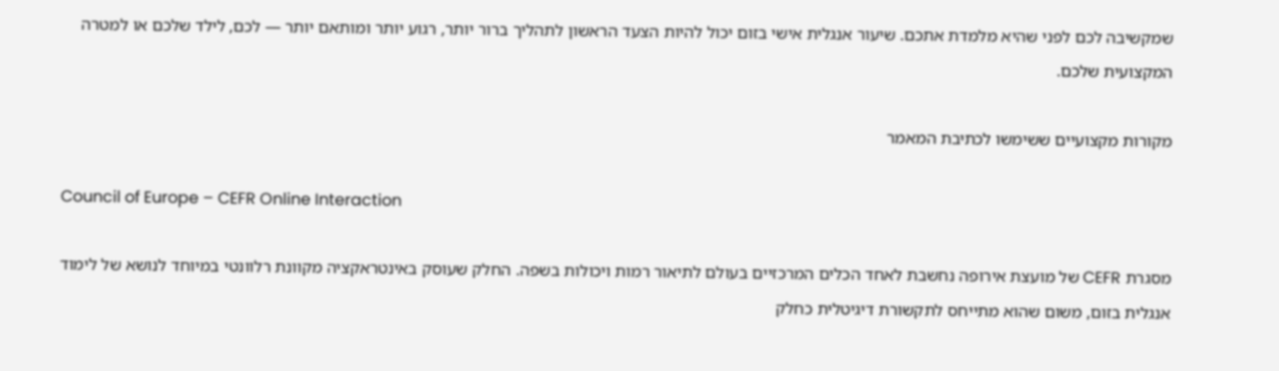שמקשיבה לכם לפני שהיא מלמדת אתכם. שיעור אנגלית אישי בזום יכול להיות הצעד הראשון לתהליך ברור יותר, רגוע יותר ומותאם יותר — לכם, לילד שלכם או למטרה המקצועית שלכם.

מקורות מקצועיים ששימשו לכתיבת המאמר

Council of Europe – CEFR Online Interaction

מסגרת CEFR של מועצת אירופה נחשבת לאחד הכלים המרכזיים בעולם לתיאור רמות ויכולות בשפה. החלק שעוסק באינטראקציה מקוונת רלוונטי במיוחד לנושא של לימוד אנגלית בזום, משום שהוא מתייחס לתקשורת דיגיטלית כחלק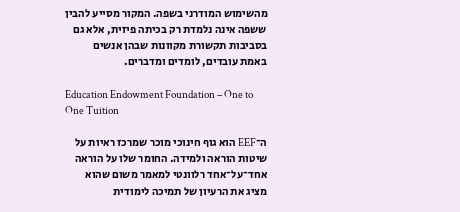מהשימוש המודרני בשפה. המקור מסייע להבין ששפה אינה נלמדת רק בכיתה פיזית, אלא גם בסביבות תקשורת מקוונות שבהן אנשים באמת עובדים, לומדים ומדברים.

Education Endowment Foundation – One to One Tuition

ה־EEF הוא גוף חינוכי מוכר שמרכז ראיות על שיטות הוראה ולמידה. החומר שלו על הוראה אחד־על־אחד רלוונטי למאמר משום שהוא מציג את הרעיון של תמיכה לימודית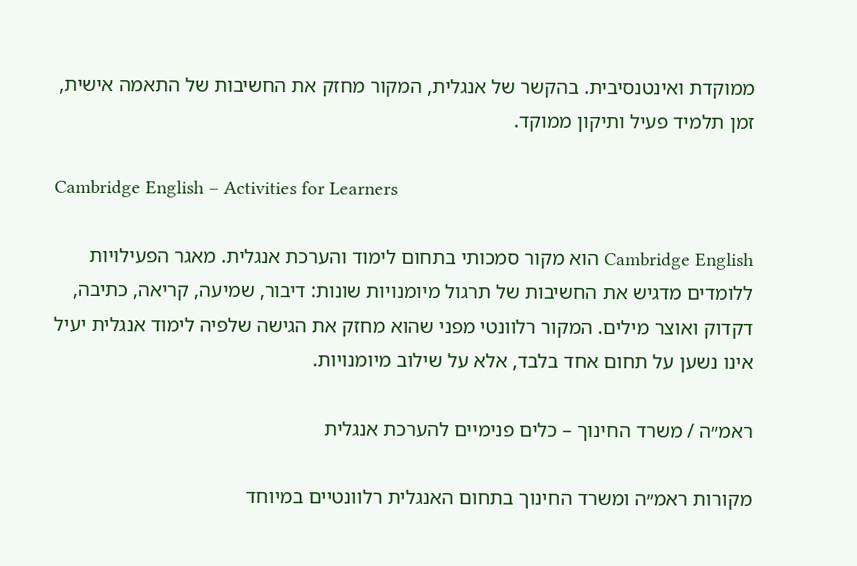ממוקדת ואינטנסיבית. בהקשר של אנגלית, המקור מחזק את החשיבות של התאמה אישית, זמן תלמיד פעיל ותיקון ממוקד.

Cambridge English – Activities for Learners

Cambridge English הוא מקור סמכותי בתחום לימוד והערכת אנגלית. מאגר הפעילויות ללומדים מדגיש את החשיבות של תרגול מיומנויות שונות: דיבור, שמיעה, קריאה, כתיבה, דקדוק ואוצר מילים. המקור רלוונטי מפני שהוא מחזק את הגישה שלפיה לימוד אנגלית יעיל אינו נשען על תחום אחד בלבד, אלא על שילוב מיומנויות.

ראמ״ה / משרד החינוך – כלים פנימיים להערכת אנגלית

מקורות ראמ״ה ומשרד החינוך בתחום האנגלית רלוונטיים במיוחד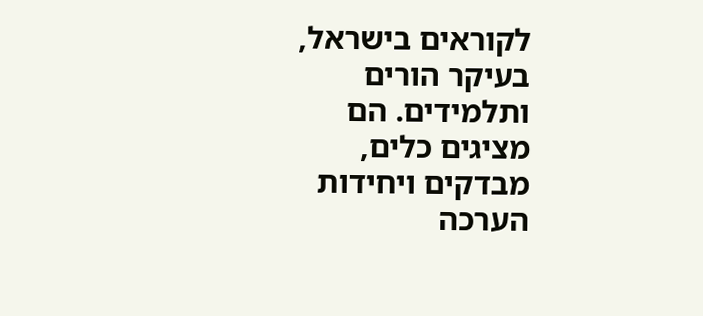לקוראים בישראל, בעיקר הורים ותלמידים. הם מציגים כלים, מבדקים ויחידות הערכה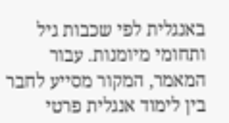באנגלית לפי שכבות גיל ותחומי מיומנות. עבור המאמר, המקור מסייע לחבר בין לימוד אנגלית פרטי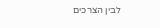לבין הצרכים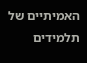האמיתיים של תלמידים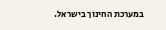במערכת החינוך בישראל.